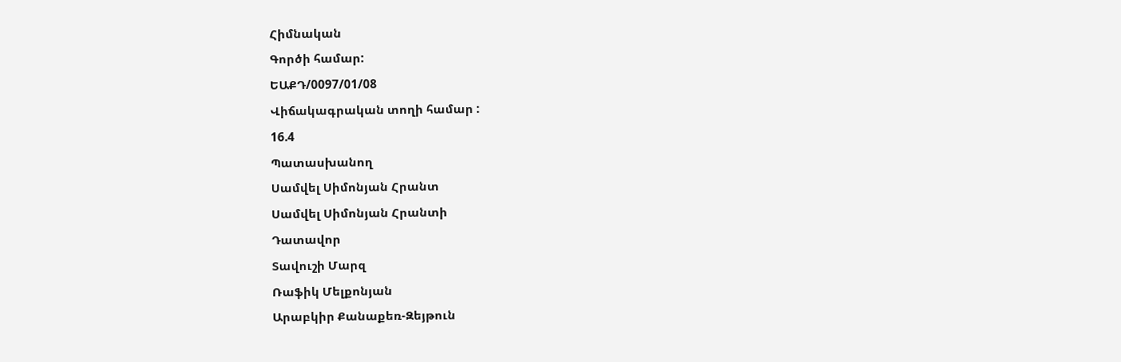Հիմնական
Գործի համար:
ԵԱՔԴ/0097/01/08
Վիճակագրական տողի համար :
16.4
Պատասխանող
Սամվել Սիմոնյան Հրանտ
Սամվել Սիմոնյան Հրանտի
Դատավոր
Տավուշի Մարզ
Ռաֆիկ Մելքոնյան
Արաբկիր Քանաքեռ-Զեյթուն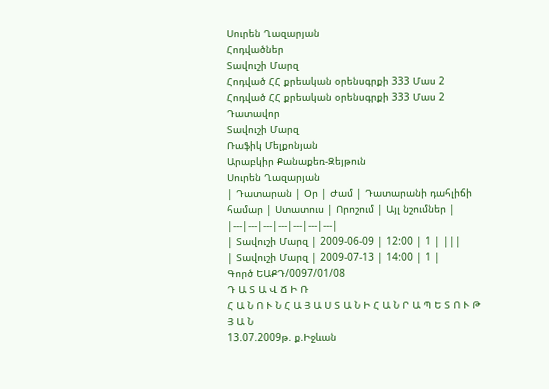Սուրեն Ղազարյան
Հոդվածներ
Տավուշի Մարզ
Հոդված ՀՀ քրեական օրենսգրքի 333 Մաս 2
Հոդված ՀՀ քրեական օրենսգրքի 333 Մաս 2
Դատավոր
Տավուշի Մարզ
Ռաֆիկ Մելքոնյան
Արաբկիր Քանաքեռ-Զեյթուն
Սուրեն Ղազարյան
| Դատարան | Օր | Ժամ | Դատարանի դահլիճի համար | Ստատուս | Որոշում | Այլ նշումներ |
|---|---|---|---|---|---|---|
| Տավուշի Մարզ | 2009-06-09 | 12:00 | 1 | |||
| Տավուշի Մարզ | 2009-07-13 | 14:00 | 1 |
Գործ ԵԱՔԴ/0097/01/08
Դ Ա Տ Ա Վ Ճ Ի Ռ
Հ Ա Ն Ո Ւ Ն Հ Ա Յ Ա Ս Տ Ա Ն Ի Հ Ա Ն Ր Ա Պ Ե Տ Ո Ւ Թ Յ Ա Ն
13.07.2009թ. ք.Իջևան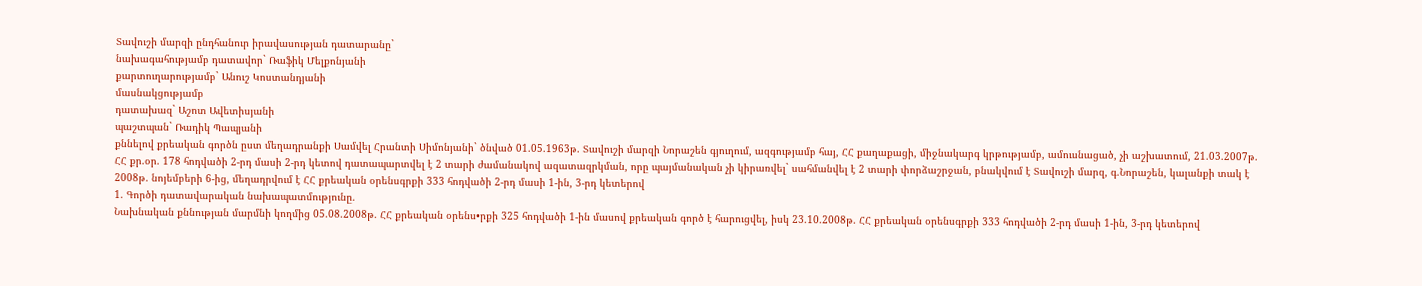Տավուշի մարզի ընդհանուր իրավասության դատարանը`
նախագահությամբ դատավոր` Ռաֆիկ Մելքոնյանի
քարտուղարությամբ` Անուշ Կոստանդյանի
մասնակցությամբ
դատախազ` Աշոտ Ավետիսյանի
պաշտպան` Ռադիկ Պապյանի
քննելով քրեական գործն ըստ մեղադրանքի Սամվել Հրանտի Սիմոնյանի` ծնված 01.05.1963թ. Տավուշի մարզի Նորաշեն գյուղում, ազգությամբ հայ, ՀՀ քաղաքացի, միջնակարգ կրթությամբ, ամուսնացած, չի աշխատում, 21.03.2007թ. ՀՀ քր.օր. 178 հոդվածի 2-րդ մասի 2-րդ կետով դատապարտվել է 2 տարի ժամանակով ազատազրկման, որը պայմանական չի կիրառվել` սահմանվել է 2 տարի փորձաշրջան, բնակվում է Տավուշի մարզ, գ.Նորաշեն, կալանքի տակ է 2008թ. նոյեմբերի 6-ից, մեղադրվում է ՀՀ քրեական օրենսգրքի 333 հոդվածի 2-րդ մասի 1-ին, 3-րդ կետերով
1. Գործի դատավարական նախապատմությունը.
Նախնական քննության մարմնի կողմից 05.08.2008թ. ՀՀ քրեական օրենս•րքի 325 հոդվածի 1-ին մասով քրեական գործ է հարուցվել, իսկ 23.10.2008թ. ՀՀ քրեական օրենսգրքի 333 հոդվածի 2-րդ մասի 1-ին, 3-րդ կետերով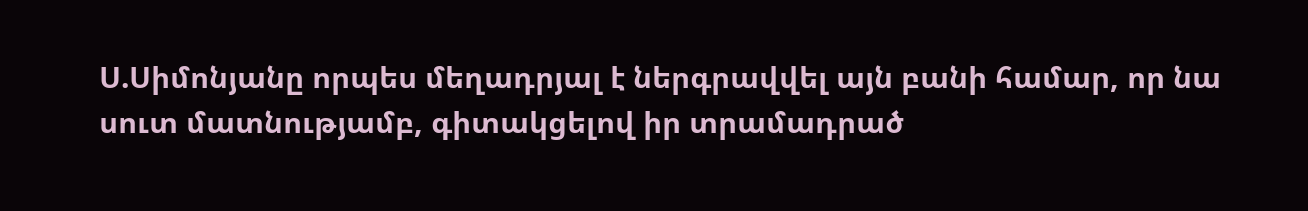Ս.Սիմոնյանը որպես մեղադրյալ է ներգրավվել այն բանի համար, որ նա սուտ մատնությամբ, գիտակցելով իր տրամադրած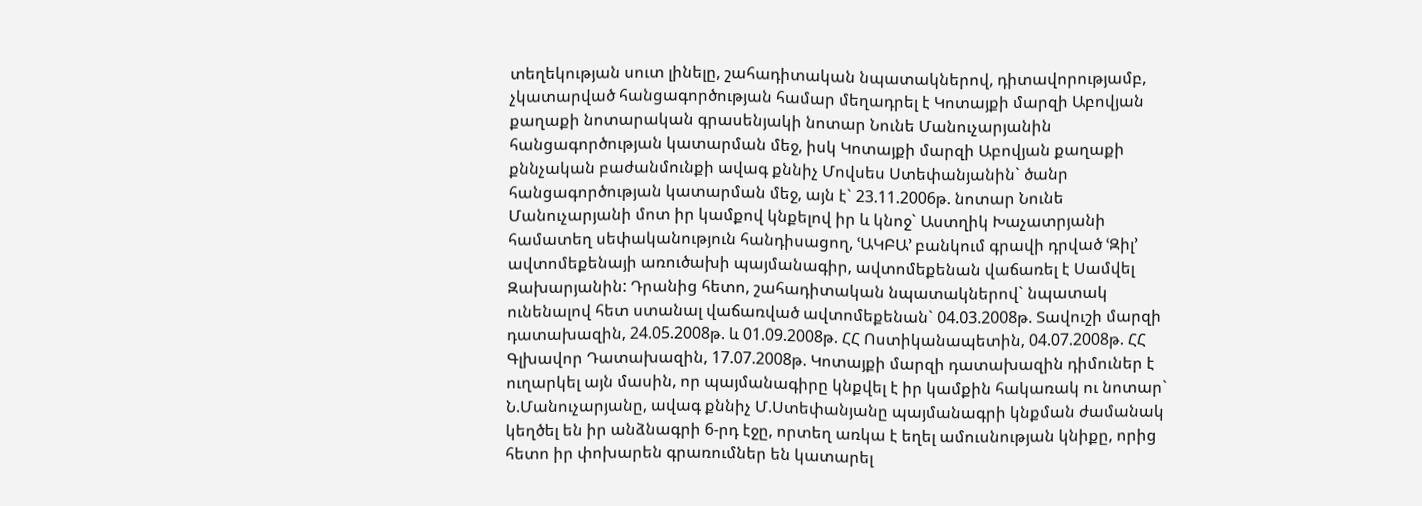տեղեկության սուտ լինելը, շահադիտական նպատակներով, դիտավորությամբ, չկատարված հանցագործության համար մեղադրել է Կոտայքի մարզի Աբովյան քաղաքի նոտարական գրասենյակի նոտար Նունե Մանուչարյանին հանցագործության կատարման մեջ, իսկ Կոտայքի մարզի Աբովյան քաղաքի քննչական բաժանմունքի ավագ քննիչ Մովսես Ստեփանյանին` ծանր հանցագործության կատարման մեջ, այն է` 23.11.2006թ. նոտար Նունե Մանուչարյանի մոտ իր կամքով կնքելով իր և կնոջ` Աստղիկ Խաչատրյանի համատեղ սեփականություն հանդիսացող, ՙԱԿԲԱ՚ բանկում գրավի դրված ՙԶիլ՚ ավտոմեքենայի առուծախի պայմանագիր, ավտոմեքենան վաճառել է Սամվել Զախարյանին: Դրանից հետո, շահադիտական նպատակներով` նպատակ ունենալով հետ ստանալ վաճառված ավտոմեքենան` 04.03.2008թ. Տավուշի մարզի դատախազին, 24.05.2008թ. և 01.09.2008թ. ՀՀ Ոստիկանապետին, 04.07.2008թ. ՀՀ Գլխավոր Դատախազին, 17.07.2008թ. Կոտայքի մարզի դատախազին դիմուներ է ուղարկել այն մասին, որ պայմանագիրը կնքվել է իր կամքին հակառակ ու նոտար` Ն.Մանուչարյանը, ավագ քննիչ Մ.Ստեփանյանը պայմանագրի կնքման ժամանակ կեղծել են իր անձնագրի 6-րդ էջը, որտեղ առկա է եղել ամուսնության կնիքը, որից հետո իր փոխարեն գրառումներ են կատարել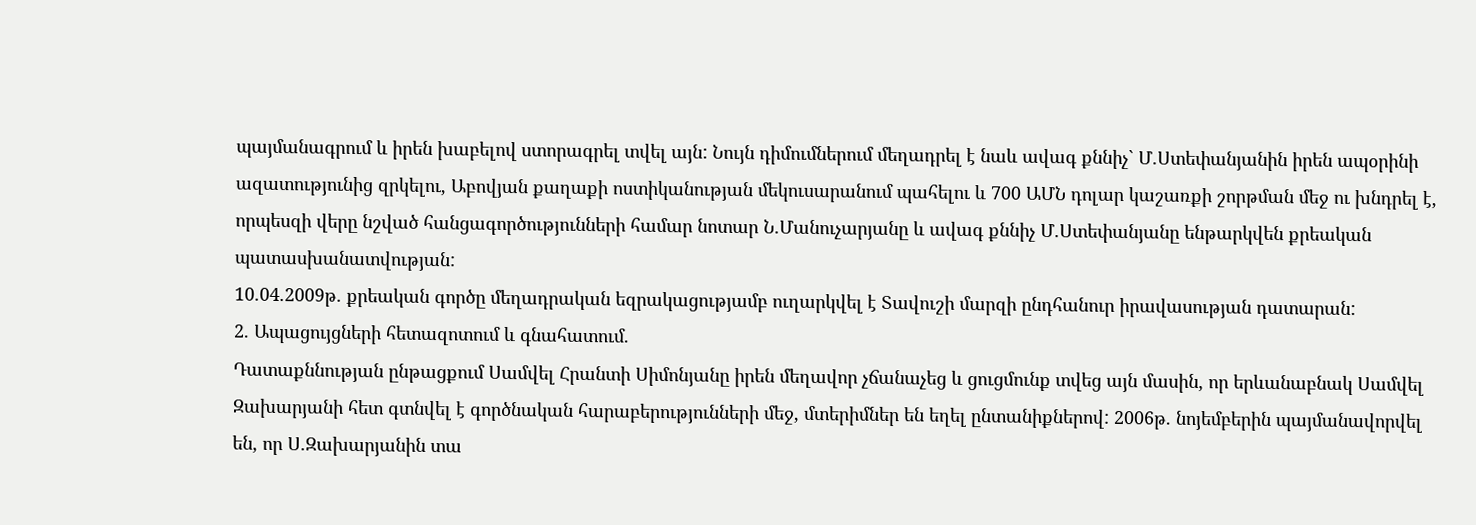պայմանագրում և իրեն խաբելով ստորագրել տվել այն: Նույն դիմումներում մեղադրել է նաև ավագ քննիչ` Մ.Ստեփանյանին իրեն ապօրինի ազատությունից զրկելու, Աբովյան քաղաքի ոստիկանության մեկուսարանում պահելու և 700 ԱՄՆ դոլար կաշառքի շորթման մեջ ու խնդրել է, որպեսզի վերը նշված հանցագործությունների համար նոտար Ն.Մանուչարյանը և ավագ քննիչ Մ.Ստեփանյանը ենթարկվեն քրեական պատասխանատվության:
10.04.2009թ. քրեական գործը մեղադրական եզրակացությամբ ուղարկվել է Տավուշի մարզի ընդհանուր իրավասության դատարան:
2. Ապացույցների հետազոտում և գնահատում.
Դատաքննության ընթացքում Սամվել Հրանտի Սիմոնյանը իրեն մեղավոր չճանաչեց և ցուցմունք տվեց այն մասին, որ երևանաբնակ Սամվել Զախարյանի հետ գտնվել է գործնական հարաբերությունների մեջ, մտերիմներ են եղել ընտանիքներով: 2006թ. նոյեմբերին պայմանավորվել են, որ Ս.Զախարյանին տա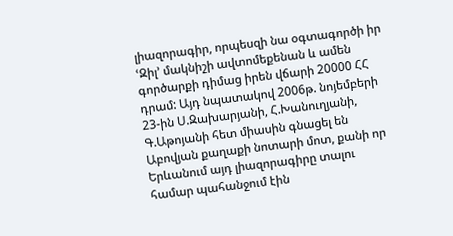լիազորագիր, որպեսզի նա օգտագործի իր ՙԶիլ՚ մակնիշի ավտոմեքենան և ամեն գործարքի դիմաց իրեն վճարի 20000 ՀՀ դրամ: Այդ նպատակով 2006թ. նոյեմբերի 23-ին Ս.Զախարյանի, Հ.Խանուղյանի, Գ.Աթոյանի հետ միասին գնացել են Աբովյան քաղաքի նոտարի մոտ, քանի որ Երևանում այդ լիազորագիրը տալու համար պահանջում էին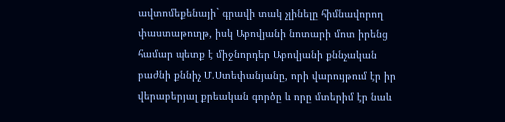ավտոմեքենայի` գրավի տակ չլինելը հիմնավորող փաստաթուղթ, իսկ Աբովյանի նոտարի մոտ իրենց համար պետք է միջնորդեր Աբովյանի քննչական բաժնի քննիչ Մ.Ստեփանյանը, որի վարույթում էր իր վերաբերյալ քրեական գործը և որը մտերիմ էր նաև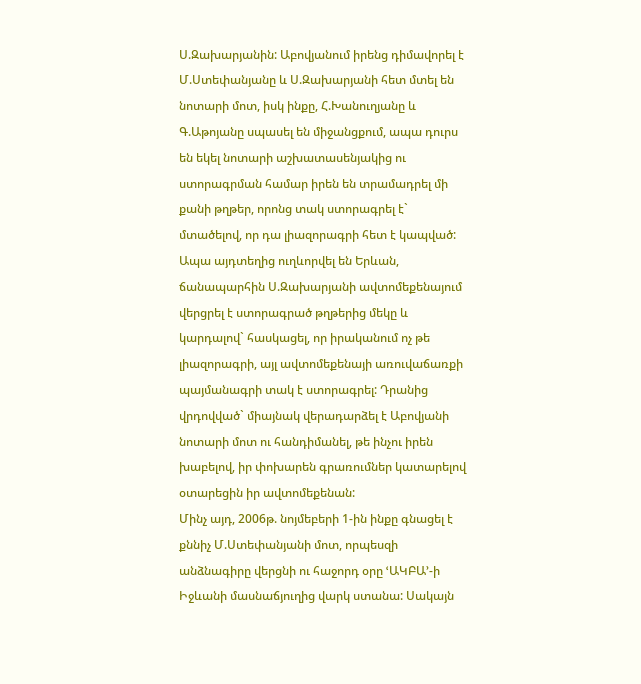Ս.Զախարյանին: Աբովյանում իրենց դիմավորել է Մ.Ստեփանյանը և Ս.Զախարյանի հետ մտել են նոտարի մոտ, իսկ ինքը, Հ.Խանուղյանը և Գ.Աթոյանը սպասել են միջանցքում, ապա դուրս են եկել նոտարի աշխատասենյակից ու ստորագրման համար իրեն են տրամադրել մի քանի թղթեր, որոնց տակ ստորագրել է` մտածելով, որ դա լիազորագրի հետ է կապված: Ապա այդտեղից ուղևորվել են Երևան, ճանապարհին Ս.Զախարյանի ավտոմեքենայում վերցրել է ստորագրած թղթերից մեկը և կարդալով` հասկացել, որ իրականում ոչ թե լիազորագրի, այլ ավտոմեքենայի առուվաճառքի պայմանագրի տակ է ստորագրել: Դրանից վրդովված` միայնակ վերադարձել է Աբովյանի նոտարի մոտ ու հանդիմանել, թե ինչու իրեն խաբելով, իր փոխարեն գրառումներ կատարելով օտարեցին իր ավտոմեքենան:
Մինչ այդ, 2006թ. նոյմեբերի 1-ին ինքը գնացել է քննիչ Մ.Ստեփանյանի մոտ, որպեսզի անձնագիրը վերցնի ու հաջորդ օրը ՙԱԿԲԱ՚-ի Իջևանի մասնաճյուղից վարկ ստանա: Սակայն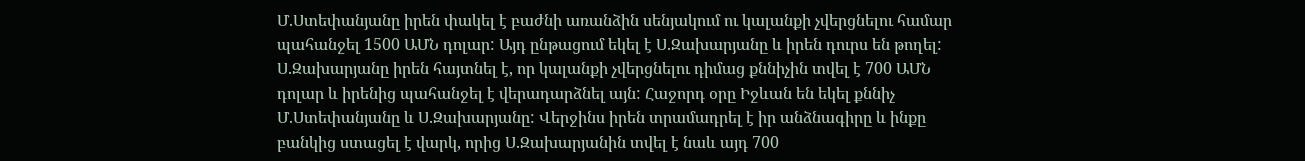Մ.Ստեփանյանը իրեն փակել է բաժնի առանձին սենյակում ու կալանքի չվերցնելու համար պահանջել 1500 ԱՄՆ դոլար: Այդ ընթացում եկել է Ս.Զախարյանը և իրեն դուրս են թողել: Ս.Զախարյանը իրեն հայտնել է, որ կալանքի չվերցնելու դիմաց քննիչին տվել է 700 ԱՄՆ դոլար և իրենից պահանջել է վերադարձնել այն: Հաջորդ օրը Իջևան են եկել քննիչ Մ.Ստեփանյանը և Ս.Զախարյանը: Վերջինս իրեն տրամադրել է իր անձնագիրը և ինքը բանկից ստացել է վարկ, որից Ս.Զախարյանին տվել է նաև այդ 700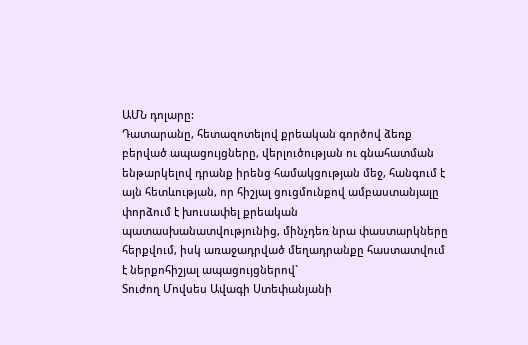ԱՄՆ դոլարը:
Դատարանը, հետազոտելով քրեական գործով ձեռք բերված ապացույցները, վերլուծության ու գնահատման ենթարկելով դրանք իրենց համակցության մեջ, հանգում է այն հետևության, որ հիշյալ ցուցմունքով ամբաստանյալը փորձում է խուսափել քրեական պատասխանատվությունից, մինչդեռ նրա փաստարկները հերքվում, իսկ առաջադրված մեղադրանքը հաստատվում է ներքոհիշյալ ապացույցներով`
Տուժող Մովսես Ավագի Ստեփանյանի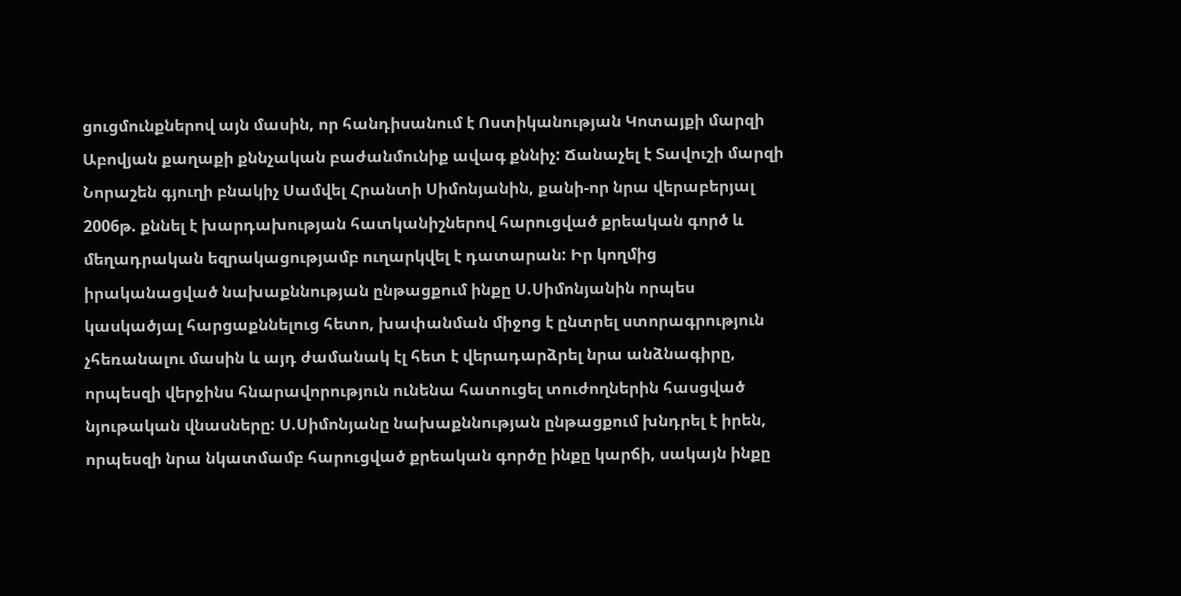ցուցմունքներով այն մասին, որ հանդիսանում է Ոստիկանության Կոտայքի մարզի Աբովյան քաղաքի քննչական բաժանմունիք ավագ քննիչ: Ճանաչել է Տավուշի մարզի Նորաշեն գյուղի բնակիչ Սամվել Հրանտի Սիմոնյանին, քանի-որ նրա վերաբերյալ 2006թ. քննել է խարդախության հատկանիշներով հարուցված քրեական գործ և մեղադրական եզրակացությամբ ուղարկվել է դատարան: Իր կողմից իրականացված նախաքննության ընթացքում ինքը Ս.Սիմոնյանին որպես կասկածյալ հարցաքննելուց հետո, խափանման միջոց է ընտրել ստորագրություն չհեռանալու մասին և այդ ժամանակ էլ հետ է վերադարձրել նրա անձնագիրը, որպեսզի վերջինս հնարավորություն ունենա հատուցել տուժողներին հասցված նյութական վնասները: Ս.Սիմոնյանը նախաքննության ընթացքում խնդրել է իրեն, որպեսզի նրա նկատմամբ հարուցված քրեական գործը ինքը կարճի, սակայն ինքը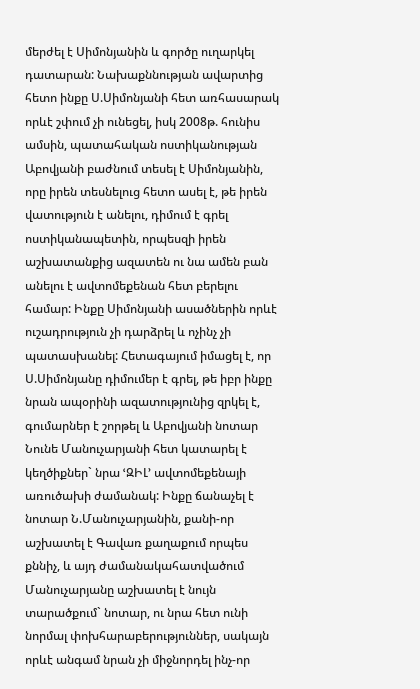մերժել է Սիմոնյանին և գործը ուղարկել դատարան: Նախաքննության ավարտից հետո ինքը Ս.Սիմոնյանի հետ առհասարակ որևէ շփում չի ունեցել, իսկ 2008թ. հունիս ամսին, պատահական ոստիկանության Աբովյանի բաժնում տեսել է Սիմոնյանին, որը իրեն տեսնելուց հետո ասել է, թե իրեն վատություն է անելու, դիմում է գրել ոստիկանապետին, որպեսզի իրեն աշխատանքից ազատեն ու նա ամեն բան անելու է ավտոմեքենան հետ բերելու համար: Ինքը Սիմոնյանի ասածներին որևէ ուշադրություն չի դարձրել և ոչինչ չի պատասխանել: Հետագայում իմացել է, որ Ս.Սիմոնյանը դիմումեր է գրել, թե իբր ինքը նրան ապօրինի ազատությունից զրկել է, գումարներ է շորթել և Աբովյանի նոտար Նունե Մանուչարյանի հետ կատարել է կեղծիքներ` նրա ՙԶԻԼ՚ ավտոմեքենայի առուծախի ժամանակ: Ինքը ճանաչել է նոտար Ն.Մանուչարյանին, քանի-որ աշխատել է Գավառ քաղաքում որպես քննիչ, և այդ ժամանակահատվածում Մանուչարյանը աշխատել է նույն տարածքում` նոտար, ու նրա հետ ունի նորմալ փոխհարաբերություններ, սակայն որևէ անգամ նրան չի միջնորդել ինչ-որ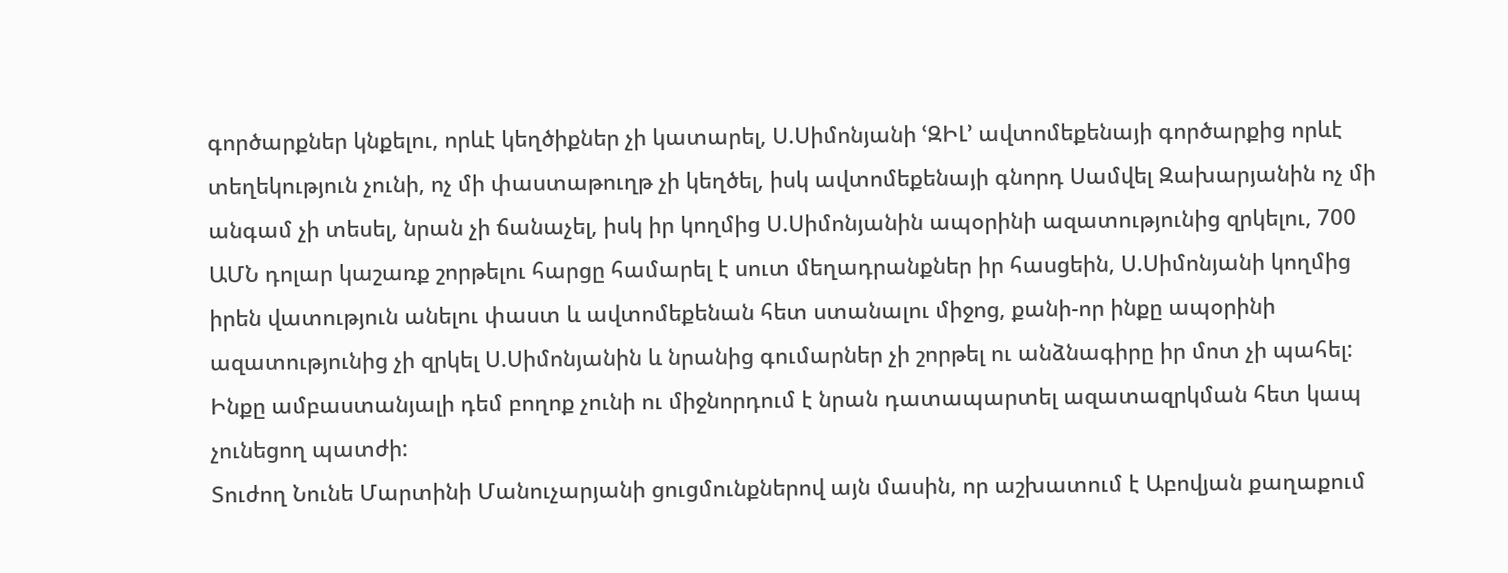գործարքներ կնքելու, որևէ կեղծիքներ չի կատարել, Ս.Սիմոնյանի ՙԶԻԼ՚ ավտոմեքենայի գործարքից որևէ տեղեկություն չունի, ոչ մի փաստաթուղթ չի կեղծել, իսկ ավտոմեքենայի գնորդ Սամվել Զախարյանին ոչ մի անգամ չի տեսել, նրան չի ճանաչել, իսկ իր կողմից Ս.Սիմոնյանին ապօրինի ազատությունից զրկելու, 700 ԱՄՆ դոլար կաշառք շորթելու հարցը համարել է սուտ մեղադրանքներ իր հասցեին, Ս.Սիմոնյանի կողմից իրեն վատություն անելու փաստ և ավտոմեքենան հետ ստանալու միջոց, քանի-որ ինքը ապօրինի ազատությունից չի զրկել Ս.Սիմոնյանին և նրանից գումարներ չի շորթել ու անձնագիրը իր մոտ չի պահել: Ինքը ամբաստանյալի դեմ բողոք չունի ու միջնորդում է նրան դատապարտել ազատազրկման հետ կապ չունեցող պատժի:
Տուժող Նունե Մարտինի Մանուչարյանի ցուցմունքներով այն մասին, որ աշխատում է Աբովյան քաղաքում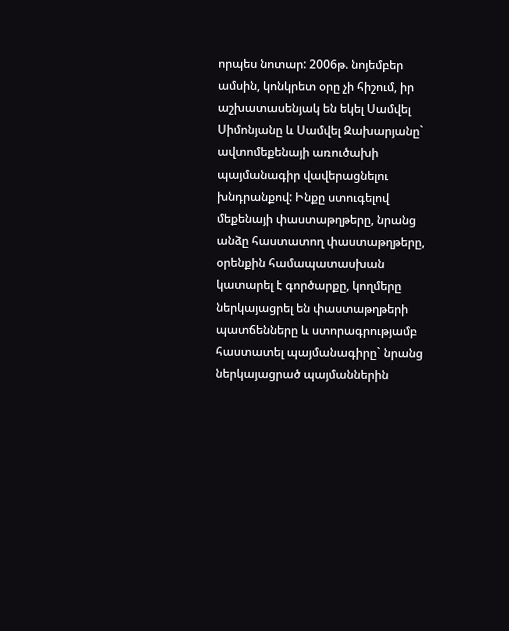որպես նոտար: 2006թ. նոյեմբեր ամսին, կոնկրետ օրը չի հիշում, իր աշխատասենյակ են եկել Սամվել Սիմոնյանը և Սամվել Զախարյանը` ավտոմեքենայի առուծախի պայմանագիր վավերացնելու խնդրանքով: Ինքը ստուգելով մեքենայի փաստաթղթերը, նրանց անձը հաստատող փաստաթղթերը, օրենքին համապատասխան կատարել է գործարքը, կողմերը ներկայացրել են փաստաթղթերի պատճենները և ստորագրությամբ հաստատել պայմանագիրը` նրանց ներկայացրած պայմաններին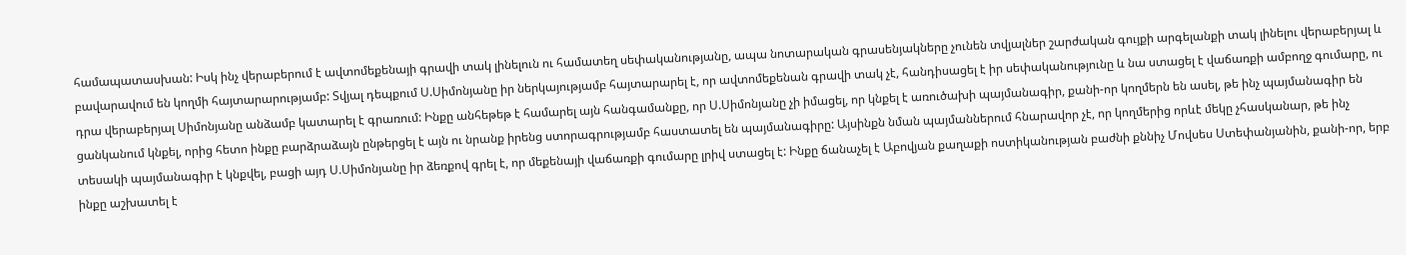համապատասխան: Իսկ ինչ վերաբերում է ավտոմեքենայի գրավի տակ լինելուն ու համատեղ սեփականությանը, ապա նոտարական գրասենյակները չունեն տվյալներ շարժական գույքի արգելանքի տակ լինելու վերաբերյալ և բավարավում են կողմի հայտարարությամբ: Տվյալ դեպքում Ս.Սիմոնյանը իր ներկայությամբ հայտարարել է, որ ավտոմեքենան գրավի տակ չէ, հանդիսացել է իր սեփականությունը և նա ստացել է վաճառքի ամբողջ գումարը, ու դրա վերաբերյալ Սիմոնյանը անձամբ կատարել է գրառում: Ինքը անհեթեթ է համարել այն հանգամանքը, որ Ս.Սիմոնյանը չի իմացել, որ կնքել է առուծախի պայմանագիր, քանի-որ կողմերն են ասել, թե ինչ պայմանագիր են ցանկանում կնքել, որից հետո ինքը բարձրաձայն ընթերցել է այն ու նրանք իրենց ստորագրությամբ հաստատել են պայմանագիրը: Այսինքն նման պայմաններում հնարավոր չէ, որ կողմերից որևէ մեկը չհասկանար, թե ինչ տեսակի պայմանագիր է կնքվել, բացի այդ Ս.Սիմոնյանը իր ձեռքով գրել է, որ մեքենայի վաճառքի գումարը լրիվ ստացել է: Ինքը ճանաչել է Աբովյան քաղաքի ոստիկանության բաժնի քննիչ Մովսես Ստեփանյանին, քանի-որ, երբ ինքը աշխատել է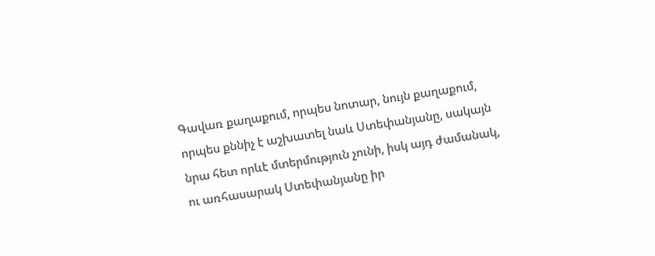Գավառ քաղաքում, որպես նոտար, նույն քաղաքում, որպես քննիչ է աշխատել նաև Ստեփանյանը, սակայն նրա հետ որևէ մտերմություն չունի, իսկ այդ ժամանակ, ու առհասարակ Ստեփանյանը իր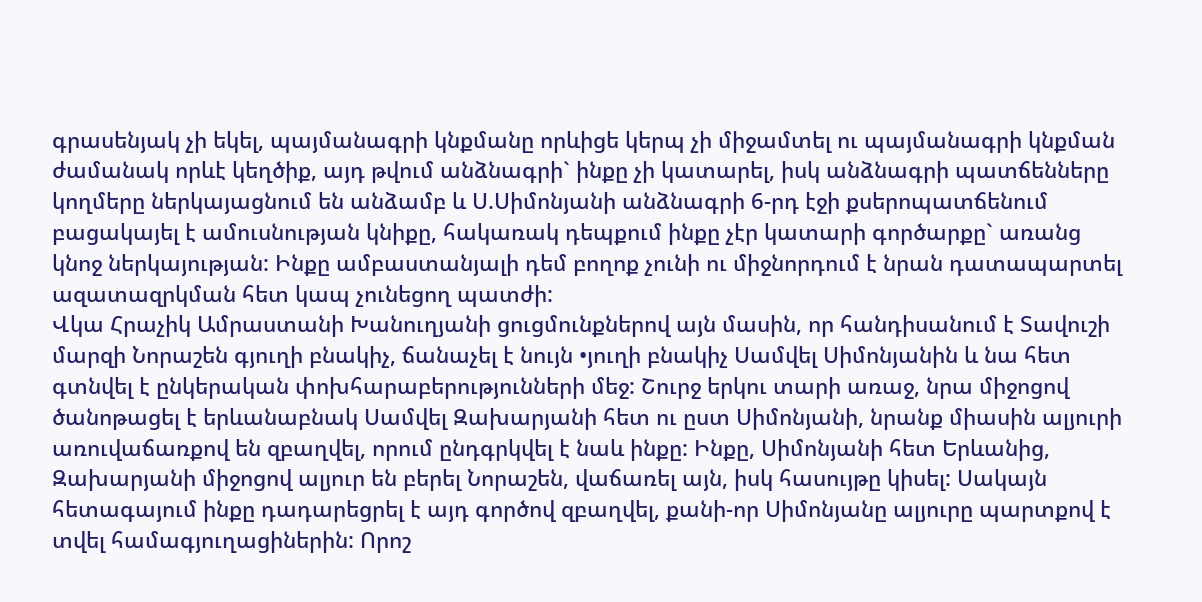գրասենյակ չի եկել, պայմանագրի կնքմանը որևիցե կերպ չի միջամտել ու պայմանագրի կնքման ժամանակ որևէ կեղծիք, այդ թվում անձնագրի` ինքը չի կատարել, իսկ անձնագրի պատճենները կողմերը ներկայացնում են անձամբ և Ս.Սիմոնյանի անձնագրի 6-րդ էջի քսերոպատճենում բացակայել է ամուսնության կնիքը, հակառակ դեպքում ինքը չէր կատարի գործարքը` առանց կնոջ ներկայության: Ինքը ամբաստանյալի դեմ բողոք չունի ու միջնորդում է նրան դատապարտել ազատազրկման հետ կապ չունեցող պատժի:
Վկա Հրաչիկ Ամրաստանի Խանուղյանի ցուցմունքներով այն մասին, որ հանդիսանում է Տավուշի մարզի Նորաշեն գյուղի բնակիչ, ճանաչել է նույն •յուղի բնակիչ Սամվել Սիմոնյանին և նա հետ գտնվել է ընկերական փոխհարաբերությունների մեջ: Շուրջ երկու տարի առաջ, նրա միջոցով ծանոթացել է երևանաբնակ Սամվել Զախարյանի հետ ու ըստ Սիմոնյանի, նրանք միասին ալյուրի առուվաճառքով են զբաղվել, որում ընդգրկվել է նաև ինքը: Ինքը, Սիմոնյանի հետ Երևանից, Զախարյանի միջոցով ալյուր են բերել Նորաշեն, վաճառել այն, իսկ հասույթը կիսել: Սակայն հետագայում ինքը դադարեցրել է այդ գործով զբաղվել, քանի-որ Սիմոնյանը ալյուրը պարտքով է տվել համագյուղացիներին: Որոշ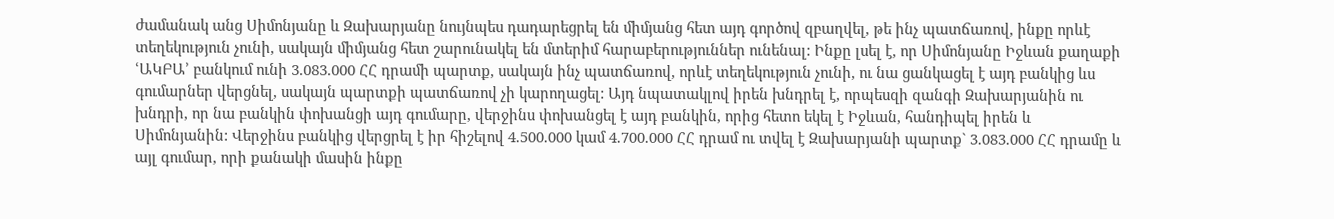ժամանակ անց Սիմոնյանը և Զախարյանը նույնպես դադարեցրել են միմյանց հետ այդ գործով զբաղվել, թե ինչ պատճառով, ինքը որևէ տեղեկություն չունի, սակայն միմյանց հետ շարունակել են մտերիմ հարաբերություններ ունենալ: Ինքը լսել է, որ Սիմոնյանը Իջևան քաղաքի ՙԱԿԲԱ՚ բանկում ունի 3.083.000 ՀՀ դրամի պարտք, սակայն ինչ պատճառով, որևէ տեղեկություն չունի, ու նա ցանկացել է այդ բանկից ևս գումարներ վերցնել, սակայն պարտքի պատճառով չի կարողացել: Այդ նպատակլով իրեն խնդրել է, որպեսզի զանգի Զախարյանին ու խնդրի, որ նա բանկին փոխանցի այդ գումարը, վերջինս փոխանցել է այդ բանկին, որից հետո եկել է Իջևան, հանդիպել իրեն և Սիմոնյանին: Վերջինս բանկից վերցրել է իր հիշելով 4.500.000 կամ 4.700.000 ՀՀ դրամ ու տվել է Զախարյանի պարտք` 3.083.000 ՀՀ դրամը և այլ գումար, որի քանակի մասին ինքը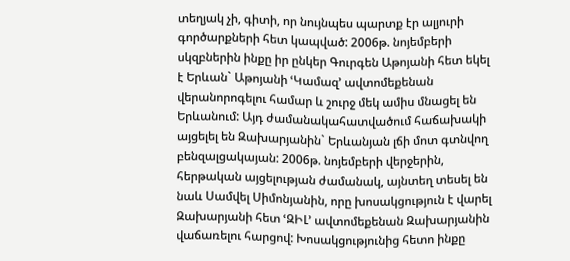տեղյակ չի, գիտի, որ նույնպես պարտք էր ալյուրի գործարքների հետ կապված: 2006թ. նոյեմբերի սկզբներին ինքը իր ընկեր Գուրգեն Աթոյանի հետ եկել է Երևան` Աթոյանի ՙԿամազ՚ ավտոմեքենան վերանորոգելու համար և շուրջ մեկ ամիս մնացել են Երևանում: Այդ ժամանակահատվածում հաճախակի այցելել են Զախարյանին` Երևանյան լճի մոտ գտնվող բենզալցակայան: 2006թ. նոյեմբերի վերջերին, հերթական այցելության ժամանակ, այնտեղ տեսել են նաև Սամվել Սիմոնյանին, որը խոսակցություն է վարել Զախարյանի հետ ՙԶԻԼ՚ ավտոմեքենան Զախարյանին վաճառելու հարցով: Խոսակցությունից հետո ինքը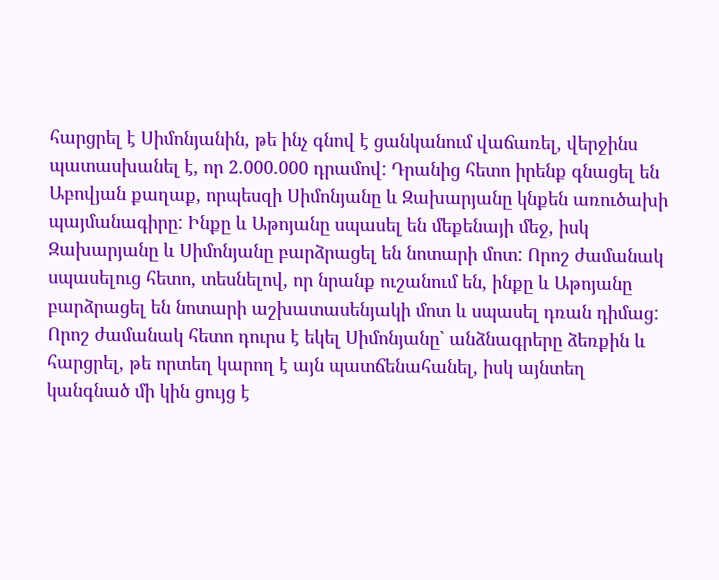հարցրել է Սիմոնյանին, թե ինչ գնով է ցանկանում վաճառել, վերջինս պատասխանել է, որ 2.000.000 դրամով: Դրանից հետո իրենք գնացել են Աբովյան քաղաք, որպեսզի Սիմոնյանը և Զախարյանը կնքեն առուծախի պայմանագիրը: Ինքը և Աթոյանը սպասել են մեքենայի մեջ, իսկ Զախարյանը և Սիմոնյանը բարձրացել են նոտարի մոտ: Որոշ ժամանակ սպասելուց հետո, տեսնելով, որ նրանք ուշանում են, ինքը և Աթոյանը բարձրացել են նոտարի աշխատասենյակի մոտ և սպասել դռան դիմաց: Որոշ ժամանակ հետո դուրս է եկել Սիմոնյանը` անձնագրերը ձեռքին և հարցրել, թե որտեղ կարող է այն պատճենահանել, իսկ այնտեղ կանգնած մի կին ցույց է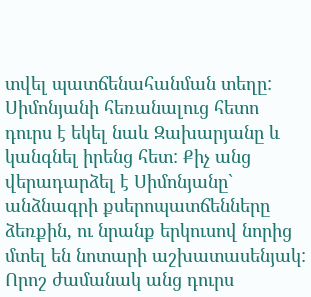տվել պատճենահանման տեղը: Սիմոնյանի հեռանալուց հետո դուրս է եկել նաև Զախարյանը և կանգնել իրենց հետ: Քիչ անց վերադարձել է Սիմոնյանը` անձնագրի քսերոպատճենները ձեռքին, ու նրանք երկուսով նորից մտել են նոտարի աշխատասենյակ: Որոշ ժամանակ անց դուրս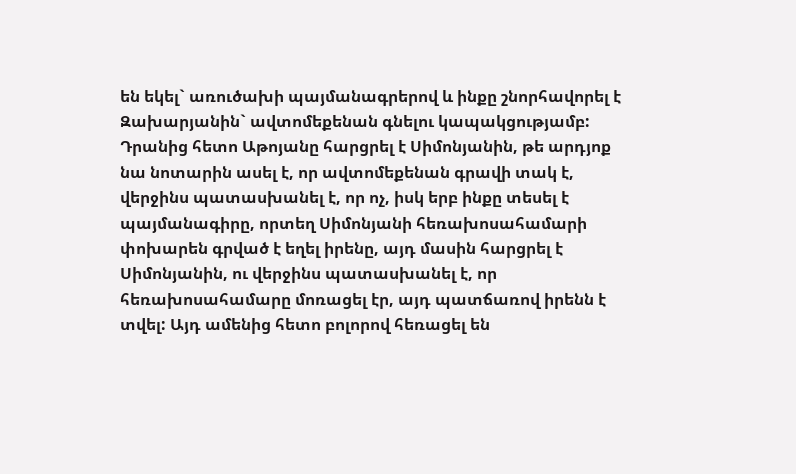են եկել` առուծախի պայմանագրերով և ինքը շնորհավորել է Զախարյանին` ավտոմեքենան գնելու կապակցությամբ: Դրանից հետո Աթոյանը հարցրել է Սիմոնյանին, թե արդյոք նա նոտարին ասել է, որ ավտոմեքենան գրավի տակ է, վերջինս պատասխանել է, որ ոչ, իսկ երբ ինքը տեսել է պայմանագիրը, որտեղ Սիմոնյանի հեռախոսահամարի փոխարեն գրված է եղել իրենը, այդ մասին հարցրել է Սիմոնյանին, ու վերջինս պատասխանել է, որ հեռախոսահամարը մոռացել էր, այդ պատճառով իրենն է տվել: Այդ ամենից հետո բոլորով հեռացել են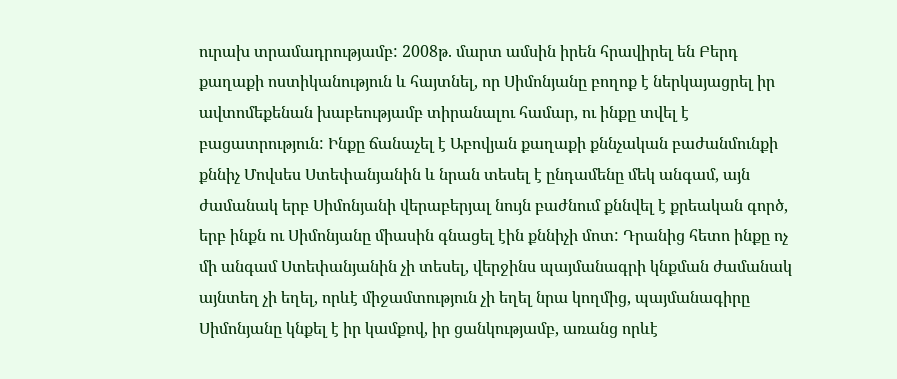ուրախ տրամադրությամբ: 2008թ. մարտ ամսին իրեն հրավիրել են Բերդ քաղաքի ոստիկանություն և հայտնել, որ Սիմոնյանը բողոք է ներկայացրել իր ավտոմեքենան խաբեությամբ տիրանալու համար, ու ինքը տվել է բացատրություն: Ինքը ճանաչել է Աբովյան քաղաքի քննչական բաժանմունքի քննիչ Մովսես Ստեփանյանին և նրան տեսել է ընդամենը մեկ անգամ, այն ժամանակ երբ Սիմոնյանի վերաբերյալ նույն բաժնում քննվել է քրեական գործ, երբ ինքն ու Սիմոնյանը միասին գնացել էին քննիչի մոտ: Դրանից հետո ինքը ոչ մի անգամ Ստեփանյանին չի տեսել, վերջինս պայմանագրի կնքման ժամանակ այնտեղ չի եղել, որևէ միջամտություն չի եղել նրա կողմից, պայմանագիրը Սիմոնյանը կնքել է իր կամքով, իր ցանկությամբ, առանց որևէ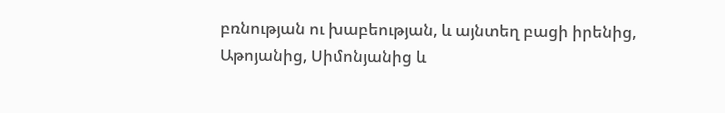բռնության ու խաբեության, և այնտեղ բացի իրենից, Աթոյանից, Սիմոնյանից և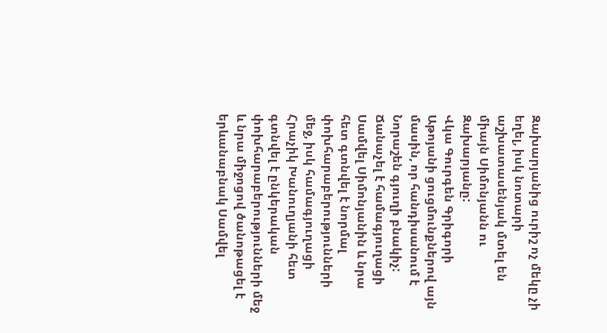Զախարյանից ուրիշ ոչ մեկը չի եղել, իսկ նոտարի աշխատասենյակ մտել են միայն Սիմոնյանն ու Զախարյանը:
Վկա Գուրգեն Գրիգորի Աթոյանի ցուցմունքներով այն մասին, որ հանդիսանում է Նորաշեն գյուղի բնակիչ: Ճանաչել է համագյուղացի Սամվել Սիմոնյանին և նրա հետ գտնվել է նորմալ փոխհարաբերությունների մեջ, իսկ համագյուղացի Հրաչիկ Խանուղյանի հետ գտնվել է ընկերական փոխհարաբերությունների մեջ և նրա միջոցով ծանոթացել է երևանաբնակ Սամվել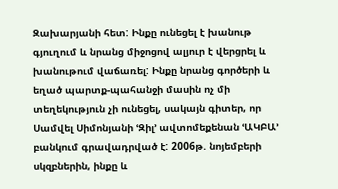Զախարյանի հետ: Ինքը ունեցել է խանութ գյուղում և նրանց միջոցով ալյուր է վերցրել և խանութում վաճառել: Ինքը նրանց գործերի և եղած պարտք-պահանջի մասին ոչ մի տեղեկություն չի ունեցել, սակայն գիտեր, որ Սամվել Սիմոնյանի ՙԶիլ՚ ավտոմեքենան ՙԱԿԲԱ՚ բանկում գրավադրված է: 2006թ. նոյեմբերի սկզբներին, ինքը և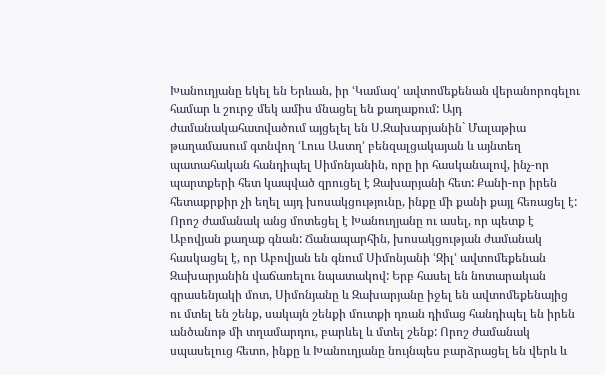Խանուղյանը եկել են Երևան, իր ՙԿամազ՚ ավտոմեքենան վերանորոգելու համար և շուրջ մեկ ամիս մնացել են քաղաքում: Այդ ժամանակահատվածում այցելել են Ս.Զախարյանին` Մալաթիա թաղամասում գտնվող ՙԼուս Աստղ՚ բենզալցակայան և այնտեղ պատահական հանդիպել Սիմոնյանին, որը իր հասկանալով, ինչ-որ պարտքերի հետ կապված զրուցել է Զախարյանի հետ: Քանի-որ իրեն հետաքրքիր չի եղել այդ խոսակցությունը, ինքը մի քանի քայլ հեռացել է: Որոշ ժամանակ անց մոտեցել է Խանուղյանը ու ասել, որ պետք է Աբովյան քաղաք գնան: Ճանապարհին, խոսակցության ժամանակ հասկացել է, որ Աբովյան են գնում Սիմոնյանի ՙԶիլ՚ ավտոմեքենան Զախարյանին վաճառելու նպատակով: Երբ հասել են նոտարական գրասենյակի մոտ, Սիմոնյանը և Զախարյանը իջել են ավտոմեքենայից ու մտել են շենք, սակայն շենքի մուտքի դռան դիմաց հանդիպել են իրեն անծանոթ մի տղամարդու, բարևել և մտել շենք: Որոշ ժամանակ սպասելուց հետո, ինքը և Խանուղյանը նույնպես բարձրացել են վերև և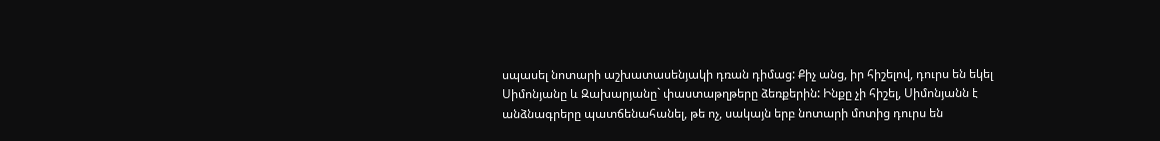սպասել նոտարի աշխատասենյակի դռան դիմաց: Քիչ անց, իր հիշելով, դուրս են եկել Սիմոնյանը և Զախարյանը` փաստաթղթերը ձեռքերին: Ինքը չի հիշել, Սիմոնյանն է անձնագրերը պատճենահանել, թե ոչ, սակայն երբ նոտարի մոտից դուրս են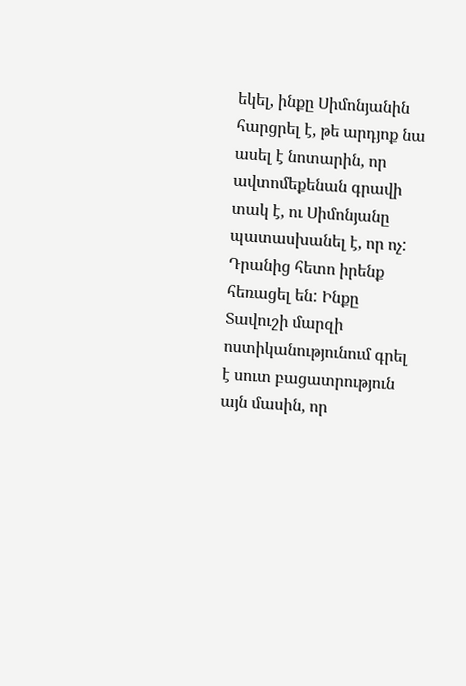եկել, ինքը Սիմոնյանին հարցրել է, թե արդյոք նա ասել է նոտարին, որ ավտոմեքենան գրավի տակ է, ու Սիմոնյանը պատասխանել է, որ ոչ: Դրանից հետո իրենք հեռացել են: Ինքը Տավուշի մարզի ոստիկանությունում գրել է սուտ բացատրություն այն մասին, որ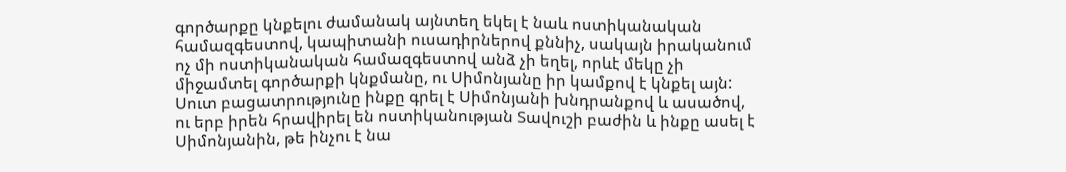գործարքը կնքելու ժամանակ այնտեղ եկել է նաև ոստիկանական համազգեստով, կապիտանի ուսադիրներով քննիչ, սակայն իրականում ոչ մի ոստիկանական համազգեստով անձ չի եղել, որևէ մեկը չի միջամտել գործարքի կնքմանը, ու Սիմոնյանը իր կամքով է կնքել այն: Սուտ բացատրությունը ինքը գրել է Սիմոնյանի խնդրանքով և ասածով, ու երբ իրեն հրավիրել են ոստիկանության Տավուշի բաժին և ինքը ասել է Սիմոնյանին, թե ինչու է նա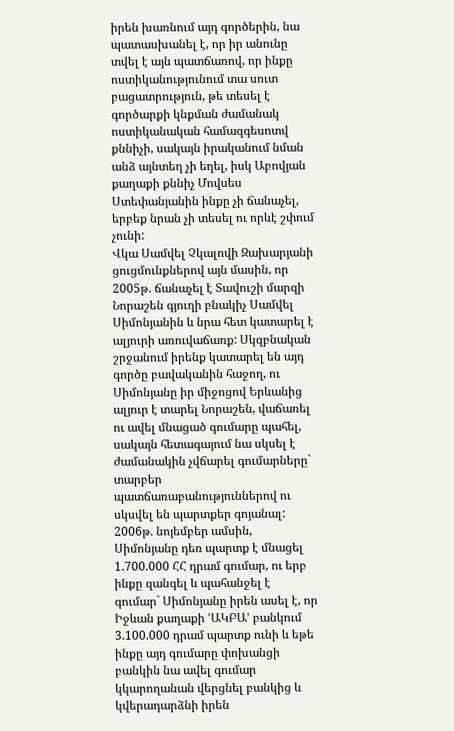իրեն խառնում այդ գործերին, նա պատասխանել է, որ իր անունը տվել է այն պատճառով, որ ինքը ոստիկանությունում տա սուտ բացատրություն, թե տեսել է գործարքի կնքման ժամանակ ոստիկանական համազգեսոտվ քննիչի, սակայն իրականում նման անձ այնտեղ չի եղել, իսկ Աբովյան քաղաքի քննիչ Մովսես Ստեփանյանին ինքը չի ճանաչել, երբեք նրան չի տեսել ու որևէ շփում չունի:
Վկա Սամվել Չկալովի Զախարյանի ցուցմունքներով այն մասին, որ 2005թ. ճանաչել է Տավուշի մարզի Նորաշեն գյուղի բնակիչ Սամվել Սիմոնյանին և նրա հետ կատարել է ալյուրի առուվաճառք: Սկզբնական շրջանում իրենք կատարել են այդ գործը բավականին հաջող, ու Սիմոնյանը իր միջոցով Երևանից ալյուր է տարել Նորաշեն, վաճառել ու ավել մնացած գումարը պահել, սակայն հետագայում նա սկսել է ժամանակին չվճարել գումարները` տարբեր պատճառաբանություններով ու սկսվել են պարտքեր գոյանալ: 2006թ. նոյեմբեր ամսին, Սիմոնյանը դեռ պարտք է մնացել 1.700.000 ՀՀ դրամ գումար, ու երբ ինքը զանգել և պահանջել է գումար` Սիմոնյանը իրեն ասել է, որ Իջևան քաղաքի ՙԱԿԲԱ՚ բանկում 3.100.000 դրամ պարտք ունի և եթե ինքը այդ գումարը փոխանցի բանկին նա ավել գումար կկարողանան վերցնել բանկից և կվերադարձնի իրեն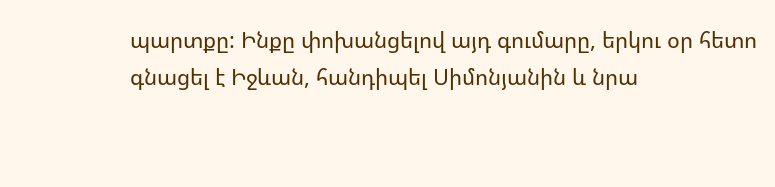պարտքը: Ինքը փոխանցելով այդ գումարը, երկու օր հետո գնացել է Իջևան, հանդիպել Սիմոնյանին և նրա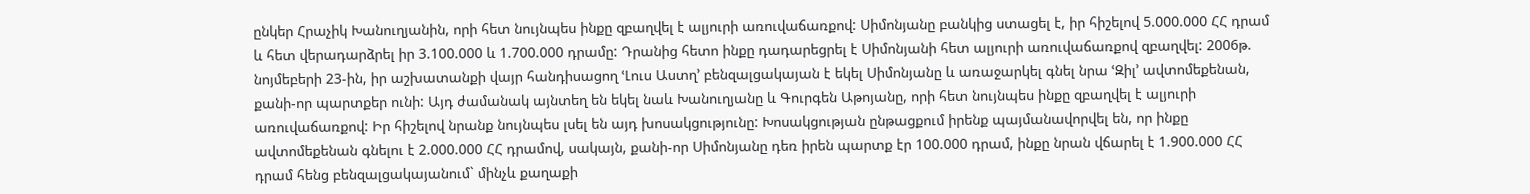ընկեր Հրաչիկ Խանուղյանին, որի հետ նույնպես ինքը զբաղվել է ալյուրի առուվաճառքով: Սիմոնյանը բանկից ստացել է, իր հիշելով 5.000.000 ՀՀ դրամ և հետ վերադարձրել իր 3.100.000 և 1.700.000 դրամը: Դրանից հետո ինքը դադարեցրել է Սիմոնյանի հետ ալյուրի առուվաճառքով զբաղվել: 2006թ. նոյմեբերի 23-ին, իր աշխատանքի վայր հանդիսացող ՙԼուս Աստղ՚ բենզալցակայան է եկել Սիմոնյանը և առաջարկել գնել նրա ՙԶիլ՚ ավտոմեքենան, քանի-որ պարտքեր ունի: Այդ ժամանակ այնտեղ են եկել նաև Խանուղյանը և Գուրգեն Աթոյանը, որի հետ նույնպես ինքը զբաղվել է ալյուրի առուվաճառքով: Իր հիշելով նրանք նույնպես լսել են այդ խոսակցությունը: Խոսակցության ընթացքում իրենք պայմանավորվել են, որ ինքը ավտոմեքենան գնելու է 2.000.000 ՀՀ դրամով, սակայն, քանի-որ Սիմոնյանը դեռ իրեն պարտք էր 100.000 դրամ, ինքը նրան վճարել է 1.900.000 ՀՀ դրամ հենց բենզալցակայանում` մինչև քաղաքի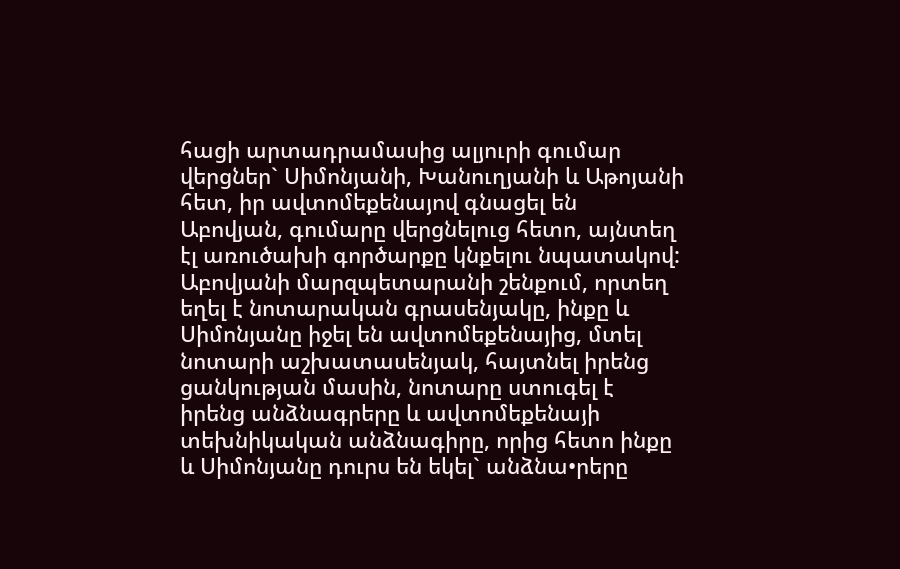հացի արտադրամասից ալյուրի գումար վերցներ` Սիմոնյանի, Խանուղյանի և Աթոյանի հետ, իր ավտոմեքենայով գնացել են Աբովյան, գումարը վերցնելուց հետո, այնտեղ էլ առուծախի գործարքը կնքելու նպատակով: Աբովյանի մարզպետարանի շենքում, որտեղ եղել է նոտարական գրասենյակը, ինքը և Սիմոնյանը իջել են ավտոմեքենայից, մտել նոտարի աշխատասենյակ, հայտնել իրենց ցանկության մասին, նոտարը ստուգել է իրենց անձնագրերը և ավտոմեքենայի տեխնիկական անձնագիրը, որից հետո ինքը և Սիմոնյանը դուրս են եկել` անձնա•րերը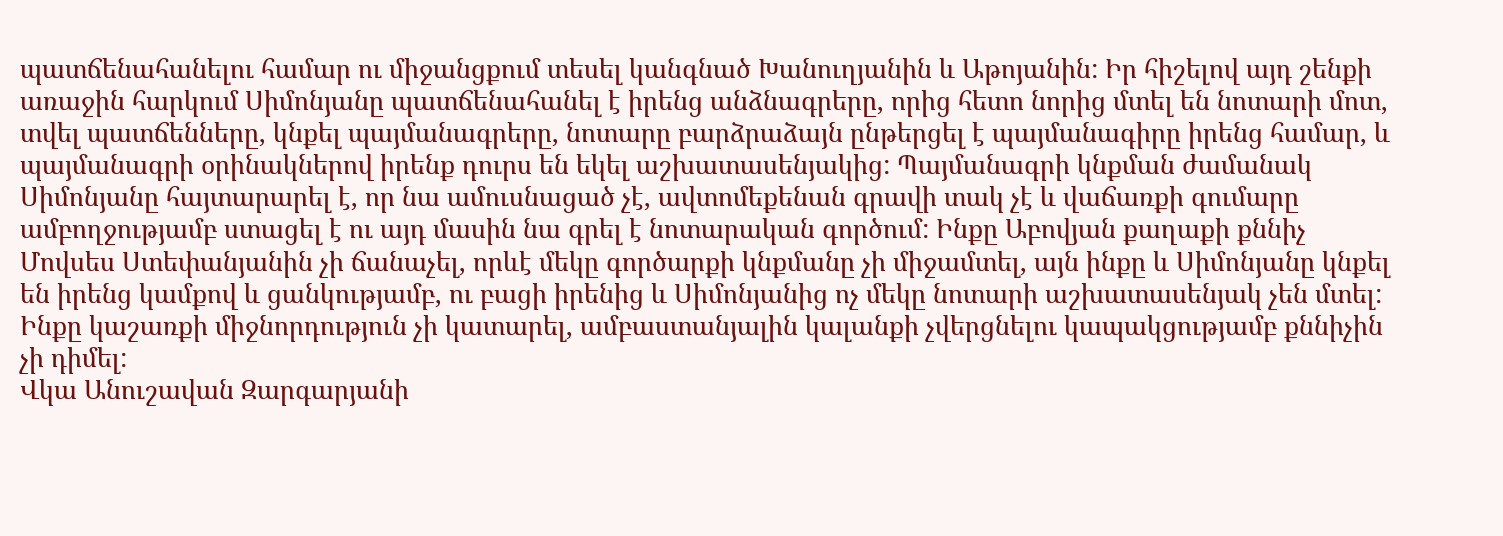պատճենահանելու համար ու միջանցքում տեսել կանգնած Խանուղյանին և Աթոյանին: Իր հիշելով այդ շենքի առաջին հարկում Սիմոնյանը պատճենահանել է իրենց անձնագրերը, որից հետո նորից մտել են նոտարի մոտ, տվել պատճենները, կնքել պայմանագրերը, նոտարը բարձրաձայն ընթերցել է պայմանագիրը իրենց համար, և պայմանագրի օրինակներով իրենք դուրս են եկել աշխատասենյակից: Պայմանագրի կնքման ժամանակ Սիմոնյանը հայտարարել է, որ նա ամուսնացած չէ, ավտոմեքենան գրավի տակ չէ և վաճառքի գումարը ամբողջությամբ ստացել է ու այդ մասին նա գրել է նոտարական գործում: Ինքը Աբովյան քաղաքի քննիչ Մովսես Ստեփանյանին չի ճանաչել, որևէ մեկը գործարքի կնքմանը չի միջամտել, այն ինքը և Սիմոնյանը կնքել են իրենց կամքով և ցանկությամբ, ու բացի իրենից և Սիմոնյանից ոչ մեկը նոտարի աշխատասենյակ չեն մտել: Ինքը կաշառքի միջնորդություն չի կատարել, ամբաստանյալին կալանքի չվերցնելու կապակցությամբ քննիչին չի դիմել:
Վկա Անուշավան Զարգարյանի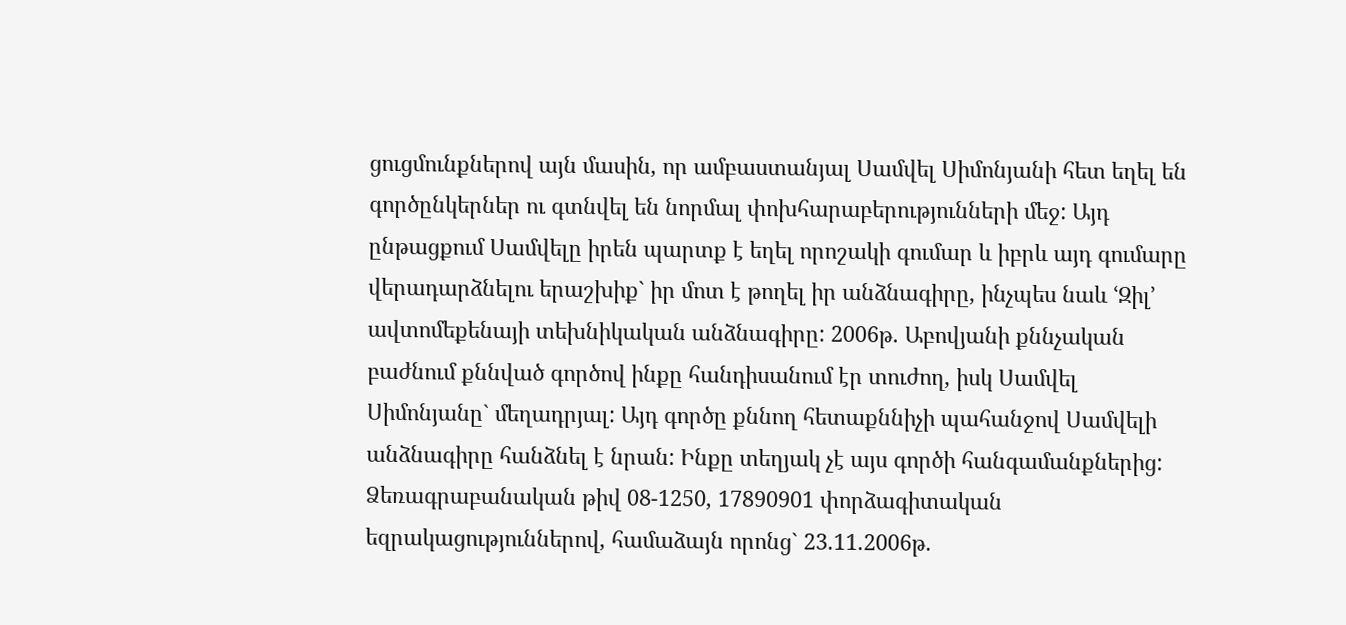ցուցմունքներով այն մասին, որ ամբաստանյալ Սամվել Սիմոնյանի հետ եղել են գործընկերներ ու գտնվել են նորմալ փոխհարաբերությունների մեջ: Այդ ընթացքում Սամվելը իրեն պարտք է եղել որոշակի գումար և իբրև այդ գումարը վերադարձնելու երաշխիք` իր մոտ է թողել իր անձնագիրը, ինչպես նաև ՙԶիլ՚ ավտոմեքենայի տեխնիկական անձնագիրը: 2006թ. Աբովյանի քննչական բաժնում քննված գործով ինքը հանդիսանում էր տուժող, իսկ Սամվել Սիմոնյանը` մեղադրյալ: Այդ գործը քննող հետաքննիչի պահանջով Սամվելի անձնագիրը հանձնել է նրան: Ինքը տեղյակ չէ այս գործի հանգամանքներից:
Ձեռագրաբանական թիվ 08-1250, 17890901 փորձագիտական եզրակացություններով, համաձայն որոնց` 23.11.2006թ.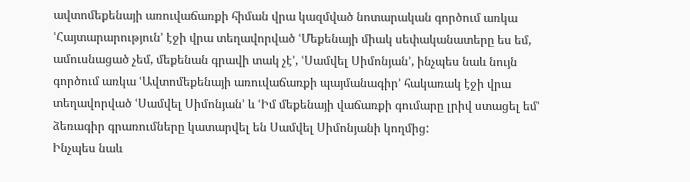ավտոմեքենայի առուվաճառքի հիման վրա կազմված նոտարական գործում առկա ՙՀայտարարություն՚ էջի վրա տեղավորված ՙՄեքենայի միակ սեփականատերը ես եմ, ամուսնացած չեմ, մեքենան գրավի տակ չէ՚, ՙՍամվել Սիմոնյան՚, ինչպես նաև նույն գործում առկա ՙԱվտոմեքենայի առուվաճառքի պայմանագիր՚ հակառակ էջի վրա տեղավորված ՙՍամվել Սիմոնյան՚ և ՙԻմ մեքենայի վաճառքի գումարը լրիվ ստացել եմ՚ ձեռագիր գրառումները կատարվել են Սամվել Սիմոնյանի կողմից:
Ինչպես նաև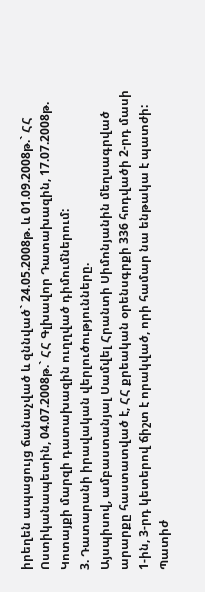իրեղեն ապացույց ճանաչված և զննված` 24.05.2008թ. և 01.09.2008թ.` ՀՀ Ոստիկանապետին, 04.07.2008թ.` ՀՀ Գլխավոր Դատախազին, 17.07.2008թ. Կոտայքի մարզի դատախազին ուղղված դիմումներում:
3. Դատարանի իրավական վերլուծությունները.
Այսպիսով, ամբաստանյալ Սամվել Հրանտի Սիմոնյանին մեղսագրված արարքը հաստատված է, ՀՀ քրեական օրենսգրքի 336 հոդվածի 2-րդ մասի 1-ին, 3-րդ կետերով ճիշտ է որակված, որի համար նա ենթակա է պատժի:
Պատիժ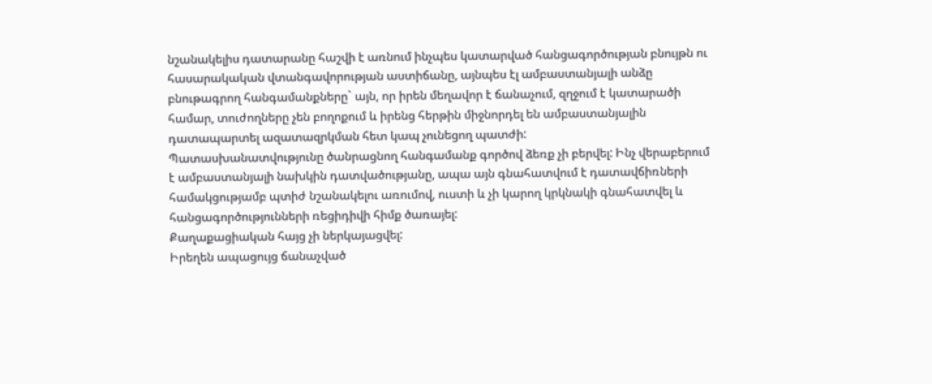նշանակելիս դատարանը հաշվի է առնում ինչպես կատարված հանցագործության բնույթն ու հասարակական վտանգավորության աստիճանը, այնպես էլ ամբաստանյալի անձը բնութագրող հանգամանքները` այն, որ իրեն մեղավոր է ճանաչում, զղջում է կատարածի համար, տուժողները չեն բողոքում և իրենց հերթին միջնորդել են ամբաստանյալին դատապարտել ազատազրկման հետ կապ չունեցող պատժի:
Պատասխանատվությունը ծանրացնող հանգամանք գործով ձեռք չի բերվել: Ինչ վերաբերում է ամբաստանյալի նախկին դատվածությանը, ապա այն գնահատվում է դատավճիռների համակցությամբ պտիժ նշանակելու առումով, ուստի և չի կարող կրկնակի գնահատվել և հանցագործությունների ռեցիդիվի հիմք ծառայել:
Քաղաքացիական հայց չի ներկայացվել:
Իրեղեն ապացույց ճանաչված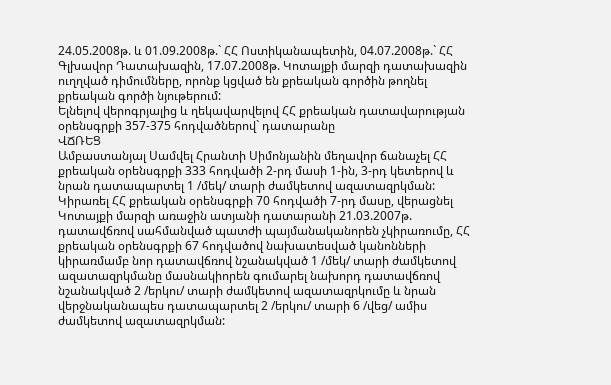24.05.2008թ. և 01.09.2008թ.` ՀՀ Ոստիկանապետին, 04.07.2008թ.` ՀՀ Գլխավոր Դատախազին, 17.07.2008թ. Կոտայքի մարզի դատախազին ուղղված դիմումները, որոնք կցված են քրեական գործին թողնել քրեական գործի նյութերում:
Ելնելով վերոգրյալից և ղեկավարվելով ՀՀ քրեական դատավարության օրենսգրքի 357-375 հոդվածներով` դատարանը
ՎՃՌԵՑ
Ամբաստանյալ Սամվել Հրանտի Սիմոնյանին մեղավոր ճանաչել ՀՀ քրեական օրենսգրքի 333 հոդվածի 2-րդ մասի 1-ին, 3-րդ կետերով և նրան դատապարտել 1 /մեկ/ տարի ժամկետով ազատազրկման:
Կիրառել ՀՀ քրեական օրենսգրքի 70 հոդվածի 7-րդ մասը, վերացնել Կոտայքի մարզի առաջին ատյանի դատարանի 21.03.2007թ. դատավճռով սահմանված պատժի պայմանականորեն չկիրառումը, ՀՀ քրեական օրենսգրքի 67 հոդվածով նախատեսված կանոնների կիրառմամբ նոր դատավճռով նշանակված 1 /մեկ/ տարի ժամկետով ազատազրկմանը մասնակիորեն գումարել նախորդ դատավճռով նշանակված 2 /երկու/ տարի ժամկետով ազատազրկումը և նրան վերջնականապես դատապարտել 2 /երկու/ տարի 6 /վեց/ ամիս ժամկետով ազատազրկման: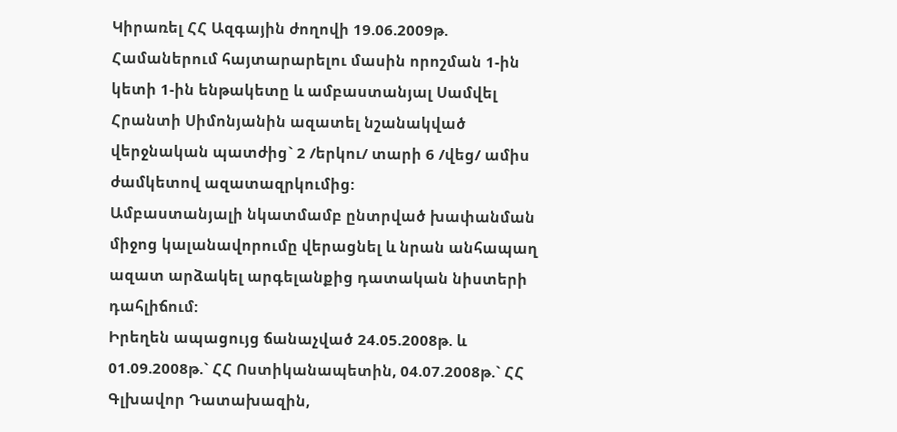Կիրառել ՀՀ Ազգային ժողովի 19.06.2009թ. Համաներում հայտարարելու մասին որոշման 1-ին կետի 1-ին ենթակետը և ամբաստանյալ Սամվել Հրանտի Սիմոնյանին ազատել նշանակված վերջնական պատժից` 2 /երկու/ տարի 6 /վեց/ ամիս ժամկետով ազատազրկումից:
Ամբաստանյալի նկատմամբ ընտրված խափանման միջոց կալանավորումը վերացնել և նրան անհապաղ ազատ արձակել արգելանքից դատական նիստերի դահլիճում:
Իրեղեն ապացույց ճանաչված 24.05.2008թ. և 01.09.2008թ.` ՀՀ Ոստիկանապետին, 04.07.2008թ.` ՀՀ Գլխավոր Դատախազին,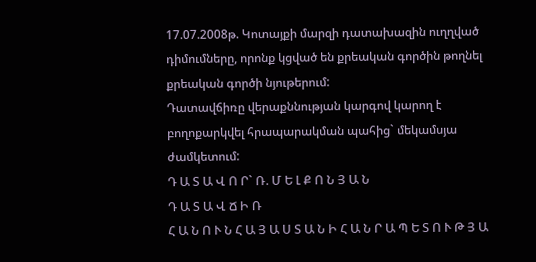17.07.2008թ. Կոտայքի մարզի դատախազին ուղղված դիմումները, որոնք կցված են քրեական գործին թողնել քրեական գործի նյութերում:
Դատավճիռը վերաքննության կարգով կարող է բողոքարկվել հրապարակման պահից` մեկամսյա ժամկետում:
Դ Ա Տ Ա Վ Ո Ր` Ռ. Մ Ե Լ Ք Ո Ն Յ Ա Ն
Դ Ա Տ Ա Վ Ճ Ի Ռ
Հ Ա Ն Ո Ւ Ն Հ Ա Յ Ա Ս Տ Ա Ն Ի Հ Ա Ն Ր Ա Պ Ե Տ Ո Ւ Թ Յ Ա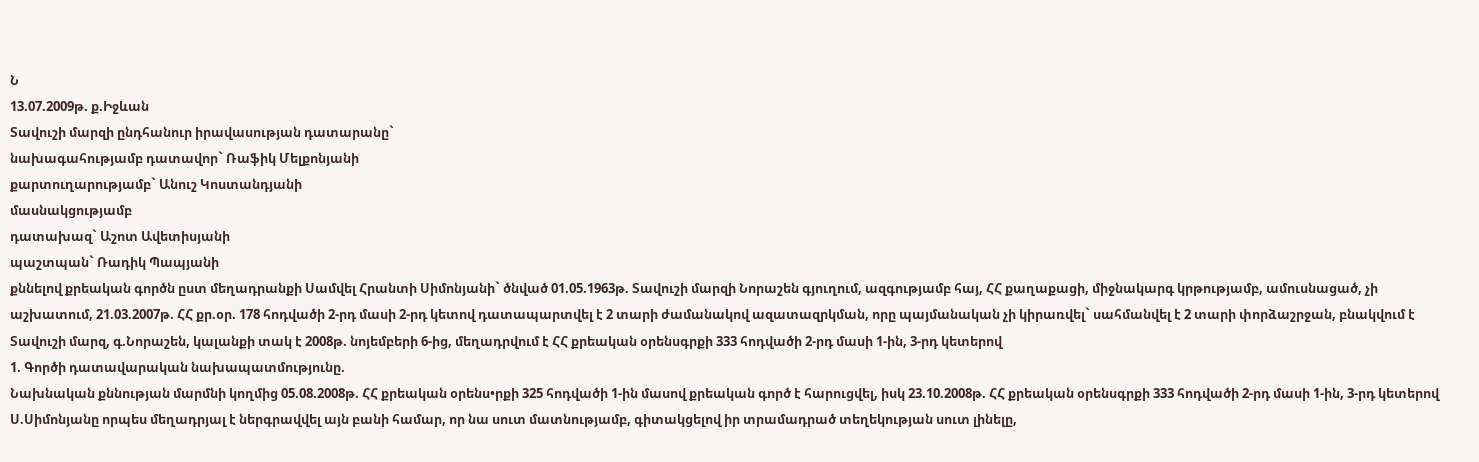Ն
13.07.2009թ. ք.Իջևան
Տավուշի մարզի ընդհանուր իրավասության դատարանը`
նախագահությամբ դատավոր` Ռաֆիկ Մելքոնյանի
քարտուղարությամբ` Անուշ Կոստանդյանի
մասնակցությամբ
դատախազ` Աշոտ Ավետիսյանի
պաշտպան` Ռադիկ Պապյանի
քննելով քրեական գործն ըստ մեղադրանքի Սամվել Հրանտի Սիմոնյանի` ծնված 01.05.1963թ. Տավուշի մարզի Նորաշեն գյուղում, ազգությամբ հայ, ՀՀ քաղաքացի, միջնակարգ կրթությամբ, ամուսնացած, չի աշխատում, 21.03.2007թ. ՀՀ քր.օր. 178 հոդվածի 2-րդ մասի 2-րդ կետով դատապարտվել է 2 տարի ժամանակով ազատազրկման, որը պայմանական չի կիրառվել` սահմանվել է 2 տարի փորձաշրջան, բնակվում է Տավուշի մարզ, գ.Նորաշեն, կալանքի տակ է 2008թ. նոյեմբերի 6-ից, մեղադրվում է ՀՀ քրեական օրենսգրքի 333 հոդվածի 2-րդ մասի 1-ին, 3-րդ կետերով
1. Գործի դատավարական նախապատմությունը.
Նախնական քննության մարմնի կողմից 05.08.2008թ. ՀՀ քրեական օրենս•րքի 325 հոդվածի 1-ին մասով քրեական գործ է հարուցվել, իսկ 23.10.2008թ. ՀՀ քրեական օրենսգրքի 333 հոդվածի 2-րդ մասի 1-ին, 3-րդ կետերով Ս.Սիմոնյանը որպես մեղադրյալ է ներգրավվել այն բանի համար, որ նա սուտ մատնությամբ, գիտակցելով իր տրամադրած տեղեկության սուտ լինելը,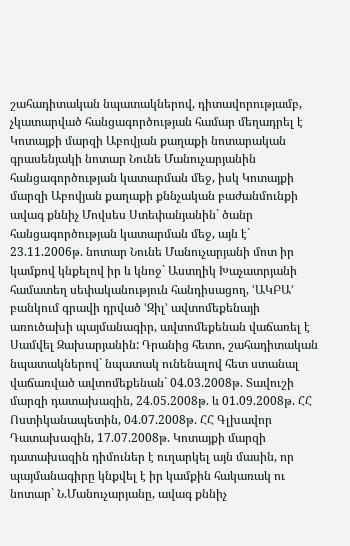շահադիտական նպատակներով, դիտավորությամբ, չկատարված հանցագործության համար մեղադրել է Կոտայքի մարզի Աբովյան քաղաքի նոտարական գրասենյակի նոտար Նունե Մանուչարյանին հանցագործության կատարման մեջ, իսկ Կոտայքի մարզի Աբովյան քաղաքի քննչական բաժանմունքի ավագ քննիչ Մովսես Ստեփանյանին` ծանր հանցագործության կատարման մեջ, այն է` 23.11.2006թ. նոտար Նունե Մանուչարյանի մոտ իր կամքով կնքելով իր և կնոջ` Աստղիկ Խաչատրյանի համատեղ սեփականություն հանդիսացող, ՙԱԿԲԱ՚ բանկում գրավի դրված ՙԶիլ՚ ավտոմեքենայի առուծախի պայմանագիր, ավտոմեքենան վաճառել է Սամվել Զախարյանին: Դրանից հետո, շահադիտական նպատակներով` նպատակ ունենալով հետ ստանալ վաճառված ավտոմեքենան` 04.03.2008թ. Տավուշի մարզի դատախազին, 24.05.2008թ. և 01.09.2008թ. ՀՀ Ոստիկանապետին, 04.07.2008թ. ՀՀ Գլխավոր Դատախազին, 17.07.2008թ. Կոտայքի մարզի դատախազին դիմուներ է ուղարկել այն մասին, որ պայմանագիրը կնքվել է իր կամքին հակառակ ու նոտար` Ն.Մանուչարյանը, ավագ քննիչ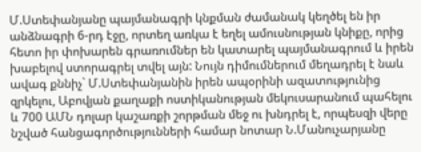Մ.Ստեփանյանը պայմանագրի կնքման ժամանակ կեղծել են իր անձնագրի 6-րդ էջը, որտեղ առկա է եղել ամուսնության կնիքը, որից հետո իր փոխարեն գրառումներ են կատարել պայմանագրում և իրեն խաբելով ստորագրել տվել այն: Նույն դիմումներում մեղադրել է նաև ավագ քննիչ` Մ.Ստեփանյանին իրեն ապօրինի ազատությունից զրկելու, Աբովյան քաղաքի ոստիկանության մեկուսարանում պահելու և 700 ԱՄՆ դոլար կաշառքի շորթման մեջ ու խնդրել է, որպեսզի վերը նշված հանցագործությունների համար նոտար Ն.Մանուչարյանը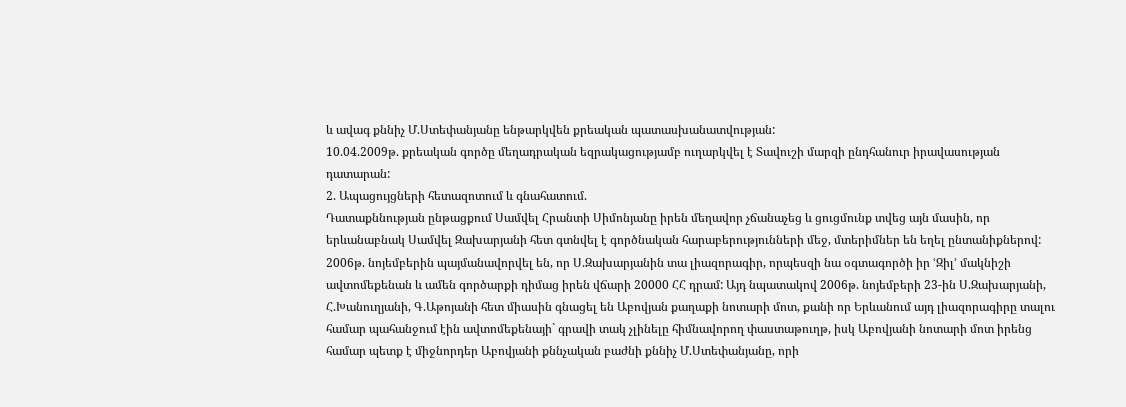և ավագ քննիչ Մ.Ստեփանյանը ենթարկվեն քրեական պատասխանատվության:
10.04.2009թ. քրեական գործը մեղադրական եզրակացությամբ ուղարկվել է Տավուշի մարզի ընդհանուր իրավասության դատարան:
2. Ապացույցների հետազոտում և գնահատում.
Դատաքննության ընթացքում Սամվել Հրանտի Սիմոնյանը իրեն մեղավոր չճանաչեց և ցուցմունք տվեց այն մասին, որ երևանաբնակ Սամվել Զախարյանի հետ գտնվել է գործնական հարաբերությունների մեջ, մտերիմներ են եղել ընտանիքներով: 2006թ. նոյեմբերին պայմանավորվել են, որ Ս.Զախարյանին տա լիազորագիր, որպեսզի նա օգտագործի իր ՙԶիլ՚ մակնիշի ավտոմեքենան և ամեն գործարքի դիմաց իրեն վճարի 20000 ՀՀ դրամ: Այդ նպատակով 2006թ. նոյեմբերի 23-ին Ս.Զախարյանի, Հ.Խանուղյանի, Գ.Աթոյանի հետ միասին գնացել են Աբովյան քաղաքի նոտարի մոտ, քանի որ Երևանում այդ լիազորագիրը տալու համար պահանջում էին ավտոմեքենայի` գրավի տակ չլինելը հիմնավորող փաստաթուղթ, իսկ Աբովյանի նոտարի մոտ իրենց համար պետք է միջնորդեր Աբովյանի քննչական բաժնի քննիչ Մ.Ստեփանյանը, որի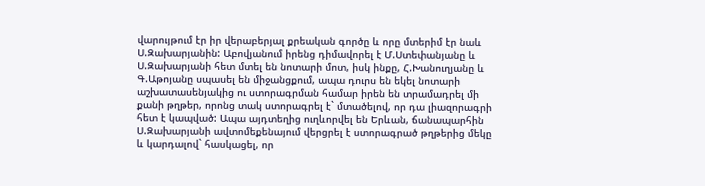վարույթում էր իր վերաբերյալ քրեական գործը և որը մտերիմ էր նաև Ս.Զախարյանին: Աբովյանում իրենց դիմավորել է Մ.Ստեփանյանը և Ս.Զախարյանի հետ մտել են նոտարի մոտ, իսկ ինքը, Հ.Խանուղյանը և Գ.Աթոյանը սպասել են միջանցքում, ապա դուրս են եկել նոտարի աշխատասենյակից ու ստորագրման համար իրեն են տրամադրել մի քանի թղթեր, որոնց տակ ստորագրել է` մտածելով, որ դա լիազորագրի հետ է կապված: Ապա այդտեղից ուղևորվել են Երևան, ճանապարհին Ս.Զախարյանի ավտոմեքենայում վերցրել է ստորագրած թղթերից մեկը և կարդալով` հասկացել, որ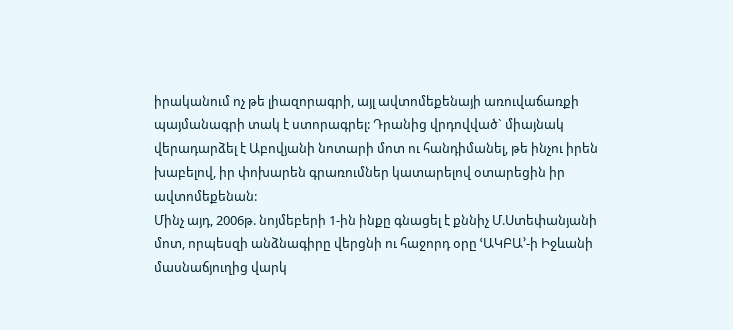իրականում ոչ թե լիազորագրի, այլ ավտոմեքենայի առուվաճառքի պայմանագրի տակ է ստորագրել: Դրանից վրդովված` միայնակ վերադարձել է Աբովյանի նոտարի մոտ ու հանդիմանել, թե ինչու իրեն խաբելով, իր փոխարեն գրառումներ կատարելով օտարեցին իր ավտոմեքենան:
Մինչ այդ, 2006թ. նոյմեբերի 1-ին ինքը գնացել է քննիչ Մ.Ստեփանյանի մոտ, որպեսզի անձնագիրը վերցնի ու հաջորդ օրը ՙԱԿԲԱ՚-ի Իջևանի մասնաճյուղից վարկ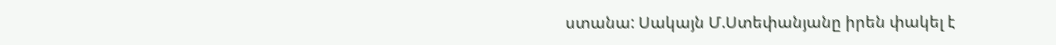ստանա: Սակայն Մ.Ստեփանյանը իրեն փակել է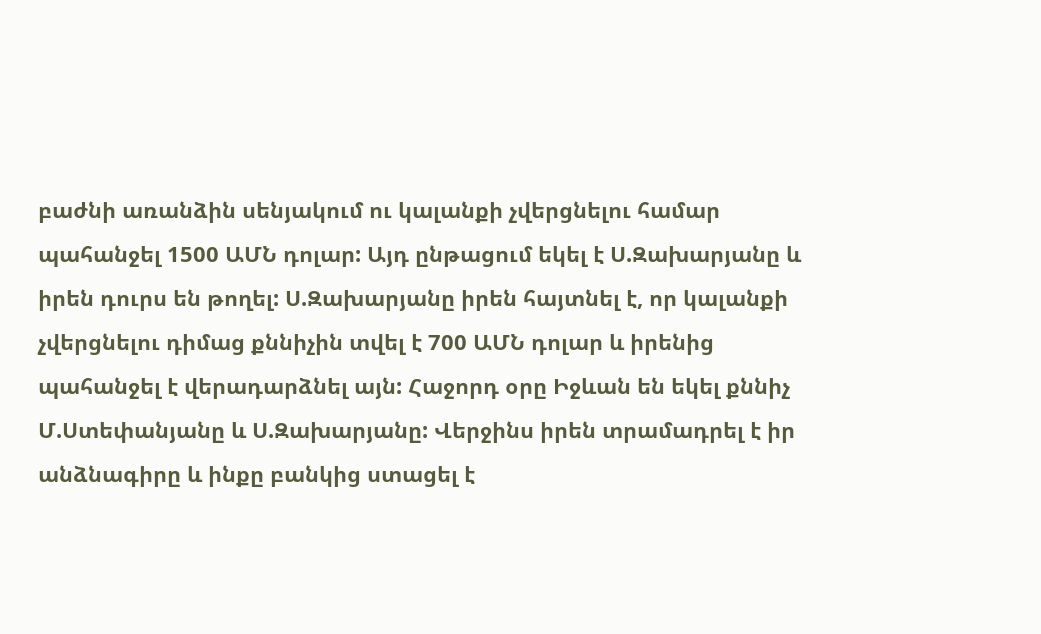բաժնի առանձին սենյակում ու կալանքի չվերցնելու համար պահանջել 1500 ԱՄՆ դոլար: Այդ ընթացում եկել է Ս.Զախարյանը և իրեն դուրս են թողել: Ս.Զախարյանը իրեն հայտնել է, որ կալանքի չվերցնելու դիմաց քննիչին տվել է 700 ԱՄՆ դոլար և իրենից պահանջել է վերադարձնել այն: Հաջորդ օրը Իջևան են եկել քննիչ Մ.Ստեփանյանը և Ս.Զախարյանը: Վերջինս իրեն տրամադրել է իր անձնագիրը և ինքը բանկից ստացել է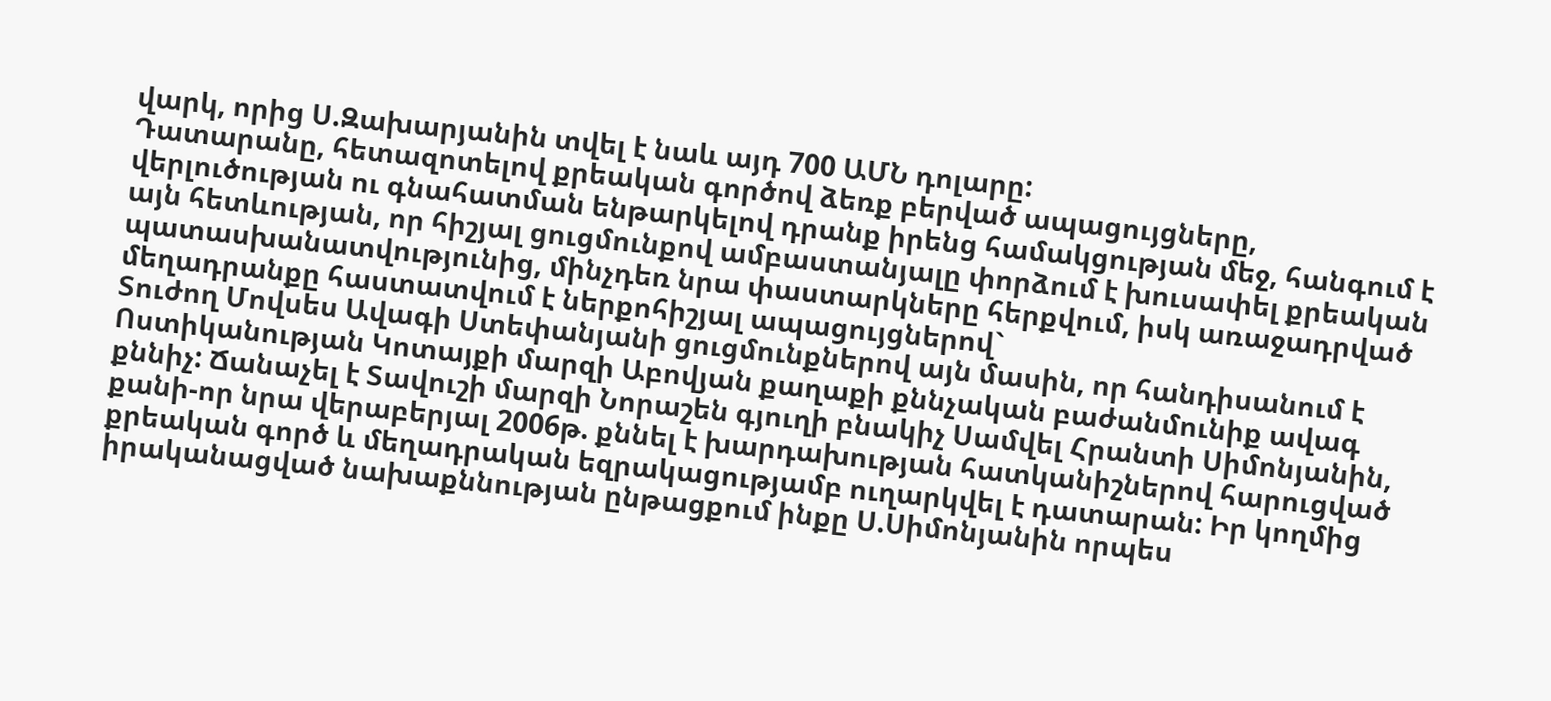վարկ, որից Ս.Զախարյանին տվել է նաև այդ 700 ԱՄՆ դոլարը:
Դատարանը, հետազոտելով քրեական գործով ձեռք բերված ապացույցները, վերլուծության ու գնահատման ենթարկելով դրանք իրենց համակցության մեջ, հանգում է այն հետևության, որ հիշյալ ցուցմունքով ամբաստանյալը փորձում է խուսափել քրեական պատասխանատվությունից, մինչդեռ նրա փաստարկները հերքվում, իսկ առաջադրված մեղադրանքը հաստատվում է ներքոհիշյալ ապացույցներով`
Տուժող Մովսես Ավագի Ստեփանյանի ցուցմունքներով այն մասին, որ հանդիսանում է Ոստիկանության Կոտայքի մարզի Աբովյան քաղաքի քննչական բաժանմունիք ավագ քննիչ: Ճանաչել է Տավուշի մարզի Նորաշեն գյուղի բնակիչ Սամվել Հրանտի Սիմոնյանին, քանի-որ նրա վերաբերյալ 2006թ. քննել է խարդախության հատկանիշներով հարուցված քրեական գործ և մեղադրական եզրակացությամբ ուղարկվել է դատարան: Իր կողմից իրականացված նախաքննության ընթացքում ինքը Ս.Սիմոնյանին որպես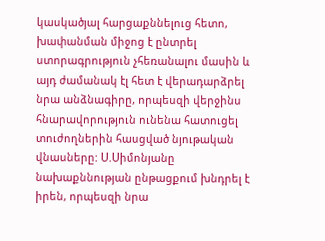կասկածյալ հարցաքննելուց հետո, խափանման միջոց է ընտրել ստորագրություն չհեռանալու մասին և այդ ժամանակ էլ հետ է վերադարձրել նրա անձնագիրը, որպեսզի վերջինս հնարավորություն ունենա հատուցել տուժողներին հասցված նյութական վնասները: Ս.Սիմոնյանը նախաքննության ընթացքում խնդրել է իրեն, որպեսզի նրա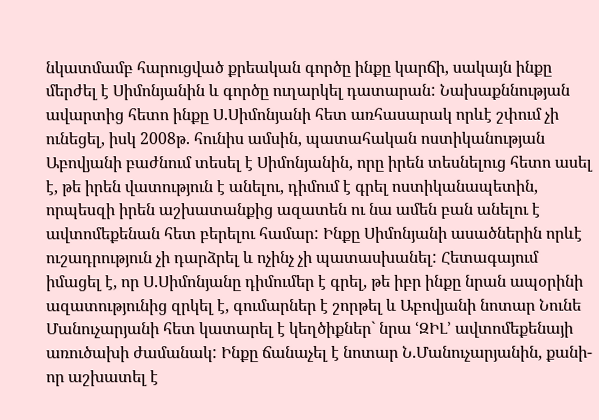նկատմամբ հարուցված քրեական գործը ինքը կարճի, սակայն ինքը մերժել է Սիմոնյանին և գործը ուղարկել դատարան: Նախաքննության ավարտից հետո ինքը Ս.Սիմոնյանի հետ առհասարակ որևէ շփում չի ունեցել, իսկ 2008թ. հունիս ամսին, պատահական ոստիկանության Աբովյանի բաժնում տեսել է Սիմոնյանին, որը իրեն տեսնելուց հետո ասել է, թե իրեն վատություն է անելու, դիմում է գրել ոստիկանապետին, որպեսզի իրեն աշխատանքից ազատեն ու նա ամեն բան անելու է ավտոմեքենան հետ բերելու համար: Ինքը Սիմոնյանի ասածներին որևէ ուշադրություն չի դարձրել և ոչինչ չի պատասխանել: Հետագայում իմացել է, որ Ս.Սիմոնյանը դիմումեր է գրել, թե իբր ինքը նրան ապօրինի ազատությունից զրկել է, գումարներ է շորթել և Աբովյանի նոտար Նունե Մանուչարյանի հետ կատարել է կեղծիքներ` նրա ՙԶԻԼ՚ ավտոմեքենայի առուծախի ժամանակ: Ինքը ճանաչել է նոտար Ն.Մանուչարյանին, քանի-որ աշխատել է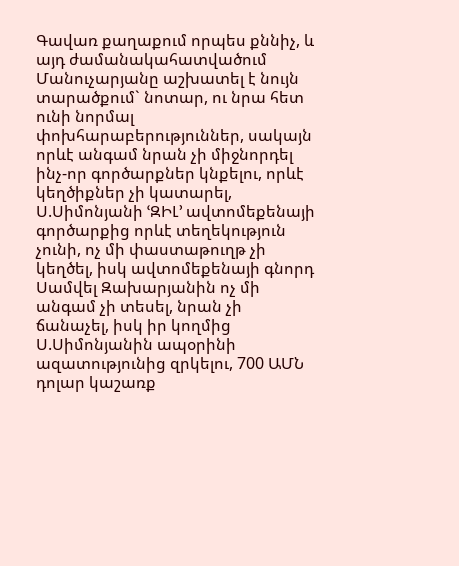Գավառ քաղաքում որպես քննիչ, և այդ ժամանակահատվածում Մանուչարյանը աշխատել է նույն տարածքում` նոտար, ու նրա հետ ունի նորմալ փոխհարաբերություններ, սակայն որևէ անգամ նրան չի միջնորդել ինչ-որ գործարքներ կնքելու, որևէ կեղծիքներ չի կատարել, Ս.Սիմոնյանի ՙԶԻԼ՚ ավտոմեքենայի գործարքից որևէ տեղեկություն չունի, ոչ մի փաստաթուղթ չի կեղծել, իսկ ավտոմեքենայի գնորդ Սամվել Զախարյանին ոչ մի անգամ չի տեսել, նրան չի ճանաչել, իսկ իր կողմից Ս.Սիմոնյանին ապօրինի ազատությունից զրկելու, 700 ԱՄՆ դոլար կաշառք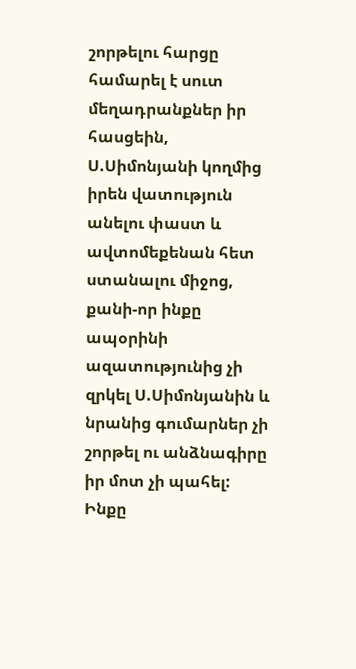շորթելու հարցը համարել է սուտ մեղադրանքներ իր հասցեին, Ս.Սիմոնյանի կողմից իրեն վատություն անելու փաստ և ավտոմեքենան հետ ստանալու միջոց, քանի-որ ինքը ապօրինի ազատությունից չի զրկել Ս.Սիմոնյանին և նրանից գումարներ չի շորթել ու անձնագիրը իր մոտ չի պահել: Ինքը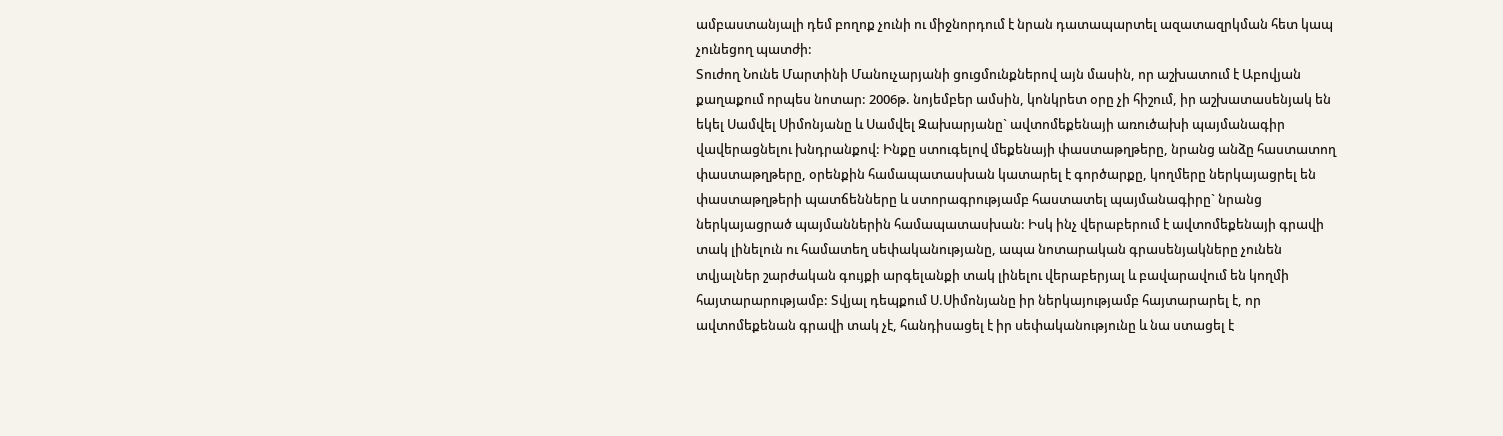ամբաստանյալի դեմ բողոք չունի ու միջնորդում է նրան դատապարտել ազատազրկման հետ կապ չունեցող պատժի:
Տուժող Նունե Մարտինի Մանուչարյանի ցուցմունքներով այն մասին, որ աշխատում է Աբովյան քաղաքում որպես նոտար: 2006թ. նոյեմբեր ամսին, կոնկրետ օրը չի հիշում, իր աշխատասենյակ են եկել Սամվել Սիմոնյանը և Սամվել Զախարյանը` ավտոմեքենայի առուծախի պայմանագիր վավերացնելու խնդրանքով: Ինքը ստուգելով մեքենայի փաստաթղթերը, նրանց անձը հաստատող փաստաթղթերը, օրենքին համապատասխան կատարել է գործարքը, կողմերը ներկայացրել են փաստաթղթերի պատճենները և ստորագրությամբ հաստատել պայմանագիրը` նրանց ներկայացրած պայմաններին համապատասխան: Իսկ ինչ վերաբերում է ավտոմեքենայի գրավի տակ լինելուն ու համատեղ սեփականությանը, ապա նոտարական գրասենյակները չունեն տվյալներ շարժական գույքի արգելանքի տակ լինելու վերաբերյալ և բավարավում են կողմի հայտարարությամբ: Տվյալ դեպքում Ս.Սիմոնյանը իր ներկայությամբ հայտարարել է, որ ավտոմեքենան գրավի տակ չէ, հանդիսացել է իր սեփականությունը և նա ստացել է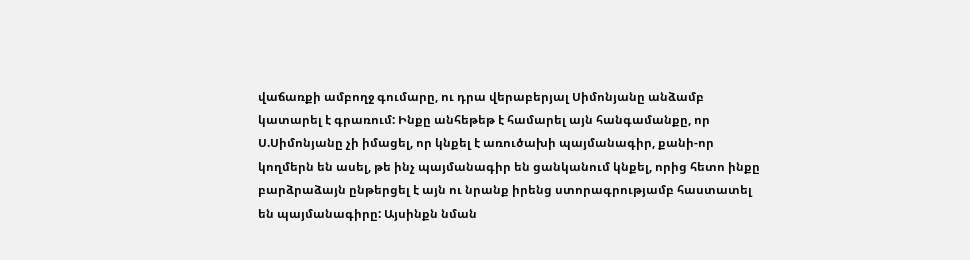վաճառքի ամբողջ գումարը, ու դրա վերաբերյալ Սիմոնյանը անձամբ կատարել է գրառում: Ինքը անհեթեթ է համարել այն հանգամանքը, որ Ս.Սիմոնյանը չի իմացել, որ կնքել է առուծախի պայմանագիր, քանի-որ կողմերն են ասել, թե ինչ պայմանագիր են ցանկանում կնքել, որից հետո ինքը բարձրաձայն ընթերցել է այն ու նրանք իրենց ստորագրությամբ հաստատել են պայմանագիրը: Այսինքն նման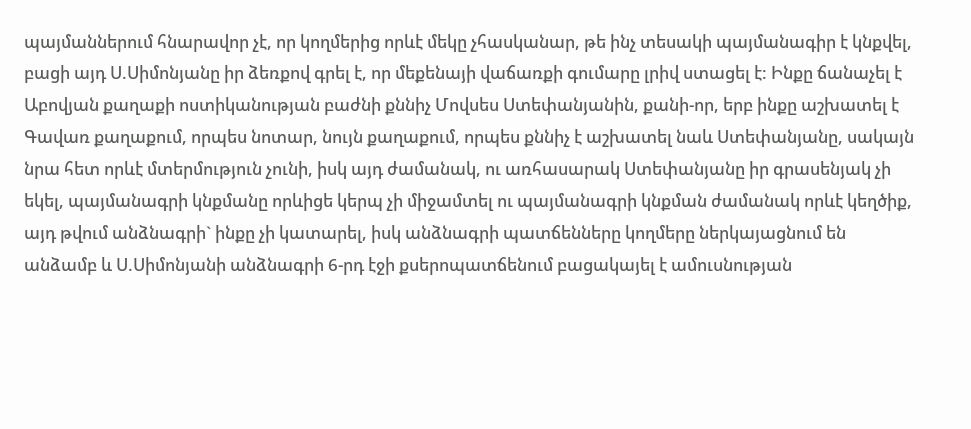պայմաններում հնարավոր չէ, որ կողմերից որևէ մեկը չհասկանար, թե ինչ տեսակի պայմանագիր է կնքվել, բացի այդ Ս.Սիմոնյանը իր ձեռքով գրել է, որ մեքենայի վաճառքի գումարը լրիվ ստացել է: Ինքը ճանաչել է Աբովյան քաղաքի ոստիկանության բաժնի քննիչ Մովսես Ստեփանյանին, քանի-որ, երբ ինքը աշխատել է Գավառ քաղաքում, որպես նոտար, նույն քաղաքում, որպես քննիչ է աշխատել նաև Ստեփանյանը, սակայն նրա հետ որևէ մտերմություն չունի, իսկ այդ ժամանակ, ու առհասարակ Ստեփանյանը իր գրասենյակ չի եկել, պայմանագրի կնքմանը որևիցե կերպ չի միջամտել ու պայմանագրի կնքման ժամանակ որևէ կեղծիք, այդ թվում անձնագրի` ինքը չի կատարել, իսկ անձնագրի պատճենները կողմերը ներկայացնում են անձամբ և Ս.Սիմոնյանի անձնագրի 6-րդ էջի քսերոպատճենում բացակայել է ամուսնության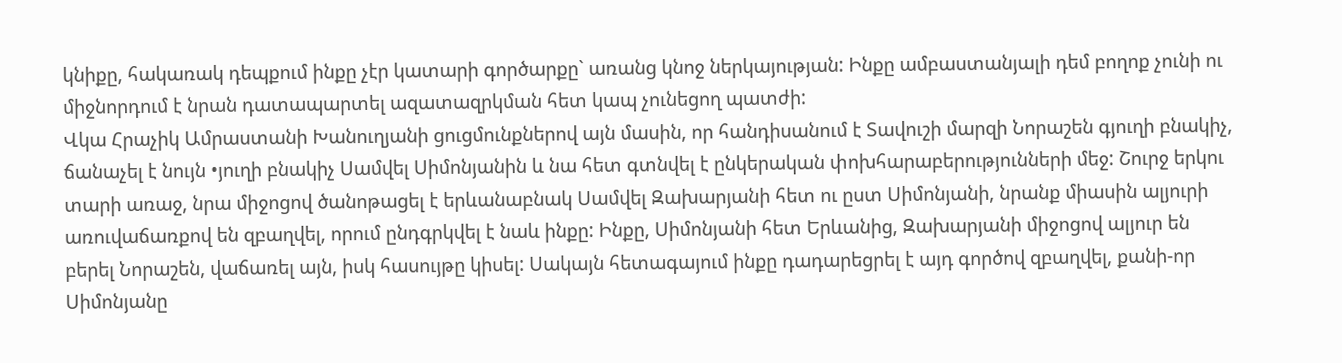կնիքը, հակառակ դեպքում ինքը չէր կատարի գործարքը` առանց կնոջ ներկայության: Ինքը ամբաստանյալի դեմ բողոք չունի ու միջնորդում է նրան դատապարտել ազատազրկման հետ կապ չունեցող պատժի:
Վկա Հրաչիկ Ամրաստանի Խանուղյանի ցուցմունքներով այն մասին, որ հանդիսանում է Տավուշի մարզի Նորաշեն գյուղի բնակիչ, ճանաչել է նույն •յուղի բնակիչ Սամվել Սիմոնյանին և նա հետ գտնվել է ընկերական փոխհարաբերությունների մեջ: Շուրջ երկու տարի առաջ, նրա միջոցով ծանոթացել է երևանաբնակ Սամվել Զախարյանի հետ ու ըստ Սիմոնյանի, նրանք միասին ալյուրի առուվաճառքով են զբաղվել, որում ընդգրկվել է նաև ինքը: Ինքը, Սիմոնյանի հետ Երևանից, Զախարյանի միջոցով ալյուր են բերել Նորաշեն, վաճառել այն, իսկ հասույթը կիսել: Սակայն հետագայում ինքը դադարեցրել է այդ գործով զբաղվել, քանի-որ Սիմոնյանը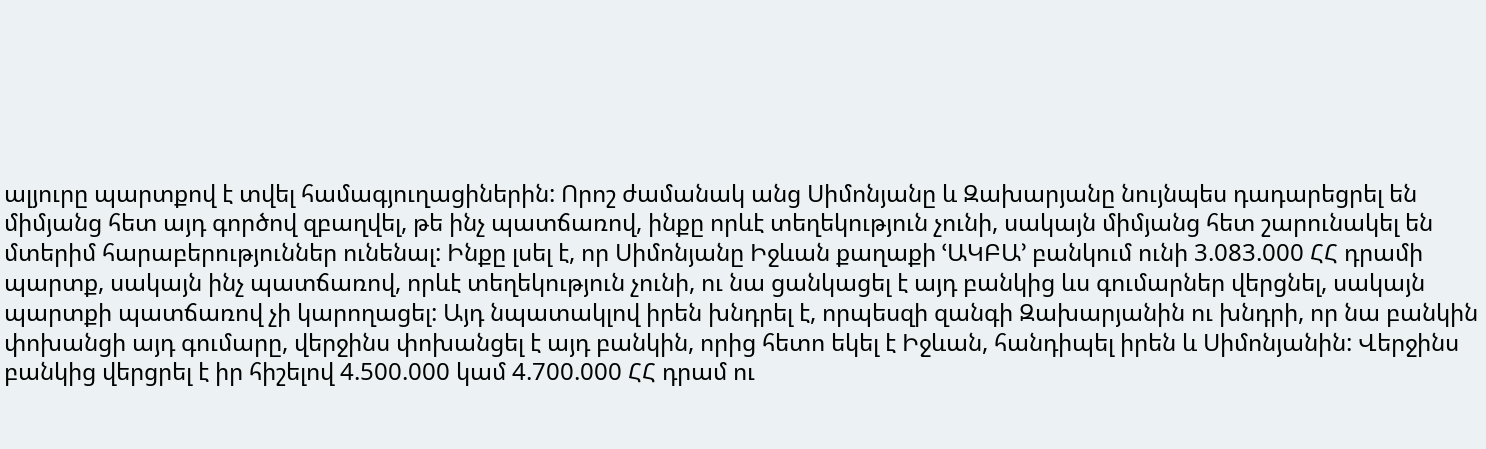ալյուրը պարտքով է տվել համագյուղացիներին: Որոշ ժամանակ անց Սիմոնյանը և Զախարյանը նույնպես դադարեցրել են միմյանց հետ այդ գործով զբաղվել, թե ինչ պատճառով, ինքը որևէ տեղեկություն չունի, սակայն միմյանց հետ շարունակել են մտերիմ հարաբերություններ ունենալ: Ինքը լսել է, որ Սիմոնյանը Իջևան քաղաքի ՙԱԿԲԱ՚ բանկում ունի 3.083.000 ՀՀ դրամի պարտք, սակայն ինչ պատճառով, որևէ տեղեկություն չունի, ու նա ցանկացել է այդ բանկից ևս գումարներ վերցնել, սակայն պարտքի պատճառով չի կարողացել: Այդ նպատակլով իրեն խնդրել է, որպեսզի զանգի Զախարյանին ու խնդրի, որ նա բանկին փոխանցի այդ գումարը, վերջինս փոխանցել է այդ բանկին, որից հետո եկել է Իջևան, հանդիպել իրեն և Սիմոնյանին: Վերջինս բանկից վերցրել է իր հիշելով 4.500.000 կամ 4.700.000 ՀՀ դրամ ու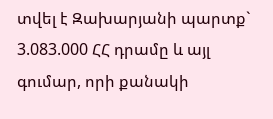տվել է Զախարյանի պարտք` 3.083.000 ՀՀ դրամը և այլ գումար, որի քանակի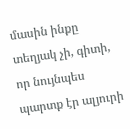մասին ինքը տեղյակ չի, գիտի, որ նույնպես պարտք էր ալյուրի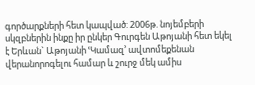գործարքների հետ կապված: 2006թ. նոյեմբերի սկզբներին ինքը իր ընկեր Գուրգեն Աթոյանի հետ եկել է Երևան` Աթոյանի ՙԿամազ՚ ավտոմեքենան վերանորոգելու համար և շուրջ մեկ ամիս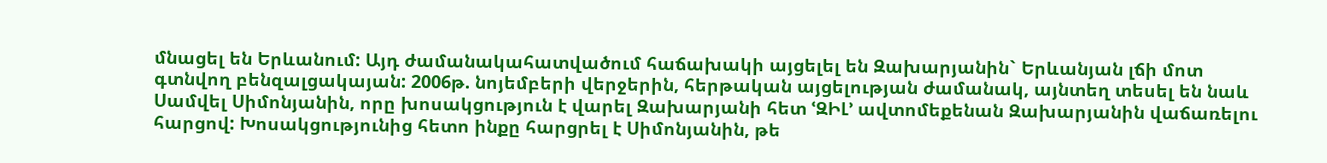մնացել են Երևանում: Այդ ժամանակահատվածում հաճախակի այցելել են Զախարյանին` Երևանյան լճի մոտ գտնվող բենզալցակայան: 2006թ. նոյեմբերի վերջերին, հերթական այցելության ժամանակ, այնտեղ տեսել են նաև Սամվել Սիմոնյանին, որը խոսակցություն է վարել Զախարյանի հետ ՙԶԻԼ՚ ավտոմեքենան Զախարյանին վաճառելու հարցով: Խոսակցությունից հետո ինքը հարցրել է Սիմոնյանին, թե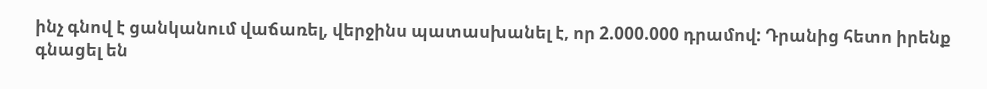ինչ գնով է ցանկանում վաճառել, վերջինս պատասխանել է, որ 2.000.000 դրամով: Դրանից հետո իրենք գնացել են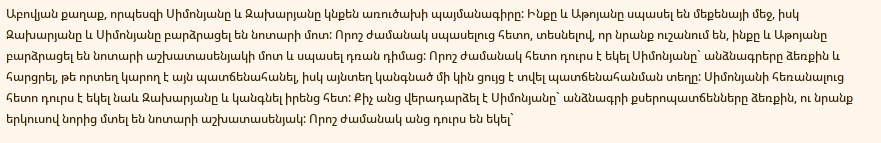Աբովյան քաղաք, որպեսզի Սիմոնյանը և Զախարյանը կնքեն առուծախի պայմանագիրը: Ինքը և Աթոյանը սպասել են մեքենայի մեջ, իսկ Զախարյանը և Սիմոնյանը բարձրացել են նոտարի մոտ: Որոշ ժամանակ սպասելուց հետո, տեսնելով, որ նրանք ուշանում են, ինքը և Աթոյանը բարձրացել են նոտարի աշխատասենյակի մոտ և սպասել դռան դիմաց: Որոշ ժամանակ հետո դուրս է եկել Սիմոնյանը` անձնագրերը ձեռքին և հարցրել, թե որտեղ կարող է այն պատճենահանել, իսկ այնտեղ կանգնած մի կին ցույց է տվել պատճենահանման տեղը: Սիմոնյանի հեռանալուց հետո դուրս է եկել նաև Զախարյանը և կանգնել իրենց հետ: Քիչ անց վերադարձել է Սիմոնյանը` անձնագրի քսերոպատճենները ձեռքին, ու նրանք երկուսով նորից մտել են նոտարի աշխատասենյակ: Որոշ ժամանակ անց դուրս են եկել`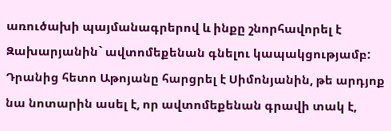առուծախի պայմանագրերով և ինքը շնորհավորել է Զախարյանին` ավտոմեքենան գնելու կապակցությամբ: Դրանից հետո Աթոյանը հարցրել է Սիմոնյանին, թե արդյոք նա նոտարին ասել է, որ ավտոմեքենան գրավի տակ է,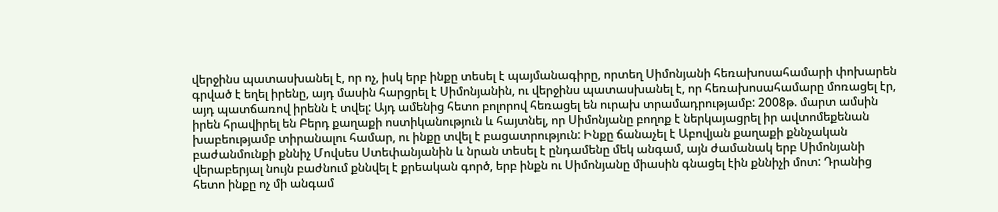վերջինս պատասխանել է, որ ոչ, իսկ երբ ինքը տեսել է պայմանագիրը, որտեղ Սիմոնյանի հեռախոսահամարի փոխարեն գրված է եղել իրենը, այդ մասին հարցրել է Սիմոնյանին, ու վերջինս պատասխանել է, որ հեռախոսահամարը մոռացել էր, այդ պատճառով իրենն է տվել: Այդ ամենից հետո բոլորով հեռացել են ուրախ տրամադրությամբ: 2008թ. մարտ ամսին իրեն հրավիրել են Բերդ քաղաքի ոստիկանություն և հայտնել, որ Սիմոնյանը բողոք է ներկայացրել իր ավտոմեքենան խաբեությամբ տիրանալու համար, ու ինքը տվել է բացատրություն: Ինքը ճանաչել է Աբովյան քաղաքի քննչական բաժանմունքի քննիչ Մովսես Ստեփանյանին և նրան տեսել է ընդամենը մեկ անգամ, այն ժամանակ երբ Սիմոնյանի վերաբերյալ նույն բաժնում քննվել է քրեական գործ, երբ ինքն ու Սիմոնյանը միասին գնացել էին քննիչի մոտ: Դրանից հետո ինքը ոչ մի անգամ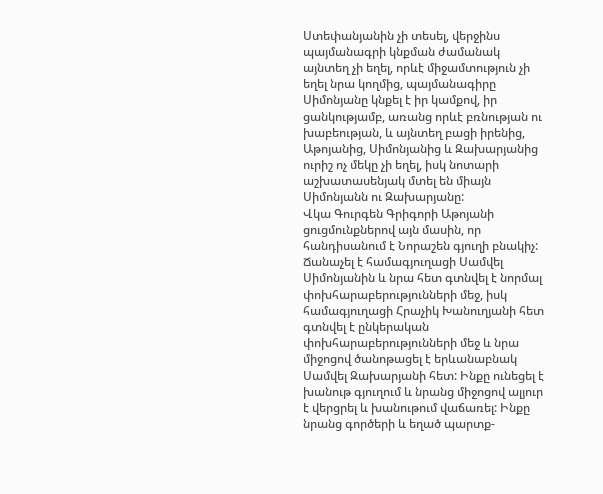Ստեփանյանին չի տեսել, վերջինս պայմանագրի կնքման ժամանակ այնտեղ չի եղել, որևէ միջամտություն չի եղել նրա կողմից, պայմանագիրը Սիմոնյանը կնքել է իր կամքով, իր ցանկությամբ, առանց որևէ բռնության ու խաբեության, և այնտեղ բացի իրենից, Աթոյանից, Սիմոնյանից և Զախարյանից ուրիշ ոչ մեկը չի եղել, իսկ նոտարի աշխատասենյակ մտել են միայն Սիմոնյանն ու Զախարյանը:
Վկա Գուրգեն Գրիգորի Աթոյանի ցուցմունքներով այն մասին, որ հանդիսանում է Նորաշեն գյուղի բնակիչ: Ճանաչել է համագյուղացի Սամվել Սիմոնյանին և նրա հետ գտնվել է նորմալ փոխհարաբերությունների մեջ, իսկ համագյուղացի Հրաչիկ Խանուղյանի հետ գտնվել է ընկերական փոխհարաբերությունների մեջ և նրա միջոցով ծանոթացել է երևանաբնակ Սամվել Զախարյանի հետ: Ինքը ունեցել է խանութ գյուղում և նրանց միջոցով ալյուր է վերցրել և խանութում վաճառել: Ինքը նրանց գործերի և եղած պարտք-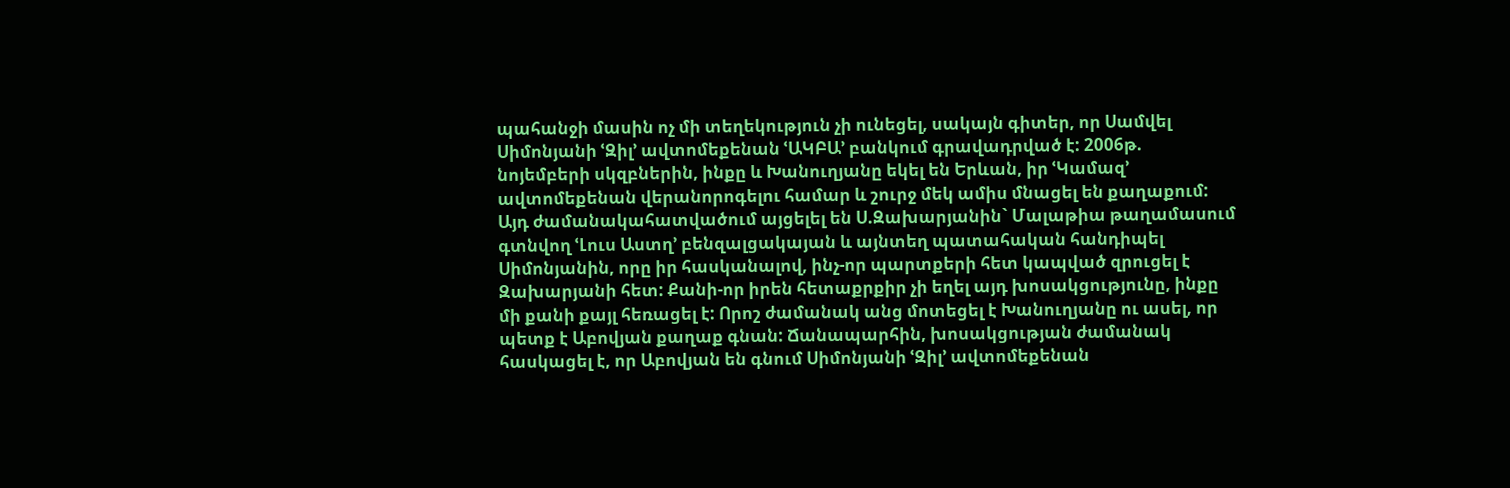պահանջի մասին ոչ մի տեղեկություն չի ունեցել, սակայն գիտեր, որ Սամվել Սիմոնյանի ՙԶիլ՚ ավտոմեքենան ՙԱԿԲԱ՚ բանկում գրավադրված է: 2006թ. նոյեմբերի սկզբներին, ինքը և Խանուղյանը եկել են Երևան, իր ՙԿամազ՚ ավտոմեքենան վերանորոգելու համար և շուրջ մեկ ամիս մնացել են քաղաքում: Այդ ժամանակահատվածում այցելել են Ս.Զախարյանին` Մալաթիա թաղամասում գտնվող ՙԼուս Աստղ՚ բենզալցակայան և այնտեղ պատահական հանդիպել Սիմոնյանին, որը իր հասկանալով, ինչ-որ պարտքերի հետ կապված զրուցել է Զախարյանի հետ: Քանի-որ իրեն հետաքրքիր չի եղել այդ խոսակցությունը, ինքը մի քանի քայլ հեռացել է: Որոշ ժամանակ անց մոտեցել է Խանուղյանը ու ասել, որ պետք է Աբովյան քաղաք գնան: Ճանապարհին, խոսակցության ժամանակ հասկացել է, որ Աբովյան են գնում Սիմոնյանի ՙԶիլ՚ ավտոմեքենան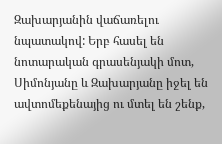Զախարյանին վաճառելու նպատակով: Երբ հասել են նոտարական գրասենյակի մոտ, Սիմոնյանը և Զախարյանը իջել են ավտոմեքենայից ու մտել են շենք,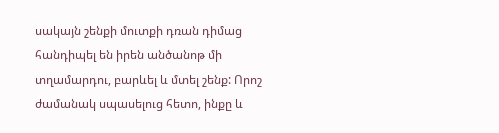սակայն շենքի մուտքի դռան դիմաց հանդիպել են իրեն անծանոթ մի տղամարդու, բարևել և մտել շենք: Որոշ ժամանակ սպասելուց հետո, ինքը և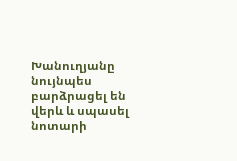Խանուղյանը նույնպես բարձրացել են վերև և սպասել նոտարի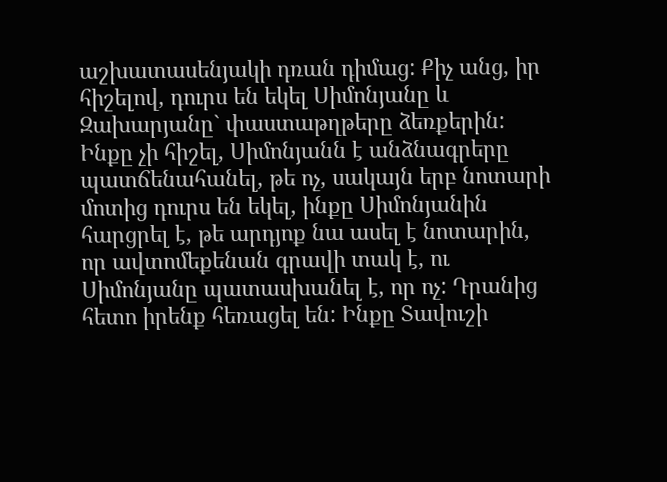աշխատասենյակի դռան դիմաց: Քիչ անց, իր հիշելով, դուրս են եկել Սիմոնյանը և Զախարյանը` փաստաթղթերը ձեռքերին: Ինքը չի հիշել, Սիմոնյանն է անձնագրերը պատճենահանել, թե ոչ, սակայն երբ նոտարի մոտից դուրս են եկել, ինքը Սիմոնյանին հարցրել է, թե արդյոք նա ասել է նոտարին, որ ավտոմեքենան գրավի տակ է, ու Սիմոնյանը պատասխանել է, որ ոչ: Դրանից հետո իրենք հեռացել են: Ինքը Տավուշի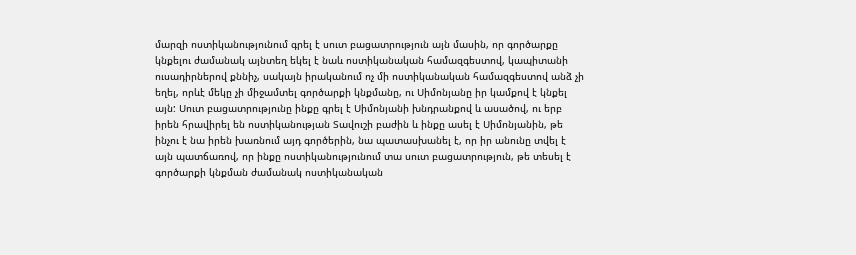մարզի ոստիկանությունում գրել է սուտ բացատրություն այն մասին, որ գործարքը կնքելու ժամանակ այնտեղ եկել է նաև ոստիկանական համազգեստով, կապիտանի ուսադիրներով քննիչ, սակայն իրականում ոչ մի ոստիկանական համազգեստով անձ չի եղել, որևէ մեկը չի միջամտել գործարքի կնքմանը, ու Սիմոնյանը իր կամքով է կնքել այն: Սուտ բացատրությունը ինքը գրել է Սիմոնյանի խնդրանքով և ասածով, ու երբ իրեն հրավիրել են ոստիկանության Տավուշի բաժին և ինքը ասել է Սիմոնյանին, թե ինչու է նա իրեն խառնում այդ գործերին, նա պատասխանել է, որ իր անունը տվել է այն պատճառով, որ ինքը ոստիկանությունում տա սուտ բացատրություն, թե տեսել է գործարքի կնքման ժամանակ ոստիկանական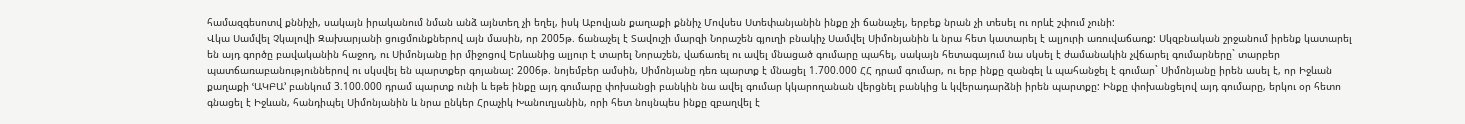համազգեսոտվ քննիչի, սակայն իրականում նման անձ այնտեղ չի եղել, իսկ Աբովյան քաղաքի քննիչ Մովսես Ստեփանյանին ինքը չի ճանաչել, երբեք նրան չի տեսել ու որևէ շփում չունի:
Վկա Սամվել Չկալովի Զախարյանի ցուցմունքներով այն մասին, որ 2005թ. ճանաչել է Տավուշի մարզի Նորաշեն գյուղի բնակիչ Սամվել Սիմոնյանին և նրա հետ կատարել է ալյուրի առուվաճառք: Սկզբնական շրջանում իրենք կատարել են այդ գործը բավականին հաջող, ու Սիմոնյանը իր միջոցով Երևանից ալյուր է տարել Նորաշեն, վաճառել ու ավել մնացած գումարը պահել, սակայն հետագայում նա սկսել է ժամանակին չվճարել գումարները` տարբեր պատճառաբանություններով ու սկսվել են պարտքեր գոյանալ: 2006թ. նոյեմբեր ամսին, Սիմոնյանը դեռ պարտք է մնացել 1.700.000 ՀՀ դրամ գումար, ու երբ ինքը զանգել և պահանջել է գումար` Սիմոնյանը իրեն ասել է, որ Իջևան քաղաքի ՙԱԿԲԱ՚ բանկում 3.100.000 դրամ պարտք ունի և եթե ինքը այդ գումարը փոխանցի բանկին նա ավել գումար կկարողանան վերցնել բանկից և կվերադարձնի իրեն պարտքը: Ինքը փոխանցելով այդ գումարը, երկու օր հետո գնացել է Իջևան, հանդիպել Սիմոնյանին և նրա ընկեր Հրաչիկ Խանուղյանին, որի հետ նույնպես ինքը զբաղվել է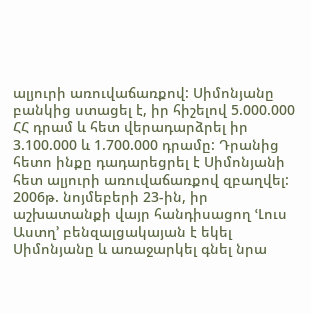ալյուրի առուվաճառքով: Սիմոնյանը բանկից ստացել է, իր հիշելով 5.000.000 ՀՀ դրամ և հետ վերադարձրել իր 3.100.000 և 1.700.000 դրամը: Դրանից հետո ինքը դադարեցրել է Սիմոնյանի հետ ալյուրի առուվաճառքով զբաղվել: 2006թ. նոյմեբերի 23-ին, իր աշխատանքի վայր հանդիսացող ՙԼուս Աստղ՚ բենզալցակայան է եկել Սիմոնյանը և առաջարկել գնել նրա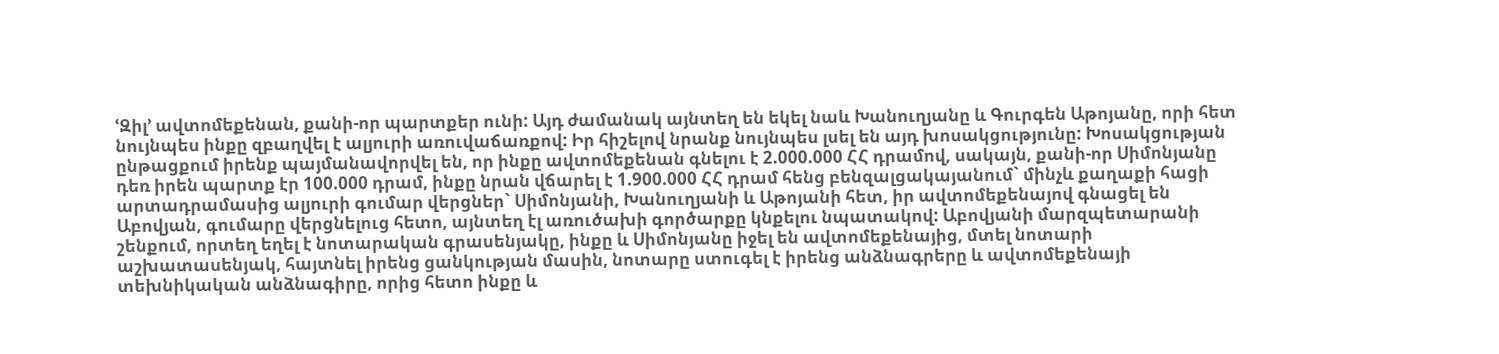ՙԶիլ՚ ավտոմեքենան, քանի-որ պարտքեր ունի: Այդ ժամանակ այնտեղ են եկել նաև Խանուղյանը և Գուրգեն Աթոյանը, որի հետ նույնպես ինքը զբաղվել է ալյուրի առուվաճառքով: Իր հիշելով նրանք նույնպես լսել են այդ խոսակցությունը: Խոսակցության ընթացքում իրենք պայմանավորվել են, որ ինքը ավտոմեքենան գնելու է 2.000.000 ՀՀ դրամով, սակայն, քանի-որ Սիմոնյանը դեռ իրեն պարտք էր 100.000 դրամ, ինքը նրան վճարել է 1.900.000 ՀՀ դրամ հենց բենզալցակայանում` մինչև քաղաքի հացի արտադրամասից ալյուրի գումար վերցներ` Սիմոնյանի, Խանուղյանի և Աթոյանի հետ, իր ավտոմեքենայով գնացել են Աբովյան, գումարը վերցնելուց հետո, այնտեղ էլ առուծախի գործարքը կնքելու նպատակով: Աբովյանի մարզպետարանի շենքում, որտեղ եղել է նոտարական գրասենյակը, ինքը և Սիմոնյանը իջել են ավտոմեքենայից, մտել նոտարի աշխատասենյակ, հայտնել իրենց ցանկության մասին, նոտարը ստուգել է իրենց անձնագրերը և ավտոմեքենայի տեխնիկական անձնագիրը, որից հետո ինքը և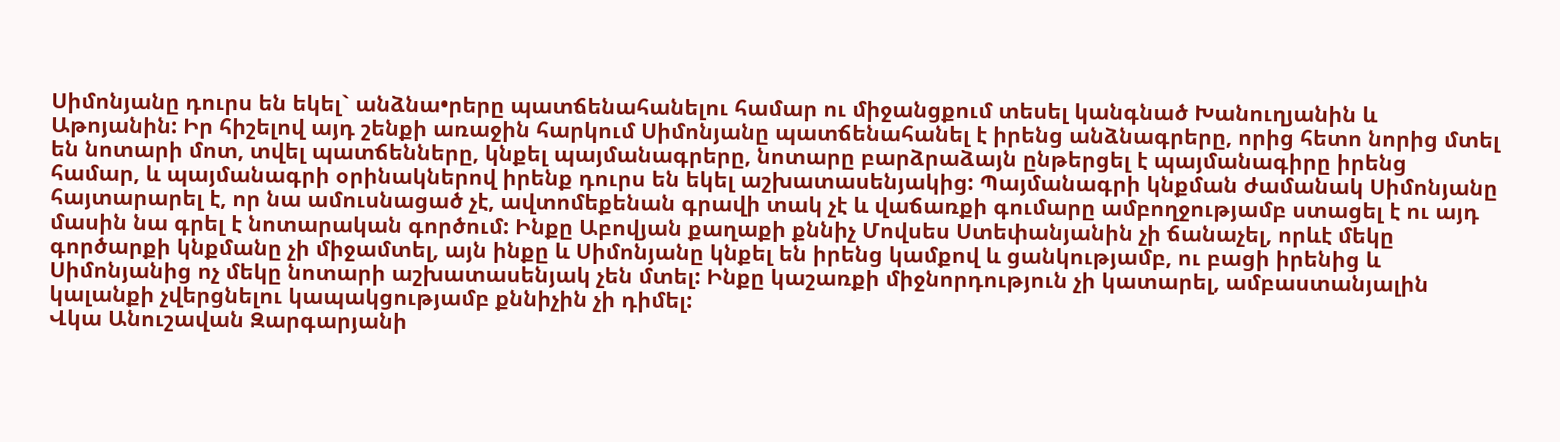Սիմոնյանը դուրս են եկել` անձնա•րերը պատճենահանելու համար ու միջանցքում տեսել կանգնած Խանուղյանին և Աթոյանին: Իր հիշելով այդ շենքի առաջին հարկում Սիմոնյանը պատճենահանել է իրենց անձնագրերը, որից հետո նորից մտել են նոտարի մոտ, տվել պատճենները, կնքել պայմանագրերը, նոտարը բարձրաձայն ընթերցել է պայմանագիրը իրենց համար, և պայմանագրի օրինակներով իրենք դուրս են եկել աշխատասենյակից: Պայմանագրի կնքման ժամանակ Սիմոնյանը հայտարարել է, որ նա ամուսնացած չէ, ավտոմեքենան գրավի տակ չէ և վաճառքի գումարը ամբողջությամբ ստացել է ու այդ մասին նա գրել է նոտարական գործում: Ինքը Աբովյան քաղաքի քննիչ Մովսես Ստեփանյանին չի ճանաչել, որևէ մեկը գործարքի կնքմանը չի միջամտել, այն ինքը և Սիմոնյանը կնքել են իրենց կամքով և ցանկությամբ, ու բացի իրենից և Սիմոնյանից ոչ մեկը նոտարի աշխատասենյակ չեն մտել: Ինքը կաշառքի միջնորդություն չի կատարել, ամբաստանյալին կալանքի չվերցնելու կապակցությամբ քննիչին չի դիմել:
Վկա Անուշավան Զարգարյանի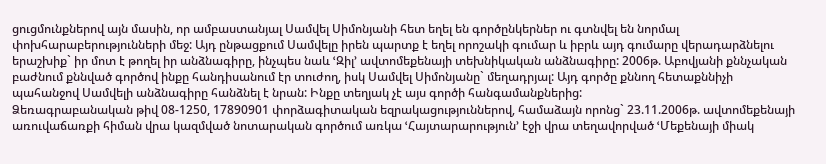ցուցմունքներով այն մասին, որ ամբաստանյալ Սամվել Սիմոնյանի հետ եղել են գործընկերներ ու գտնվել են նորմալ փոխհարաբերությունների մեջ: Այդ ընթացքում Սամվելը իրեն պարտք է եղել որոշակի գումար և իբրև այդ գումարը վերադարձնելու երաշխիք` իր մոտ է թողել իր անձնագիրը, ինչպես նաև ՙԶիլ՚ ավտոմեքենայի տեխնիկական անձնագիրը: 2006թ. Աբովյանի քննչական բաժնում քննված գործով ինքը հանդիսանում էր տուժող, իսկ Սամվել Սիմոնյանը` մեղադրյալ: Այդ գործը քննող հետաքննիչի պահանջով Սամվելի անձնագիրը հանձնել է նրան: Ինքը տեղյակ չէ այս գործի հանգամանքներից:
Ձեռագրաբանական թիվ 08-1250, 17890901 փորձագիտական եզրակացություններով, համաձայն որոնց` 23.11.2006թ. ավտոմեքենայի առուվաճառքի հիման վրա կազմված նոտարական գործում առկա ՙՀայտարարություն՚ էջի վրա տեղավորված ՙՄեքենայի միակ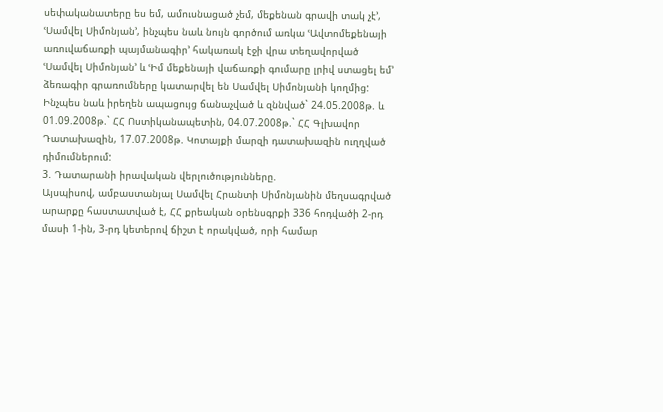սեփականատերը ես եմ, ամուսնացած չեմ, մեքենան գրավի տակ չէ՚, ՙՍամվել Սիմոնյան՚, ինչպես նաև նույն գործում առկա ՙԱվտոմեքենայի առուվաճառքի պայմանագիր՚ հակառակ էջի վրա տեղավորված ՙՍամվել Սիմոնյան՚ և ՙԻմ մեքենայի վաճառքի գումարը լրիվ ստացել եմ՚ ձեռագիր գրառումները կատարվել են Սամվել Սիմոնյանի կողմից:
Ինչպես նաև իրեղեն ապացույց ճանաչված և զննված` 24.05.2008թ. և 01.09.2008թ.` ՀՀ Ոստիկանապետին, 04.07.2008թ.` ՀՀ Գլխավոր Դատախազին, 17.07.2008թ. Կոտայքի մարզի դատախազին ուղղված դիմումներում:
3. Դատարանի իրավական վերլուծությունները.
Այսպիսով, ամբաստանյալ Սամվել Հրանտի Սիմոնյանին մեղսագրված արարքը հաստատված է, ՀՀ քրեական օրենսգրքի 336 հոդվածի 2-րդ մասի 1-ին, 3-րդ կետերով ճիշտ է որակված, որի համար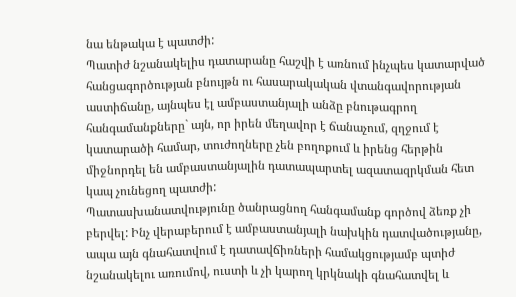նա ենթակա է պատժի:
Պատիժ նշանակելիս դատարանը հաշվի է առնում ինչպես կատարված հանցագործության բնույթն ու հասարակական վտանգավորության աստիճանը, այնպես էլ ամբաստանյալի անձը բնութագրող հանգամանքները` այն, որ իրեն մեղավոր է ճանաչում, զղջում է կատարածի համար, տուժողները չեն բողոքում և իրենց հերթին միջնորդել են ամբաստանյալին դատապարտել ազատազրկման հետ կապ չունեցող պատժի:
Պատասխանատվությունը ծանրացնող հանգամանք գործով ձեռք չի բերվել: Ինչ վերաբերում է ամբաստանյալի նախկին դատվածությանը, ապա այն գնահատվում է դատավճիռների համակցությամբ պտիժ նշանակելու առումով, ուստի և չի կարող կրկնակի գնահատվել և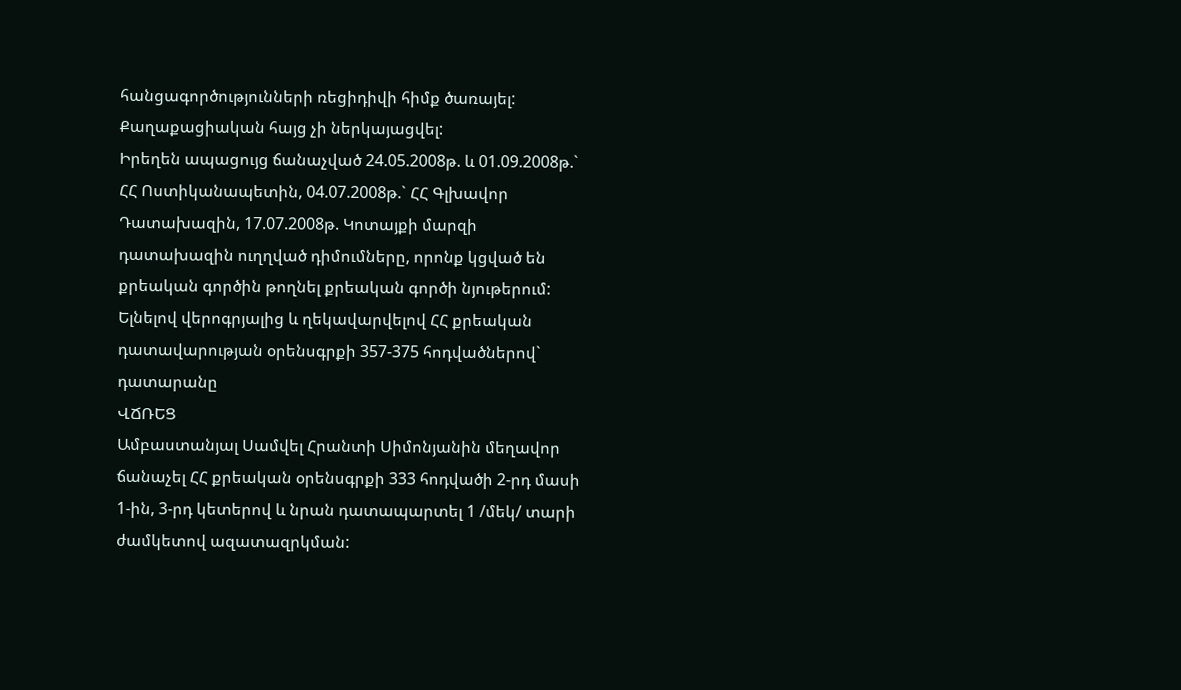հանցագործությունների ռեցիդիվի հիմք ծառայել:
Քաղաքացիական հայց չի ներկայացվել:
Իրեղեն ապացույց ճանաչված 24.05.2008թ. և 01.09.2008թ.` ՀՀ Ոստիկանապետին, 04.07.2008թ.` ՀՀ Գլխավոր Դատախազին, 17.07.2008թ. Կոտայքի մարզի դատախազին ուղղված դիմումները, որոնք կցված են քրեական գործին թողնել քրեական գործի նյութերում:
Ելնելով վերոգրյալից և ղեկավարվելով ՀՀ քրեական դատավարության օրենսգրքի 357-375 հոդվածներով` դատարանը
ՎՃՌԵՑ
Ամբաստանյալ Սամվել Հրանտի Սիմոնյանին մեղավոր ճանաչել ՀՀ քրեական օրենսգրքի 333 հոդվածի 2-րդ մասի 1-ին, 3-րդ կետերով և նրան դատապարտել 1 /մեկ/ տարի ժամկետով ազատազրկման: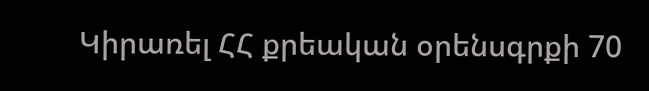Կիրառել ՀՀ քրեական օրենսգրքի 70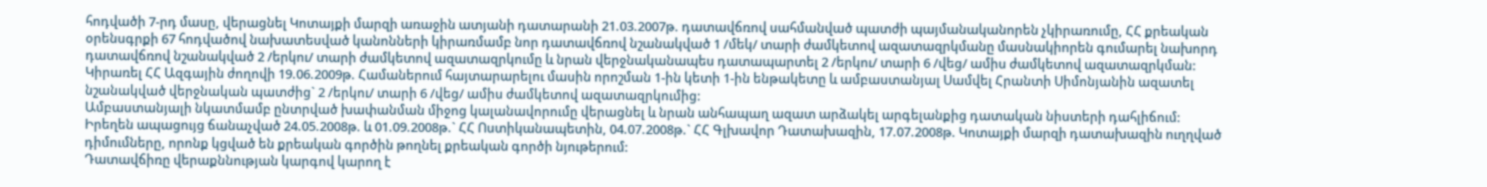հոդվածի 7-րդ մասը, վերացնել Կոտայքի մարզի առաջին ատյանի դատարանի 21.03.2007թ. դատավճռով սահմանված պատժի պայմանականորեն չկիրառումը, ՀՀ քրեական օրենսգրքի 67 հոդվածով նախատեսված կանոնների կիրառմամբ նոր դատավճռով նշանակված 1 /մեկ/ տարի ժամկետով ազատազրկմանը մասնակիորեն գումարել նախորդ դատավճռով նշանակված 2 /երկու/ տարի ժամկետով ազատազրկումը և նրան վերջնականապես դատապարտել 2 /երկու/ տարի 6 /վեց/ ամիս ժամկետով ազատազրկման:
Կիրառել ՀՀ Ազգային ժողովի 19.06.2009թ. Համաներում հայտարարելու մասին որոշման 1-ին կետի 1-ին ենթակետը և ամբաստանյալ Սամվել Հրանտի Սիմոնյանին ազատել նշանակված վերջնական պատժից` 2 /երկու/ տարի 6 /վեց/ ամիս ժամկետով ազատազրկումից:
Ամբաստանյալի նկատմամբ ընտրված խափանման միջոց կալանավորումը վերացնել և նրան անհապաղ ազատ արձակել արգելանքից դատական նիստերի դահլիճում:
Իրեղեն ապացույց ճանաչված 24.05.2008թ. և 01.09.2008թ.` ՀՀ Ոստիկանապետին, 04.07.2008թ.` ՀՀ Գլխավոր Դատախազին, 17.07.2008թ. Կոտայքի մարզի դատախազին ուղղված դիմումները, որոնք կցված են քրեական գործին թողնել քրեական գործի նյութերում:
Դատավճիռը վերաքննության կարգով կարող է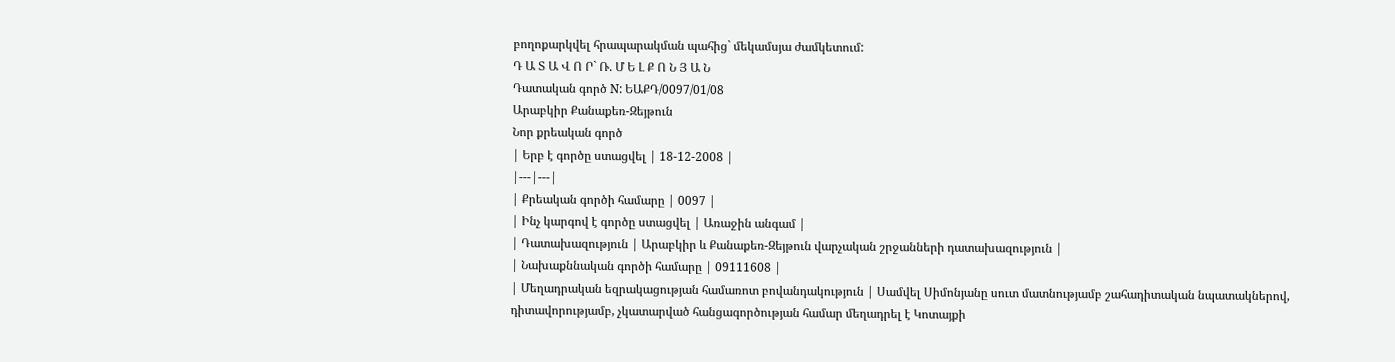բողոքարկվել հրապարակման պահից` մեկամսյա ժամկետում:
Դ Ա Տ Ա Վ Ո Ր` Ռ. Մ Ե Լ Ք Ո Ն Յ Ա Ն
Դատական գործ N: ԵԱՔԴ/0097/01/08
Արաբկիր Քանաքեռ-Զեյթուն
Նոր քրեական գործ
| Երբ է գործը ստացվել | 18-12-2008 |
|---|---|
| Քրեական գործի համարը | 0097 |
| Ինչ կարգով է գործը ստացվել | Առաջին անգամ |
| Դատախազություն | Արաբկիր և Քանաքեռ-Զեյթուն վարչական շրջանների դատախազություն |
| Նախաքննական գործի համարը | 09111608 |
| Մեղադրական եզրակացության համառոտ բովանդակություն | Սամվել Սիմոնյանը սուտ մատնությամբ շահադիտական նպատակներով, դիտավորությամբ, չկատարված հանցագործության համար մեղադրել է Կոտայքի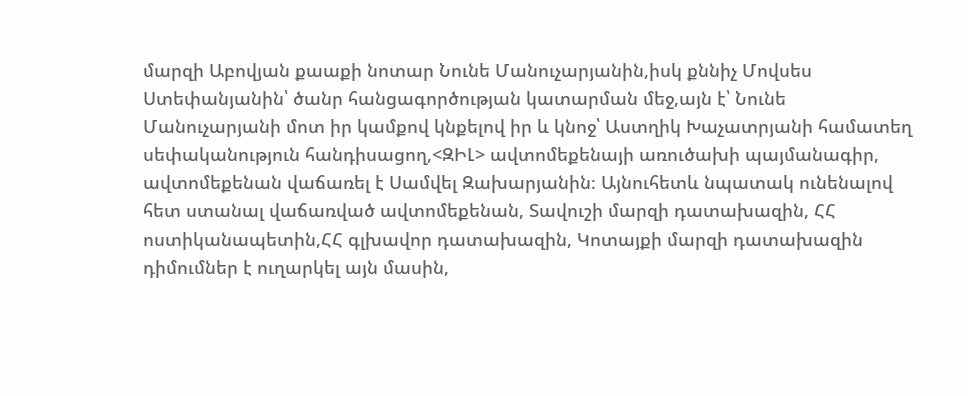մարզի Աբովյան քաաքի նոտար Նունե Մանուչարյանին,իսկ քննիչ Մովսես Ստեփանյանին՝ ծանր հանցագործության կատարման մեջ,այն է՝ Նունե Մանուչարյանի մոտ իր կամքով կնքելով իր և կնոջ՝ Աստղիկ Խաչատրյանի համատեղ սեփականություն հանդիսացող,<ԶԻԼ> ավտոմեքենայի առուծախի պայմանագիր, ավտոմեքենան վաճառել է Սամվել Զախարյանին։ Այնուհետև նպատակ ունենալով հետ ստանալ վաճառված ավտոմեքենան, Տավուշի մարզի դատախազին, ՀՀ ոստիկանապետին,ՀՀ գլխավոր դատախազին, Կոտայքի մարզի դատախազին դիմումներ է ուղարկել այն մասին,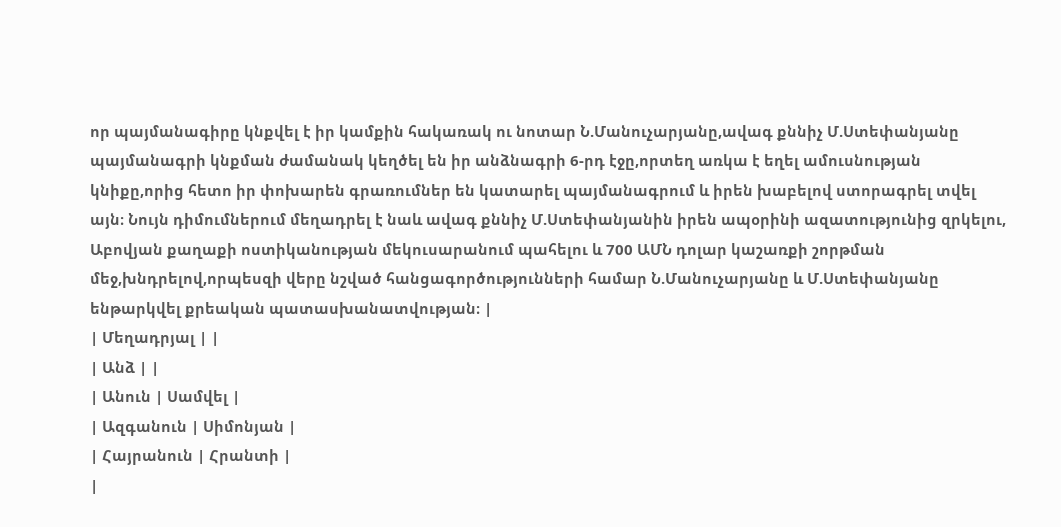որ պայմանագիրը կնքվել է իր կամքին հակառակ ու նոտար Ն.Մանուչարյանը,ավագ քննիչ Մ.Ստեփանյանը պայմանագրի կնքման ժամանակ կեղծել են իր անձնագրի 6-րդ էջը,որտեղ առկա է եղել ամուսնության կնիքը,որից հետո իր փոխարեն գրառումներ են կատարել պայմանագրում և իրեն խաբելով ստորագրել տվել այն։ Նույն դիմումներում մեղադրել է նաև ավագ քննիչ Մ.Ստեփանյանին իրեն ապօրինի ազատությունից զրկելու, Աբովյան քաղաքի ոստիկանության մեկուսարանում պահելու և 700 ԱՄՆ դոլար կաշառքի շորթման մեջ,խնդրելով,որպեսզի վերը նշված հանցագործությունների համար Ն.Մանուչարյանը և Մ.Ստեփանյանը ենթարկվել քրեական պատասխանատվության։ |
| Մեղադրյալ | |
| Անձ | |
| Անուն | Սամվել |
| Ազգանուն | Սիմոնյան |
| Հայրանուն | Հրանտի |
|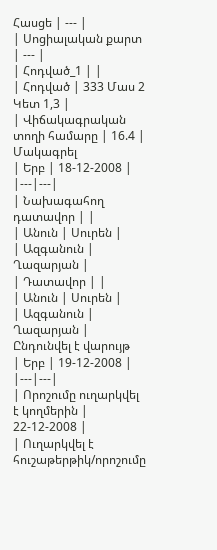Հասցե | --- |
| Սոցիալական քարտ | --- |
| Հոդված_1 | |
| Հոդված | 333 Մաս 2 Կետ 1,3 |
| Վիճակագրական տողի համարը | 16.4 |
Մակագրել
| Երբ | 18-12-2008 |
|---|---|
| Նախագահող դատավոր | |
| Անուն | Սուրեն |
| Ազգանուն | Ղազարյան |
| Դատավոր | |
| Անուն | Սուրեն |
| Ազգանուն | Ղազարյան |
Ընդունվել է վարույթ
| Երբ | 19-12-2008 |
|---|---|
| Որոշումը ուղարկվել է կողմերին | 22-12-2008 |
| Ուղարկվել է հուշաթերթիկ/որոշումը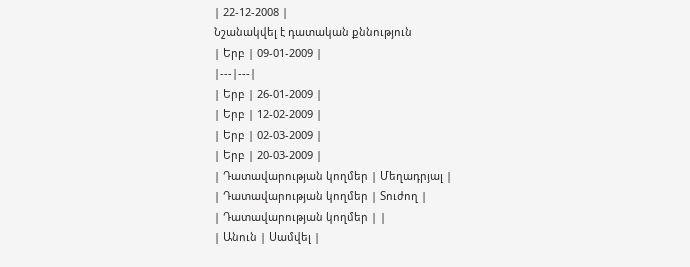| 22-12-2008 |
Նշանակվել է դատական քննություն
| Երբ | 09-01-2009 |
|---|---|
| Երբ | 26-01-2009 |
| Երբ | 12-02-2009 |
| Երբ | 02-03-2009 |
| Երբ | 20-03-2009 |
| Դատավարության կողմեր | Մեղադրյալ |
| Դատավարության կողմեր | Տուժող |
| Դատավարության կողմեր | |
| Անուն | Սամվել |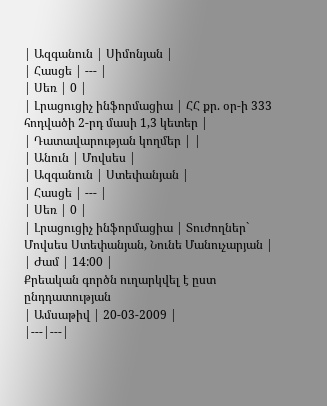| Ազգանուն | Սիմոնյան |
| Հասցե | --- |
| Սեռ | 0 |
| Լրացուցիչ ինֆորմացիա | ՀՀ քր. օր-ի 333 հոդվածի 2-րդ մասի 1,3 կետեր |
| Դատավարության կողմեր | |
| Անուն | Մովսես |
| Ազգանուն | Ստեփանյան |
| Հասցե | --- |
| Սեռ | 0 |
| Լրացուցիչ ինֆորմացիա | Տուժողներ` Մովսես Ստեփանյան, Նունե Մանուչարյան |
| Ժամ | 14:00 |
Քրեական գործն ուղարկվել է ըստ ընդդատության
| Ամսաթիվ | 20-03-2009 |
|---|---|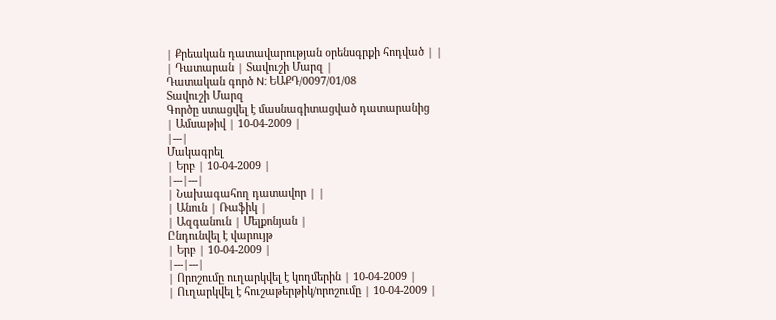| Քրեական դատավարության օրենսգրքի հոդված | |
| Դատարան | Տավուշի Մարզ |
Դատական գործ N: ԵԱՔԴ/0097/01/08
Տավուշի Մարզ
Գործը ստացվել է մասնագիտացված դատարանից
| Ամսաթիվ | 10-04-2009 |
|---|
Մակագրել
| Երբ | 10-04-2009 |
|---|---|
| Նախագահող դատավոր | |
| Անուն | Ռաֆիկ |
| Ազգանուն | Մելքոնյան |
Ընդունվել է վարույթ
| Երբ | 10-04-2009 |
|---|---|
| Որոշումը ուղարկվել է կողմերին | 10-04-2009 |
| Ուղարկվել է հուշաթերթիկ/որոշումը | 10-04-2009 |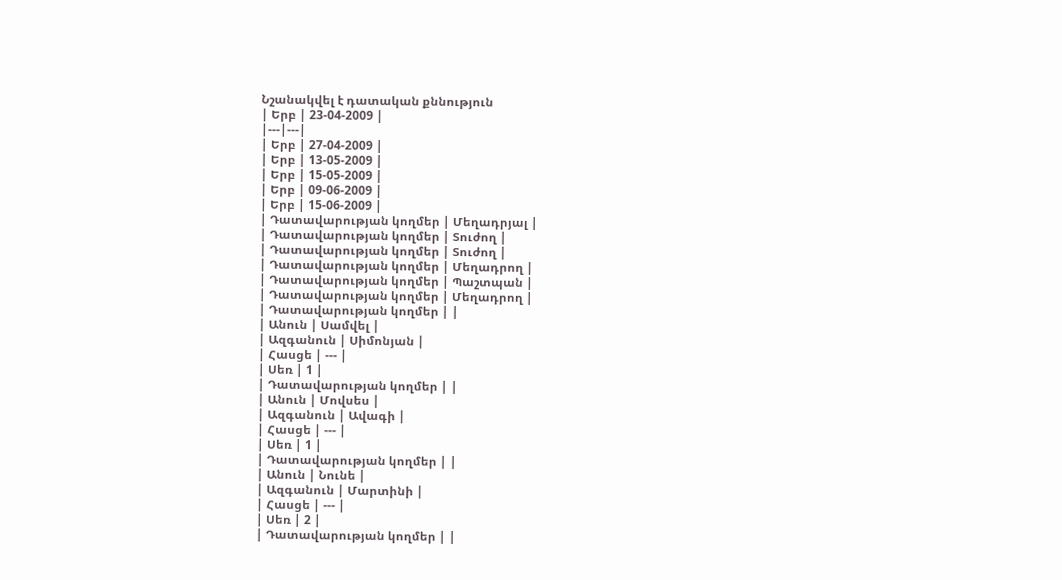Նշանակվել է դատական քննություն
| Երբ | 23-04-2009 |
|---|---|
| Երբ | 27-04-2009 |
| Երբ | 13-05-2009 |
| Երբ | 15-05-2009 |
| Երբ | 09-06-2009 |
| Երբ | 15-06-2009 |
| Դատավարության կողմեր | Մեղադրյալ |
| Դատավարության կողմեր | Տուժող |
| Դատավարության կողմեր | Տուժող |
| Դատավարության կողմեր | Մեղադրող |
| Դատավարության կողմեր | Պաշտպան |
| Դատավարության կողմեր | Մեղադրող |
| Դատավարության կողմեր | |
| Անուն | Սամվել |
| Ազգանուն | Սիմոնյան |
| Հասցե | --- |
| Սեռ | 1 |
| Դատավարության կողմեր | |
| Անուն | Մովսես |
| Ազգանուն | Ավագի |
| Հասցե | --- |
| Սեռ | 1 |
| Դատավարության կողմեր | |
| Անուն | Նունե |
| Ազգանուն | Մարտինի |
| Հասցե | --- |
| Սեռ | 2 |
| Դատավարության կողմեր | |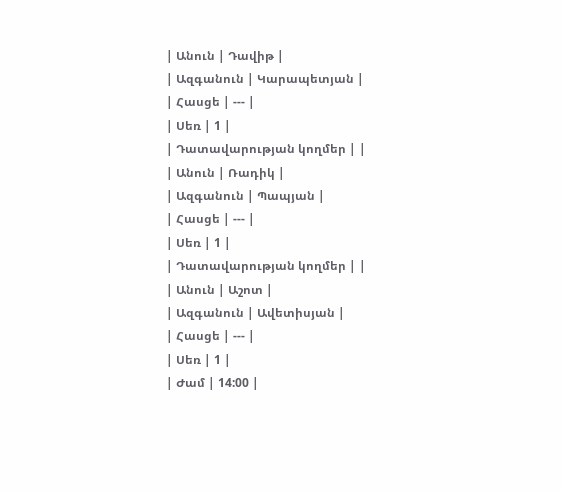| Անուն | Դավիթ |
| Ազգանուն | Կարապետյան |
| Հասցե | --- |
| Սեռ | 1 |
| Դատավարության կողմեր | |
| Անուն | Ռադիկ |
| Ազգանուն | Պապյան |
| Հասցե | --- |
| Սեռ | 1 |
| Դատավարության կողմեր | |
| Անուն | Աշոտ |
| Ազգանուն | Ավետիսյան |
| Հասցե | --- |
| Սեռ | 1 |
| Ժամ | 14:00 |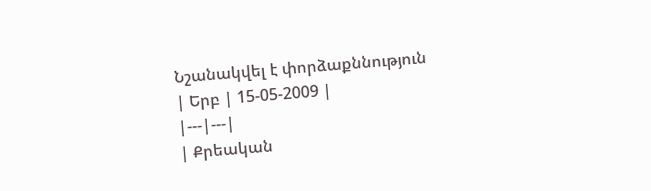Նշանակվել է փորձաքննություն
| Երբ | 15-05-2009 |
|---|---|
| Քրեական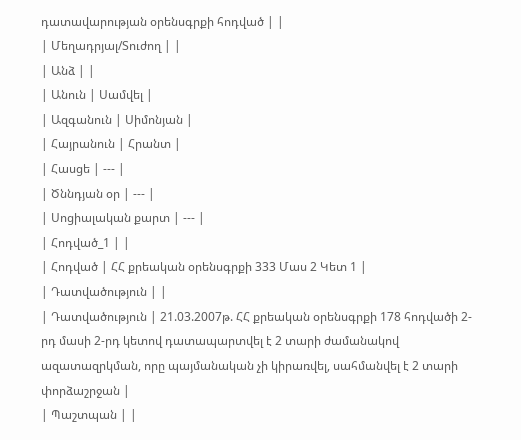դատավարության օրենսգրքի հոդված | |
| Մեղադրյալ/Տուժող | |
| Անձ | |
| Անուն | Սամվել |
| Ազգանուն | Սիմոնյան |
| Հայրանուն | Հրանտ |
| Հասցե | --- |
| Ծննդյան օր | --- |
| Սոցիալական քարտ | --- |
| Հոդված_1 | |
| Հոդված | ՀՀ քրեական օրենսգրքի 333 Մաս 2 Կետ 1 |
| Դատվածություն | |
| Դատվածություն | 21.03.2007թ. ՀՀ քրեական օրենսգրքի 178 հոդվածի 2-րդ մասի 2-րդ կետով դատապարտվել է 2 տարի ժամանակով ազատազրկման, որը պայմանական չի կիրառվել, սահմանվել է 2 տարի փորձաշրջան |
| Պաշտպան | |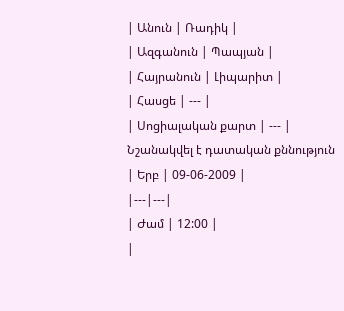| Անուն | Ռադիկ |
| Ազգանուն | Պապյան |
| Հայրանուն | Լիպարիտ |
| Հասցե | --- |
| Սոցիալական քարտ | --- |
Նշանակվել է դատական քննություն
| Երբ | 09-06-2009 |
|---|---|
| Ժամ | 12:00 |
|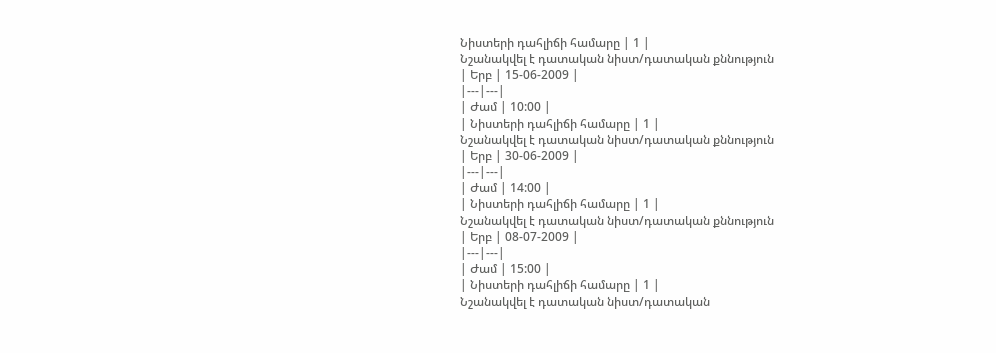Նիստերի դահլիճի համարը | 1 |
Նշանակվել է դատական նիստ/դատական քննություն
| Երբ | 15-06-2009 |
|---|---|
| Ժամ | 10:00 |
| Նիստերի դահլիճի համարը | 1 |
Նշանակվել է դատական նիստ/դատական քննություն
| Երբ | 30-06-2009 |
|---|---|
| Ժամ | 14:00 |
| Նիստերի դահլիճի համարը | 1 |
Նշանակվել է դատական նիստ/դատական քննություն
| Երբ | 08-07-2009 |
|---|---|
| Ժամ | 15:00 |
| Նիստերի դահլիճի համարը | 1 |
Նշանակվել է դատական նիստ/դատական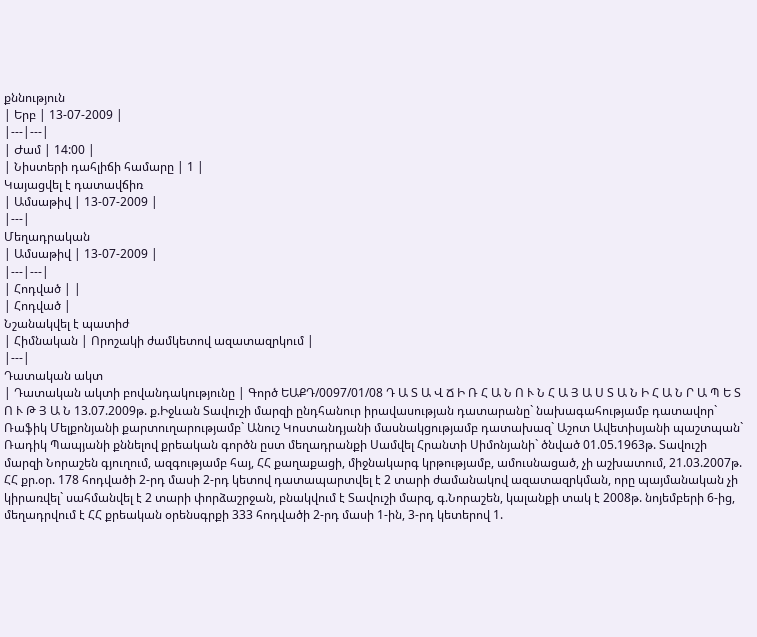քննություն
| Երբ | 13-07-2009 |
|---|---|
| Ժամ | 14:00 |
| Նիստերի դահլիճի համարը | 1 |
Կայացվել է դատավճիռ
| Ամսաթիվ | 13-07-2009 |
|---|
Մեղադրական
| Ամսաթիվ | 13-07-2009 |
|---|---|
| Հոդված | |
| Հոդված |
Նշանակվել է պատիժ
| Հիմնական | Որոշակի ժամկետով ազատազրկում |
|---|
Դատական ակտ
| Դատական ակտի բովանդակությունը | Գործ ԵԱՔԴ/0097/01/08 Դ Ա Տ Ա Վ Ճ Ի Ռ Հ Ա Ն Ո Ւ Ն Հ Ա Յ Ա Ս Տ Ա Ն Ի Հ Ա Ն Ր Ա Պ Ե Տ Ո Ւ Թ Յ Ա Ն 13.07.2009թ. ք.Իջևան Տավուշի մարզի ընդհանուր իրավասության դատարանը` նախագահությամբ դատավոր` Ռաֆիկ Մելքոնյանի քարտուղարությամբ` Անուշ Կոստանդյանի մասնակցությամբ դատախազ` Աշոտ Ավետիսյանի պաշտպան` Ռադիկ Պապյանի քննելով քրեական գործն ըստ մեղադրանքի Սամվել Հրանտի Սիմոնյանի` ծնված 01.05.1963թ. Տավուշի մարզի Նորաշեն գյուղում, ազգությամբ հայ, ՀՀ քաղաքացի, միջնակարգ կրթությամբ, ամուսնացած, չի աշխատում, 21.03.2007թ. ՀՀ քր.օր. 178 հոդվածի 2-րդ մասի 2-րդ կետով դատապարտվել է 2 տարի ժամանակով ազատազրկման, որը պայմանական չի կիրառվել` սահմանվել է 2 տարի փորձաշրջան, բնակվում է Տավուշի մարզ, գ.Նորաշեն, կալանքի տակ է 2008թ. նոյեմբերի 6-ից, մեղադրվում է ՀՀ քրեական օրենսգրքի 333 հոդվածի 2-րդ մասի 1-ին, 3-րդ կետերով 1.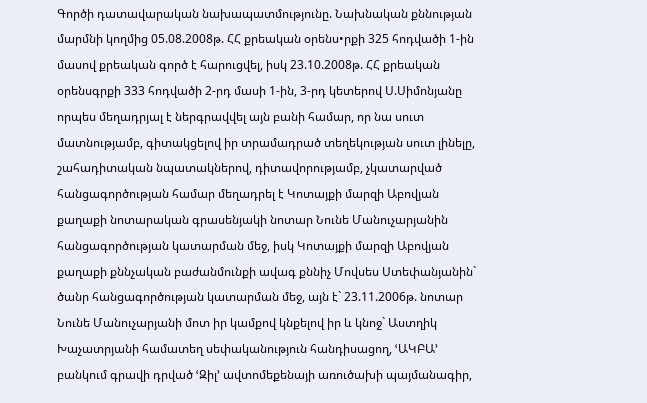Գործի դատավարական նախապատմությունը. Նախնական քննության մարմնի կողմից 05.08.2008թ. ՀՀ քրեական օրենս•րքի 325 հոդվածի 1-ին մասով քրեական գործ է հարուցվել, իսկ 23.10.2008թ. ՀՀ քրեական օրենսգրքի 333 հոդվածի 2-րդ մասի 1-ին, 3-րդ կետերով Ս.Սիմոնյանը որպես մեղադրյալ է ներգրավվել այն բանի համար, որ նա սուտ մատնությամբ, գիտակցելով իր տրամադրած տեղեկության սուտ լինելը, շահադիտական նպատակներով, դիտավորությամբ, չկատարված հանցագործության համար մեղադրել է Կոտայքի մարզի Աբովյան քաղաքի նոտարական գրասենյակի նոտար Նունե Մանուչարյանին հանցագործության կատարման մեջ, իսկ Կոտայքի մարզի Աբովյան քաղաքի քննչական բաժանմունքի ավագ քննիչ Մովսես Ստեփանյանին` ծանր հանցագործության կատարման մեջ, այն է` 23.11.2006թ. նոտար Նունե Մանուչարյանի մոտ իր կամքով կնքելով իր և կնոջ` Աստղիկ Խաչատրյանի համատեղ սեփականություն հանդիսացող, ՙԱԿԲԱ՚ բանկում գրավի դրված ՙԶիլ՚ ավտոմեքենայի առուծախի պայմանագիր,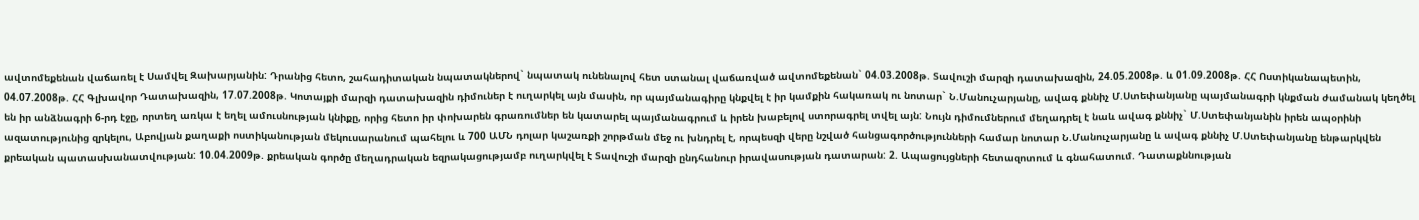ավտոմեքենան վաճառել է Սամվել Զախարյանին: Դրանից հետո, շահադիտական նպատակներով` նպատակ ունենալով հետ ստանալ վաճառված ավտոմեքենան` 04.03.2008թ. Տավուշի մարզի դատախազին, 24.05.2008թ. և 01.09.2008թ. ՀՀ Ոստիկանապետին, 04.07.2008թ. ՀՀ Գլխավոր Դատախազին, 17.07.2008թ. Կոտայքի մարզի դատախազին դիմուներ է ուղարկել այն մասին, որ պայմանագիրը կնքվել է իր կամքին հակառակ ու նոտար` Ն.Մանուչարյանը, ավագ քննիչ Մ.Ստեփանյանը պայմանագրի կնքման ժամանակ կեղծել են իր անձնագրի 6-րդ էջը, որտեղ առկա է եղել ամուսնության կնիքը, որից հետո իր փոխարեն գրառումներ են կատարել պայմանագրում և իրեն խաբելով ստորագրել տվել այն: Նույն դիմումներում մեղադրել է նաև ավագ քննիչ` Մ.Ստեփանյանին իրեն ապօրինի ազատությունից զրկելու, Աբովյան քաղաքի ոստիկանության մեկուսարանում պահելու և 700 ԱՄՆ դոլար կաշառքի շորթման մեջ ու խնդրել է, որպեսզի վերը նշված հանցագործությունների համար նոտար Ն.Մանուչարյանը և ավագ քննիչ Մ.Ստեփանյանը ենթարկվեն քրեական պատասխանատվության: 10.04.2009թ. քրեական գործը մեղադրական եզրակացությամբ ուղարկվել է Տավուշի մարզի ընդհանուր իրավասության դատարան: 2. Ապացույցների հետազոտում և գնահատում. Դատաքննության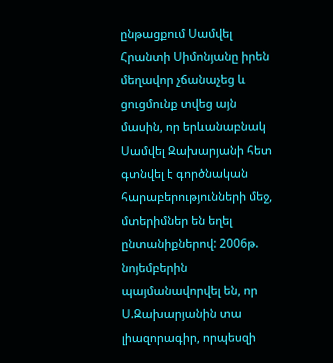ընթացքում Սամվել Հրանտի Սիմոնյանը իրեն մեղավոր չճանաչեց և ցուցմունք տվեց այն մասին, որ երևանաբնակ Սամվել Զախարյանի հետ գտնվել է գործնական հարաբերությունների մեջ, մտերիմներ են եղել ընտանիքներով: 2006թ. նոյեմբերին պայմանավորվել են, որ Ս.Զախարյանին տա լիազորագիր, որպեսզի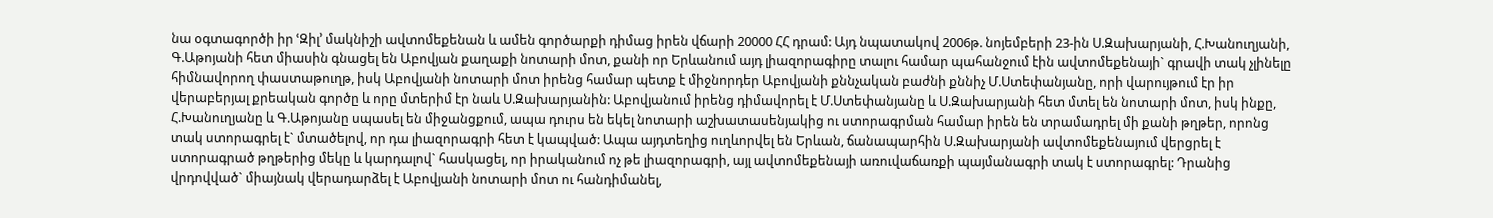նա օգտագործի իր ՙԶիլ՚ մակնիշի ավտոմեքենան և ամեն գործարքի դիմաց իրեն վճարի 20000 ՀՀ դրամ: Այդ նպատակով 2006թ. նոյեմբերի 23-ին Ս.Զախարյանի, Հ.Խանուղյանի, Գ.Աթոյանի հետ միասին գնացել են Աբովյան քաղաքի նոտարի մոտ, քանի որ Երևանում այդ լիազորագիրը տալու համար պահանջում էին ավտոմեքենայի` գրավի տակ չլինելը հիմնավորող փաստաթուղթ, իսկ Աբովյանի նոտարի մոտ իրենց համար պետք է միջնորդեր Աբովյանի քննչական բաժնի քննիչ Մ.Ստեփանյանը, որի վարույթում էր իր վերաբերյալ քրեական գործը և որը մտերիմ էր նաև Ս.Զախարյանին: Աբովյանում իրենց դիմավորել է Մ.Ստեփանյանը և Ս.Զախարյանի հետ մտել են նոտարի մոտ, իսկ ինքը, Հ.Խանուղյանը և Գ.Աթոյանը սպասել են միջանցքում, ապա դուրս են եկել նոտարի աշխատասենյակից ու ստորագրման համար իրեն են տրամադրել մի քանի թղթեր, որոնց տակ ստորագրել է` մտածելով, որ դա լիազորագրի հետ է կապված: Ապա այդտեղից ուղևորվել են Երևան, ճանապարհին Ս.Զախարյանի ավտոմեքենայում վերցրել է ստորագրած թղթերից մեկը և կարդալով` հասկացել, որ իրականում ոչ թե լիազորագրի, այլ ավտոմեքենայի առուվաճառքի պայմանագրի տակ է ստորագրել: Դրանից վրդովված` միայնակ վերադարձել է Աբովյանի նոտարի մոտ ու հանդիմանել,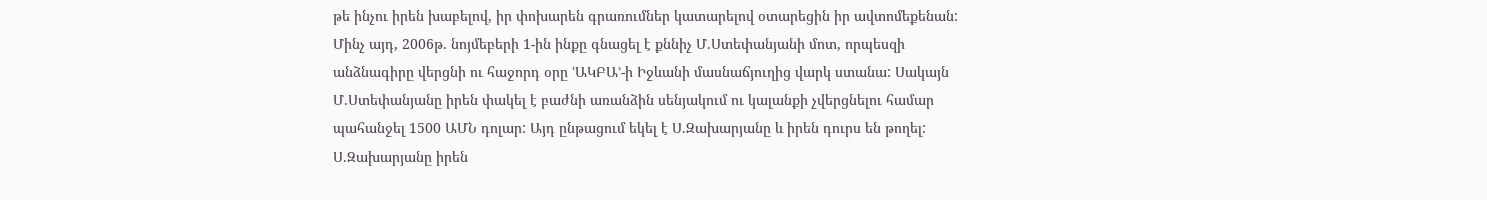թե ինչու իրեն խաբելով, իր փոխարեն գրառումներ կատարելով օտարեցին իր ավտոմեքենան: Մինչ այդ, 2006թ. նոյմեբերի 1-ին ինքը գնացել է քննիչ Մ.Ստեփանյանի մոտ, որպեսզի անձնագիրը վերցնի ու հաջորդ օրը ՙԱԿԲԱ՚-ի Իջևանի մասնաճյուղից վարկ ստանա: Սակայն Մ.Ստեփանյանը իրեն փակել է բաժնի առանձին սենյակում ու կալանքի չվերցնելու համար պահանջել 1500 ԱՄՆ դոլար: Այդ ընթացում եկել է Ս.Զախարյանը և իրեն դուրս են թողել: Ս.Զախարյանը իրեն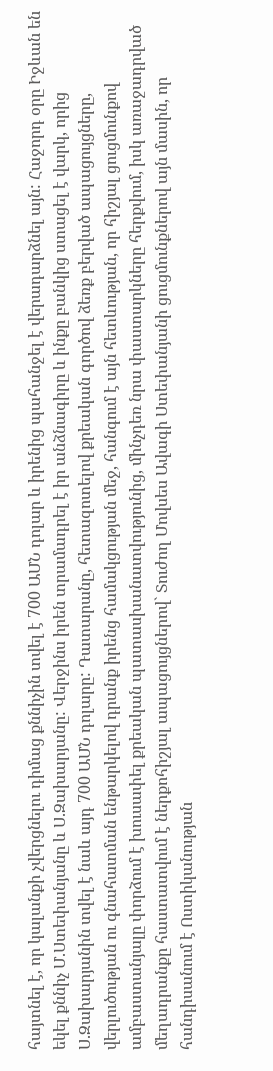հայտնել է, որ կալանքի չվերցնելու դիմաց քննիչին տվել է 700 ԱՄՆ դոլար և իրենից պահանջել է վերադարձնել այն: Հաջորդ օրը Իջևան են եկել քննիչ Մ.Ստեփանյանը և Ս.Զախարյանը: Վերջինս իրեն տրամադրել է իր անձնագիրը և ինքը բանկից ստացել է վարկ, որից Ս.Զախարյանին տվել է նաև այդ 700 ԱՄՆ դոլարը: Դատարանը, հետազոտելով քրեական գործով ձեռք բերված ապացույցները, վերլուծության ու գնահատման ենթարկելով դրանք իրենց համակցության մեջ, հանգում է այն հետևության, որ հիշյալ ցուցմունքով ամբաստանյալը փորձում է խուսափել քրեական պատասխանատվությունից, մինչդեռ նրա փաստարկները հերքվում, իսկ առաջադրված մեղադրանքը հաստատվում է ներքոհիշյալ ապացույցներով` Տուժող Մովսես Ավագի Ստեփանյանի ցուցմունքներով այն մասին, որ հանդիսանում է Ոստիկանության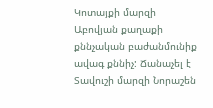Կոտայքի մարզի Աբովյան քաղաքի քննչական բաժանմունիք ավագ քննիչ: Ճանաչել է Տավուշի մարզի Նորաշեն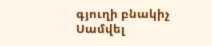գյուղի բնակիչ Սամվել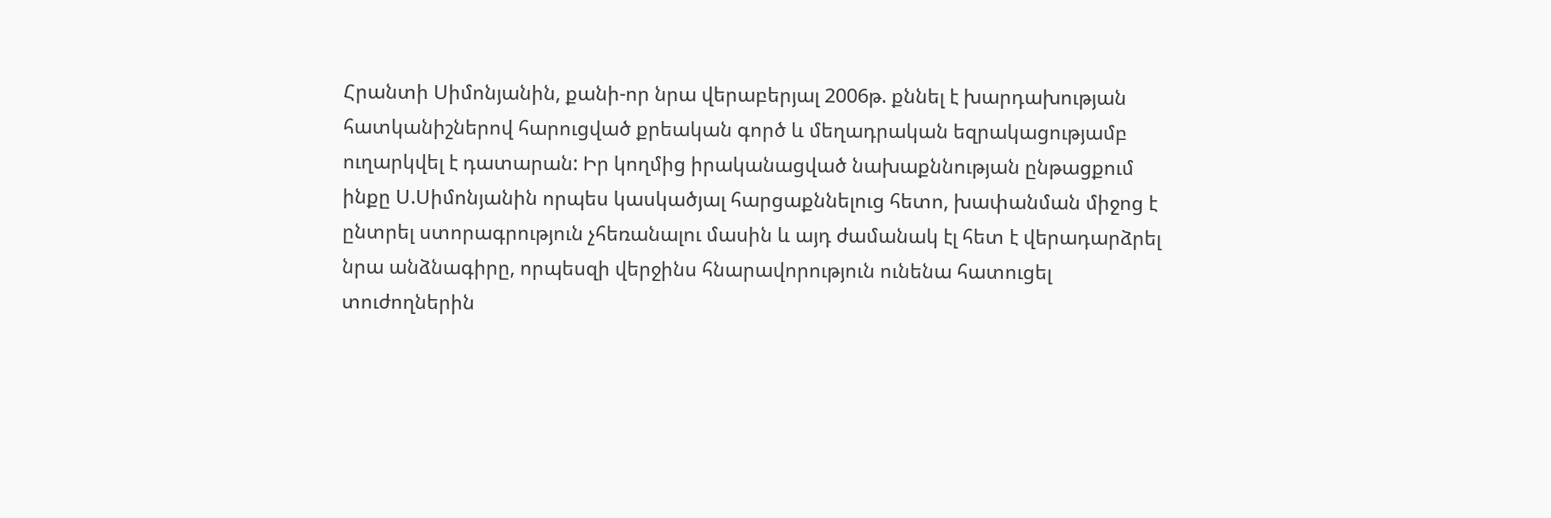Հրանտի Սիմոնյանին, քանի-որ նրա վերաբերյալ 2006թ. քննել է խարդախության հատկանիշներով հարուցված քրեական գործ և մեղադրական եզրակացությամբ ուղարկվել է դատարան: Իր կողմից իրականացված նախաքննության ընթացքում ինքը Ս.Սիմոնյանին որպես կասկածյալ հարցաքննելուց հետո, խափանման միջոց է ընտրել ստորագրություն չհեռանալու մասին և այդ ժամանակ էլ հետ է վերադարձրել նրա անձնագիրը, որպեսզի վերջինս հնարավորություն ունենա հատուցել տուժողներին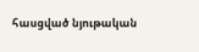հասցված նյութական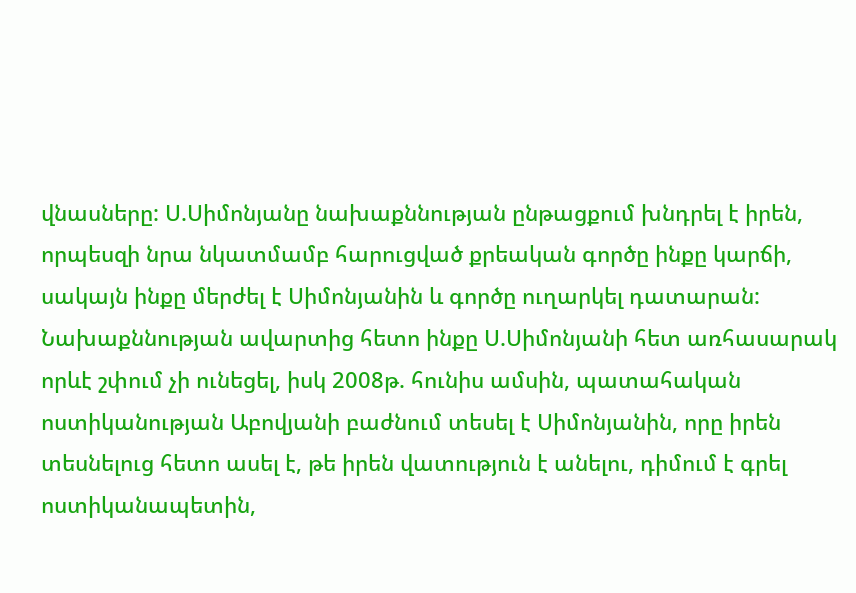վնասները: Ս.Սիմոնյանը նախաքննության ընթացքում խնդրել է իրեն, որպեսզի նրա նկատմամբ հարուցված քրեական գործը ինքը կարճի, սակայն ինքը մերժել է Սիմոնյանին և գործը ուղարկել դատարան: Նախաքննության ավարտից հետո ինքը Ս.Սիմոնյանի հետ առհասարակ որևէ շփում չի ունեցել, իսկ 2008թ. հունիս ամսին, պատահական ոստիկանության Աբովյանի բաժնում տեսել է Սիմոնյանին, որը իրեն տեսնելուց հետո ասել է, թե իրեն վատություն է անելու, դիմում է գրել ոստիկանապետին,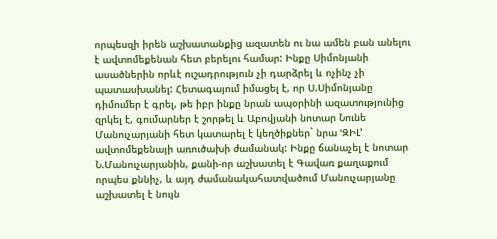որպեսզի իրեն աշխատանքից ազատեն ու նա ամեն բան անելու է ավտոմեքենան հետ բերելու համար: Ինքը Սիմոնյանի ասածներին որևէ ուշադրություն չի դարձրել և ոչինչ չի պատասխանել: Հետագայում իմացել է, որ Ս.Սիմոնյանը դիմումեր է գրել, թե իբր ինքը նրան ապօրինի ազատությունից զրկել է, գումարներ է շորթել և Աբովյանի նոտար Նունե Մանուչարյանի հետ կատարել է կեղծիքներ` նրա ՙԶԻԼ՚ ավտոմեքենայի առուծախի ժամանակ: Ինքը ճանաչել է նոտար Ն.Մանուչարյանին, քանի-որ աշխատել է Գավառ քաղաքում որպես քննիչ, և այդ ժամանակահատվածում Մանուչարյանը աշխատել է նույն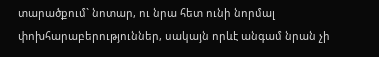տարածքում` նոտար, ու նրա հետ ունի նորմալ փոխհարաբերություններ, սակայն որևէ անգամ նրան չի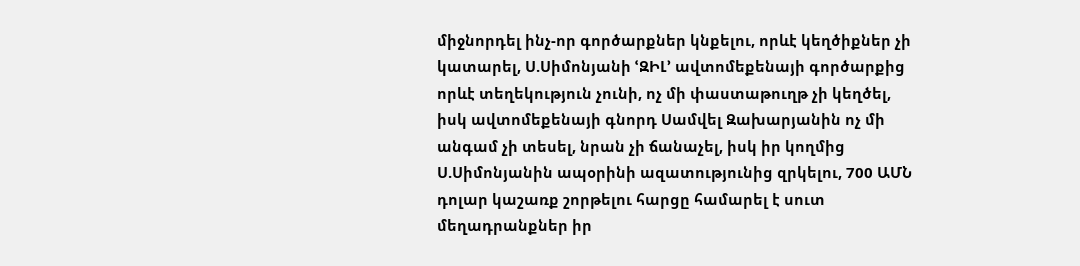միջնորդել ինչ-որ գործարքներ կնքելու, որևէ կեղծիքներ չի կատարել, Ս.Սիմոնյանի ՙԶԻԼ՚ ավտոմեքենայի գործարքից որևէ տեղեկություն չունի, ոչ մի փաստաթուղթ չի կեղծել, իսկ ավտոմեքենայի գնորդ Սամվել Զախարյանին ոչ մի անգամ չի տեսել, նրան չի ճանաչել, իսկ իր կողմից Ս.Սիմոնյանին ապօրինի ազատությունից զրկելու, 700 ԱՄՆ դոլար կաշառք շորթելու հարցը համարել է սուտ մեղադրանքներ իր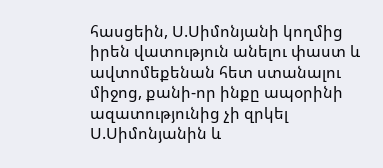հասցեին, Ս.Սիմոնյանի կողմից իրեն վատություն անելու փաստ և ավտոմեքենան հետ ստանալու միջոց, քանի-որ ինքը ապօրինի ազատությունից չի զրկել Ս.Սիմոնյանին և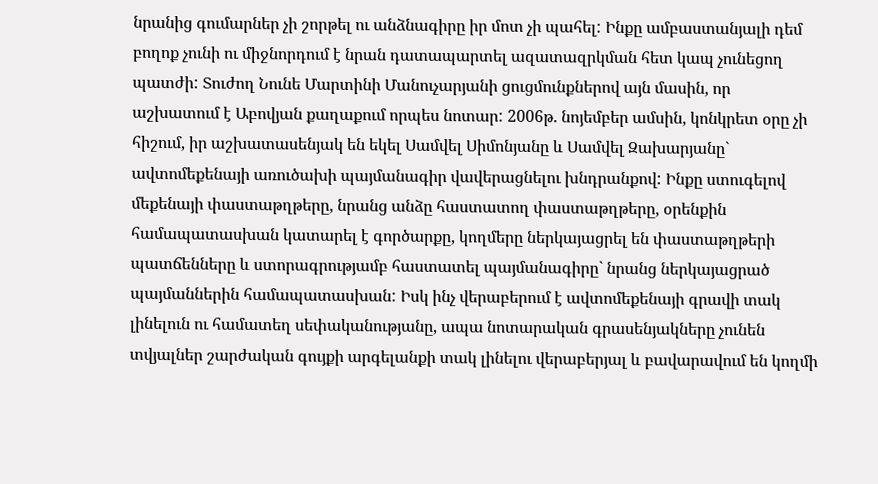նրանից գումարներ չի շորթել ու անձնագիրը իր մոտ չի պահել: Ինքը ամբաստանյալի դեմ բողոք չունի ու միջնորդում է նրան դատապարտել ազատազրկման հետ կապ չունեցող պատժի: Տուժող Նունե Մարտինի Մանուչարյանի ցուցմունքներով այն մասին, որ աշխատում է Աբովյան քաղաքում որպես նոտար: 2006թ. նոյեմբեր ամսին, կոնկրետ օրը չի հիշում, իր աշխատասենյակ են եկել Սամվել Սիմոնյանը և Սամվել Զախարյանը` ավտոմեքենայի առուծախի պայմանագիր վավերացնելու խնդրանքով: Ինքը ստուգելով մեքենայի փաստաթղթերը, նրանց անձը հաստատող փաստաթղթերը, օրենքին համապատասխան կատարել է գործարքը, կողմերը ներկայացրել են փաստաթղթերի պատճենները և ստորագրությամբ հաստատել պայմանագիրը` նրանց ներկայացրած պայմաններին համապատասխան: Իսկ ինչ վերաբերում է ավտոմեքենայի գրավի տակ լինելուն ու համատեղ սեփականությանը, ապա նոտարական գրասենյակները չունեն տվյալներ շարժական գույքի արգելանքի տակ լինելու վերաբերյալ և բավարավում են կողմի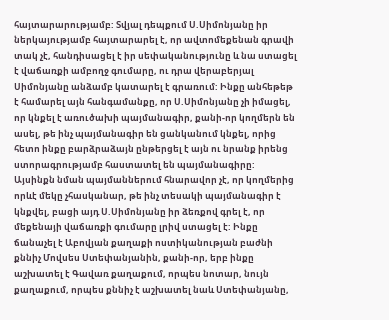հայտարարությամբ: Տվյալ դեպքում Ս.Սիմոնյանը իր ներկայությամբ հայտարարել է, որ ավտոմեքենան գրավի տակ չէ, հանդիսացել է իր սեփականությունը և նա ստացել է վաճառքի ամբողջ գումարը, ու դրա վերաբերյալ Սիմոնյանը անձամբ կատարել է գրառում: Ինքը անհեթեթ է համարել այն հանգամանքը, որ Ս.Սիմոնյանը չի իմացել, որ կնքել է առուծախի պայմանագիր, քանի-որ կողմերն են ասել, թե ինչ պայմանագիր են ցանկանում կնքել, որից հետո ինքը բարձրաձայն ընթերցել է այն ու նրանք իրենց ստորագրությամբ հաստատել են պայմանագիրը: Այսինքն նման պայմաններում հնարավոր չէ, որ կողմերից որևէ մեկը չհասկանար, թե ինչ տեսակի պայմանագիր է կնքվել, բացի այդ Ս.Սիմոնյանը իր ձեռքով գրել է, որ մեքենայի վաճառքի գումարը լրիվ ստացել է: Ինքը ճանաչել է Աբովյան քաղաքի ոստիկանության բաժնի քննիչ Մովսես Ստեփանյանին, քանի-որ, երբ ինքը աշխատել է Գավառ քաղաքում, որպես նոտար, նույն քաղաքում, որպես քննիչ է աշխատել նաև Ստեփանյանը,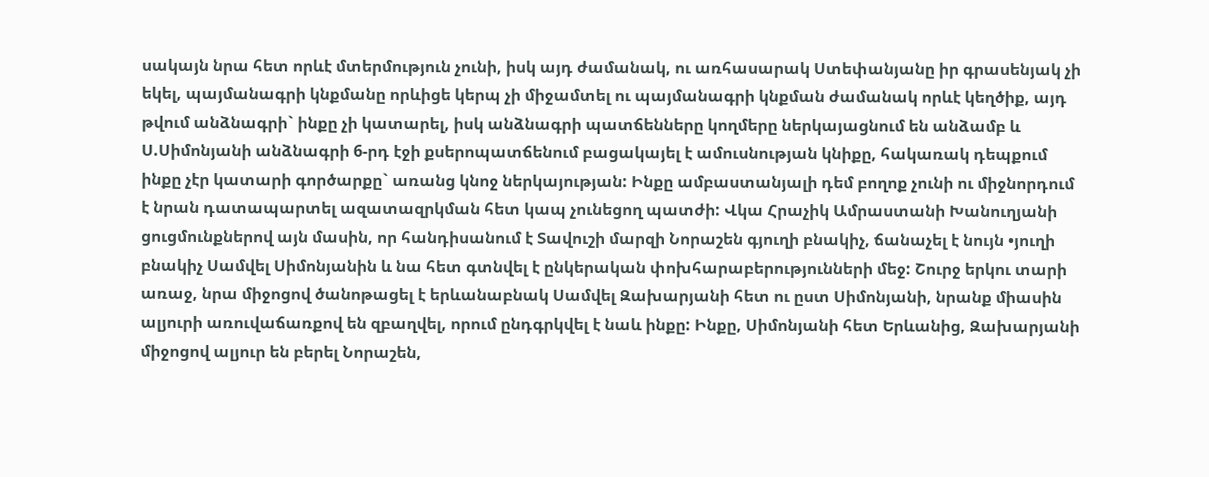սակայն նրա հետ որևէ մտերմություն չունի, իսկ այդ ժամանակ, ու առհասարակ Ստեփանյանը իր գրասենյակ չի եկել, պայմանագրի կնքմանը որևիցե կերպ չի միջամտել ու պայմանագրի կնքման ժամանակ որևէ կեղծիք, այդ թվում անձնագրի` ինքը չի կատարել, իսկ անձնագրի պատճենները կողմերը ներկայացնում են անձամբ և Ս.Սիմոնյանի անձնագրի 6-րդ էջի քսերոպատճենում բացակայել է ամուսնության կնիքը, հակառակ դեպքում ինքը չէր կատարի գործարքը` առանց կնոջ ներկայության: Ինքը ամբաստանյալի դեմ բողոք չունի ու միջնորդում է նրան դատապարտել ազատազրկման հետ կապ չունեցող պատժի: Վկա Հրաչիկ Ամրաստանի Խանուղյանի ցուցմունքներով այն մասին, որ հանդիսանում է Տավուշի մարզի Նորաշեն գյուղի բնակիչ, ճանաչել է նույն •յուղի բնակիչ Սամվել Սիմոնյանին և նա հետ գտնվել է ընկերական փոխհարաբերությունների մեջ: Շուրջ երկու տարի առաջ, նրա միջոցով ծանոթացել է երևանաբնակ Սամվել Զախարյանի հետ ու ըստ Սիմոնյանի, նրանք միասին ալյուրի առուվաճառքով են զբաղվել, որում ընդգրկվել է նաև ինքը: Ինքը, Սիմոնյանի հետ Երևանից, Զախարյանի միջոցով ալյուր են բերել Նորաշեն,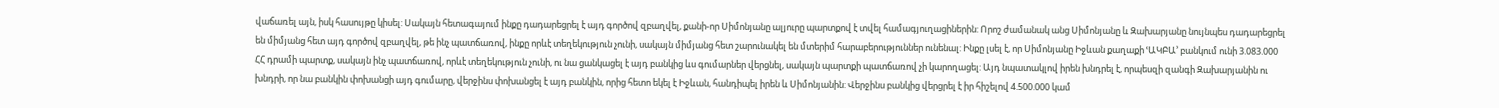վաճառել այն, իսկ հասույթը կիսել: Սակայն հետագայում ինքը դադարեցրել է այդ գործով զբաղվել, քանի-որ Սիմոնյանը ալյուրը պարտքով է տվել համագյուղացիներին: Որոշ ժամանակ անց Սիմոնյանը և Զախարյանը նույնպես դադարեցրել են միմյանց հետ այդ գործով զբաղվել, թե ինչ պատճառով, ինքը որևէ տեղեկություն չունի, սակայն միմյանց հետ շարունակել են մտերիմ հարաբերություններ ունենալ: Ինքը լսել է, որ Սիմոնյանը Իջևան քաղաքի ՙԱԿԲԱ՚ բանկում ունի 3.083.000 ՀՀ դրամի պարտք, սակայն ինչ պատճառով, որևէ տեղեկություն չունի, ու նա ցանկացել է այդ բանկից ևս գումարներ վերցնել, սակայն պարտքի պատճառով չի կարողացել: Այդ նպատակլով իրեն խնդրել է, որպեսզի զանգի Զախարյանին ու խնդրի, որ նա բանկին փոխանցի այդ գումարը, վերջինս փոխանցել է այդ բանկին, որից հետո եկել է Իջևան, հանդիպել իրեն և Սիմոնյանին: Վերջինս բանկից վերցրել է իր հիշելով 4.500.000 կամ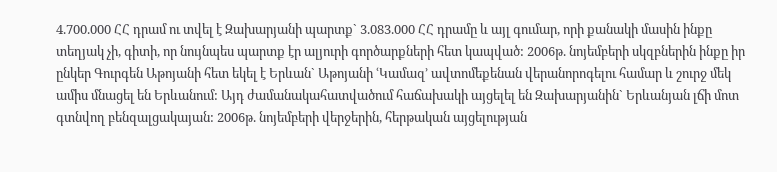4.700.000 ՀՀ դրամ ու տվել է Զախարյանի պարտք` 3.083.000 ՀՀ դրամը և այլ գումար, որի քանակի մասին ինքը տեղյակ չի, գիտի, որ նույնպես պարտք էր ալյուրի գործարքների հետ կապված: 2006թ. նոյեմբերի սկզբներին ինքը իր ընկեր Գուրգեն Աթոյանի հետ եկել է Երևան` Աթոյանի ՙԿամազ՚ ավտոմեքենան վերանորոգելու համար և շուրջ մեկ ամիս մնացել են Երևանում: Այդ ժամանակահատվածում հաճախակի այցելել են Զախարյանին` Երևանյան լճի մոտ գտնվող բենզալցակայան: 2006թ. նոյեմբերի վերջերին, հերթական այցելության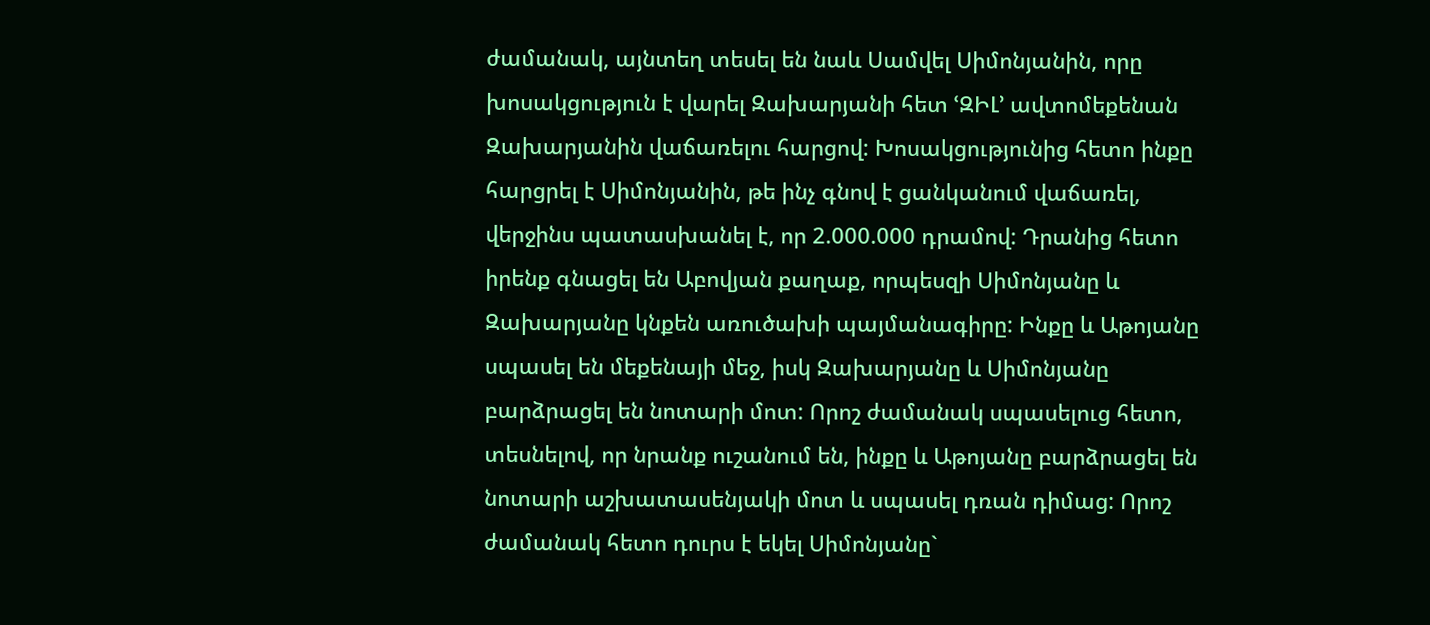ժամանակ, այնտեղ տեսել են նաև Սամվել Սիմոնյանին, որը խոսակցություն է վարել Զախարյանի հետ ՙԶԻԼ՚ ավտոմեքենան Զախարյանին վաճառելու հարցով: Խոսակցությունից հետո ինքը հարցրել է Սիմոնյանին, թե ինչ գնով է ցանկանում վաճառել, վերջինս պատասխանել է, որ 2.000.000 դրամով: Դրանից հետո իրենք գնացել են Աբովյան քաղաք, որպեսզի Սիմոնյանը և Զախարյանը կնքեն առուծախի պայմանագիրը: Ինքը և Աթոյանը սպասել են մեքենայի մեջ, իսկ Զախարյանը և Սիմոնյանը բարձրացել են նոտարի մոտ: Որոշ ժամանակ սպասելուց հետո, տեսնելով, որ նրանք ուշանում են, ինքը և Աթոյանը բարձրացել են նոտարի աշխատասենյակի մոտ և սպասել դռան դիմաց: Որոշ ժամանակ հետո դուրս է եկել Սիմոնյանը`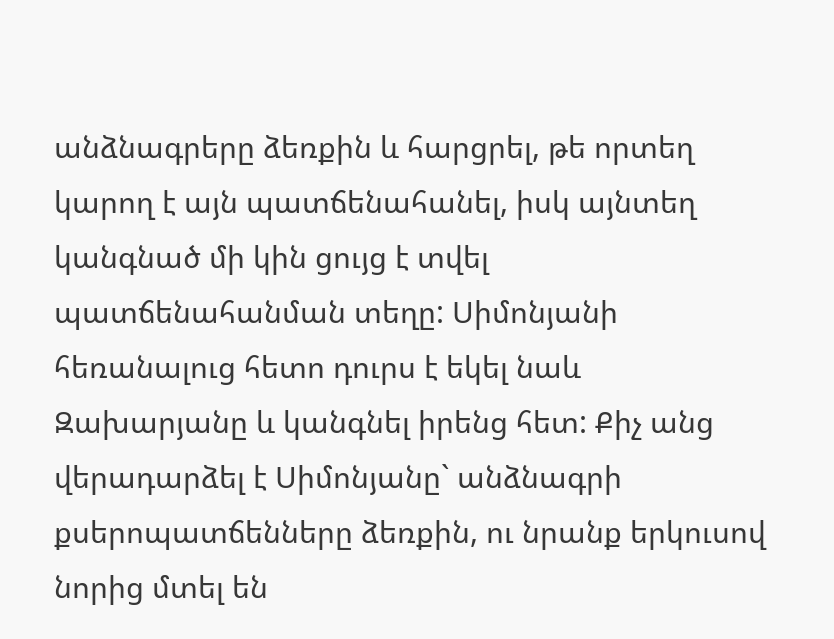անձնագրերը ձեռքին և հարցրել, թե որտեղ կարող է այն պատճենահանել, իսկ այնտեղ կանգնած մի կին ցույց է տվել պատճենահանման տեղը: Սիմոնյանի հեռանալուց հետո դուրս է եկել նաև Զախարյանը և կանգնել իրենց հետ: Քիչ անց վերադարձել է Սիմոնյանը` անձնագրի քսերոպատճենները ձեռքին, ու նրանք երկուսով նորից մտել են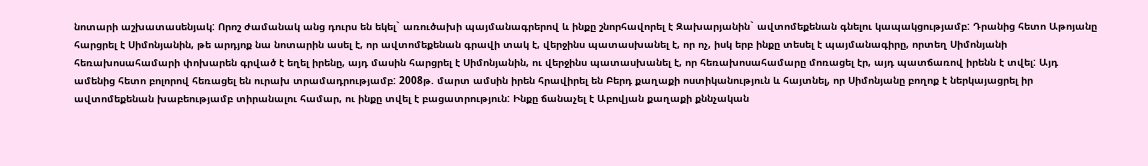նոտարի աշխատասենյակ: Որոշ ժամանակ անց դուրս են եկել` առուծախի պայմանագրերով և ինքը շնորհավորել է Զախարյանին` ավտոմեքենան գնելու կապակցությամբ: Դրանից հետո Աթոյանը հարցրել է Սիմոնյանին, թե արդյոք նա նոտարին ասել է, որ ավտոմեքենան գրավի տակ է, վերջինս պատասխանել է, որ ոչ, իսկ երբ ինքը տեսել է պայմանագիրը, որտեղ Սիմոնյանի հեռախոսահամարի փոխարեն գրված է եղել իրենը, այդ մասին հարցրել է Սիմոնյանին, ու վերջինս պատասխանել է, որ հեռախոսահամարը մոռացել էր, այդ պատճառով իրենն է տվել: Այդ ամենից հետո բոլորով հեռացել են ուրախ տրամադրությամբ: 2008թ. մարտ ամսին իրեն հրավիրել են Բերդ քաղաքի ոստիկանություն և հայտնել, որ Սիմոնյանը բողոք է ներկայացրել իր ավտոմեքենան խաբեությամբ տիրանալու համար, ու ինքը տվել է բացատրություն: Ինքը ճանաչել է Աբովյան քաղաքի քննչական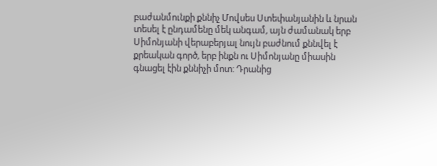բաժանմունքի քննիչ Մովսես Ստեփանյանին և նրան տեսել է ընդամենը մեկ անգամ, այն ժամանակ երբ Սիմոնյանի վերաբերյալ նույն բաժնում քննվել է քրեական գործ, երբ ինքն ու Սիմոնյանը միասին գնացել էին քննիչի մոտ: Դրանից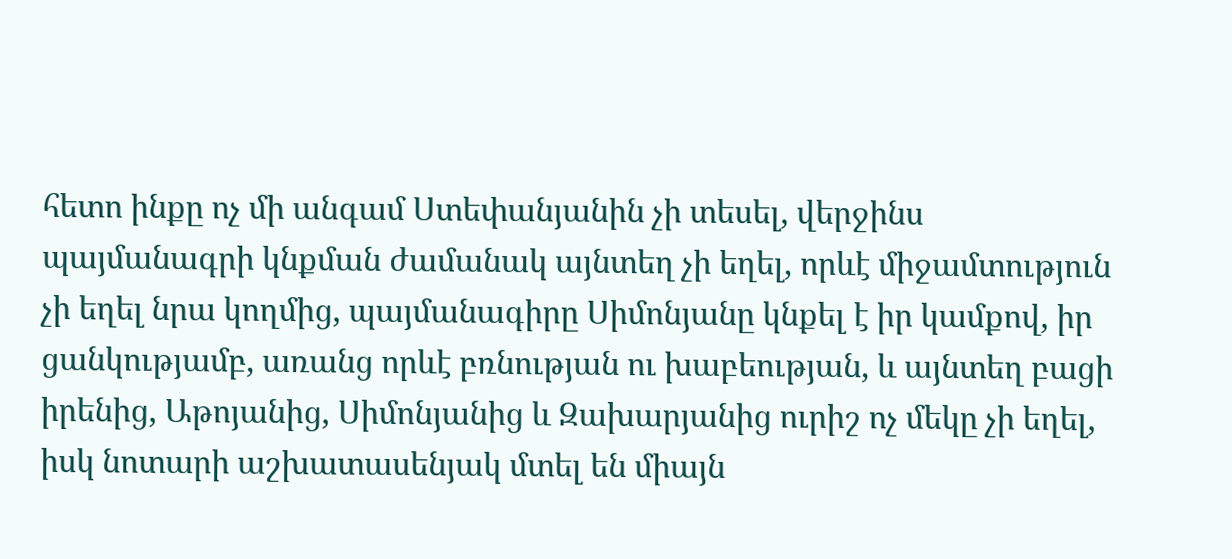հետո ինքը ոչ մի անգամ Ստեփանյանին չի տեսել, վերջինս պայմանագրի կնքման ժամանակ այնտեղ չի եղել, որևէ միջամտություն չի եղել նրա կողմից, պայմանագիրը Սիմոնյանը կնքել է իր կամքով, իր ցանկությամբ, առանց որևէ բռնության ու խաբեության, և այնտեղ բացի իրենից, Աթոյանից, Սիմոնյանից և Զախարյանից ուրիշ ոչ մեկը չի եղել, իսկ նոտարի աշխատասենյակ մտել են միայն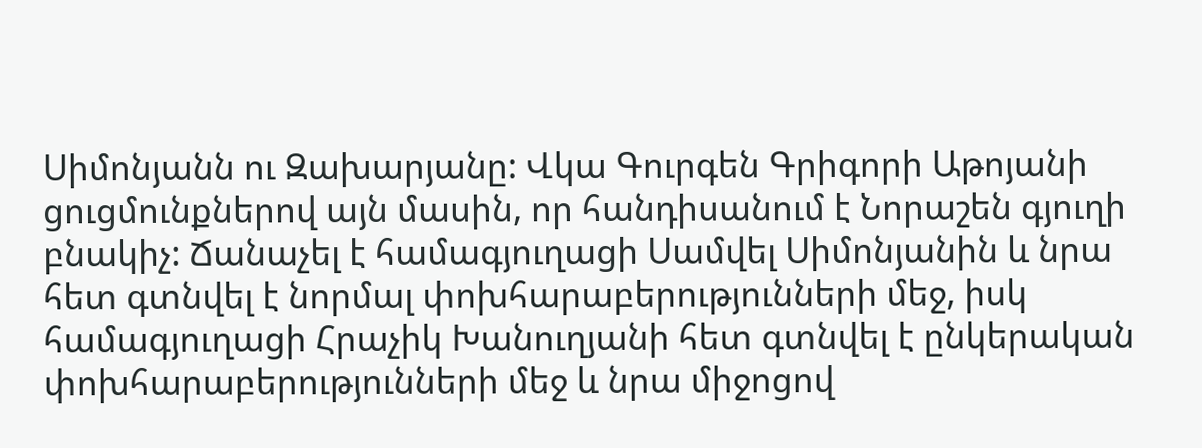Սիմոնյանն ու Զախարյանը: Վկա Գուրգեն Գրիգորի Աթոյանի ցուցմունքներով այն մասին, որ հանդիսանում է Նորաշեն գյուղի բնակիչ: Ճանաչել է համագյուղացի Սամվել Սիմոնյանին և նրա հետ գտնվել է նորմալ փոխհարաբերությունների մեջ, իսկ համագյուղացի Հրաչիկ Խանուղյանի հետ գտնվել է ընկերական փոխհարաբերությունների մեջ և նրա միջոցով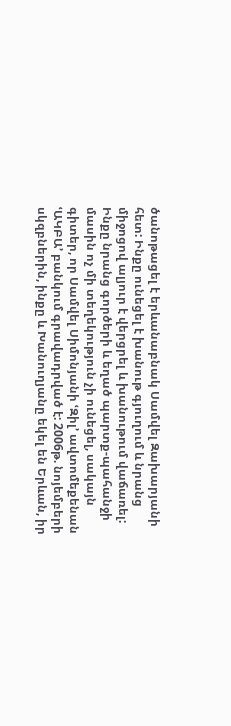ծանոթացել է երևանաբնակ Սամվել Զախարյանի հետ: Ինքը ունեցել է խանութ գյուղում և նրանց միջոցով ալյուր է վերցրել և խանութում վաճառել: Ինքը նրանց գործերի և եղած պարտք-պահանջի մասին ոչ մի տեղեկություն չի ունեցել, սակայն գիտեր, որ Սամվել Սիմոնյանի ՙԶիլ՚ ավտոմեքենան ՙԱԿԲԱ՚ բանկում գրավադրված է: 2006թ. նոյեմբերի սկզբներին, ինքը և Խանուղյանը եկել են Երևան, իր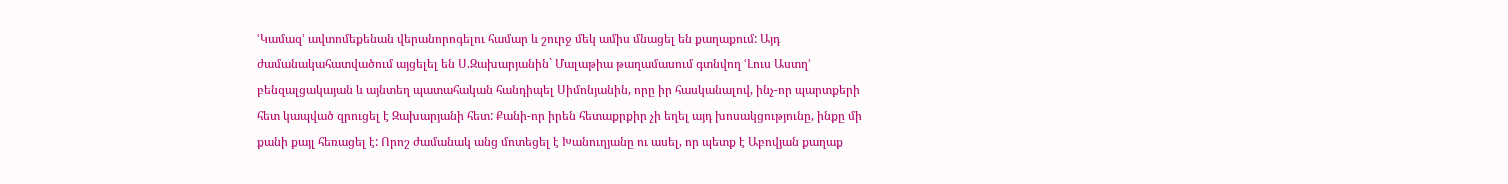ՙԿամազ՚ ավտոմեքենան վերանորոգելու համար և շուրջ մեկ ամիս մնացել են քաղաքում: Այդ ժամանակահատվածում այցելել են Ս.Զախարյանին` Մալաթիա թաղամասում գտնվող ՙԼուս Աստղ՚ բենզալցակայան և այնտեղ պատահական հանդիպել Սիմոնյանին, որը իր հասկանալով, ինչ-որ պարտքերի հետ կապված զրուցել է Զախարյանի հետ: Քանի-որ իրեն հետաքրքիր չի եղել այդ խոսակցությունը, ինքը մի քանի քայլ հեռացել է: Որոշ ժամանակ անց մոտեցել է Խանուղյանը ու ասել, որ պետք է Աբովյան քաղաք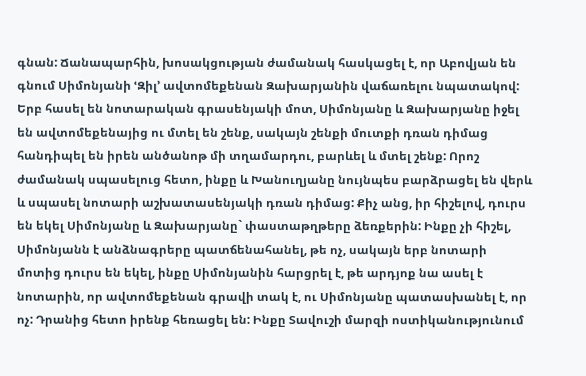գնան: Ճանապարհին, խոսակցության ժամանակ հասկացել է, որ Աբովյան են գնում Սիմոնյանի ՙԶիլ՚ ավտոմեքենան Զախարյանին վաճառելու նպատակով: Երբ հասել են նոտարական գրասենյակի մոտ, Սիմոնյանը և Զախարյանը իջել են ավտոմեքենայից ու մտել են շենք, սակայն շենքի մուտքի դռան դիմաց հանդիպել են իրեն անծանոթ մի տղամարդու, բարևել և մտել շենք: Որոշ ժամանակ սպասելուց հետո, ինքը և Խանուղյանը նույնպես բարձրացել են վերև և սպասել նոտարի աշխատասենյակի դռան դիմաց: Քիչ անց, իր հիշելով, դուրս են եկել Սիմոնյանը և Զախարյանը` փաստաթղթերը ձեռքերին: Ինքը չի հիշել, Սիմոնյանն է անձնագրերը պատճենահանել, թե ոչ, սակայն երբ նոտարի մոտից դուրս են եկել, ինքը Սիմոնյանին հարցրել է, թե արդյոք նա ասել է նոտարին, որ ավտոմեքենան գրավի տակ է, ու Սիմոնյանը պատասխանել է, որ ոչ: Դրանից հետո իրենք հեռացել են: Ինքը Տավուշի մարզի ոստիկանությունում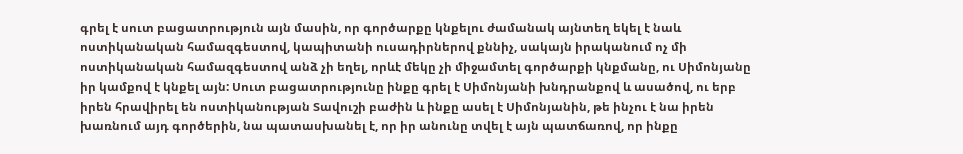գրել է սուտ բացատրություն այն մասին, որ գործարքը կնքելու ժամանակ այնտեղ եկել է նաև ոստիկանական համազգեստով, կապիտանի ուսադիրներով քննիչ, սակայն իրականում ոչ մի ոստիկանական համազգեստով անձ չի եղել, որևէ մեկը չի միջամտել գործարքի կնքմանը, ու Սիմոնյանը իր կամքով է կնքել այն: Սուտ բացատրությունը ինքը գրել է Սիմոնյանի խնդրանքով և ասածով, ու երբ իրեն հրավիրել են ոստիկանության Տավուշի բաժին և ինքը ասել է Սիմոնյանին, թե ինչու է նա իրեն խառնում այդ գործերին, նա պատասխանել է, որ իր անունը տվել է այն պատճառով, որ ինքը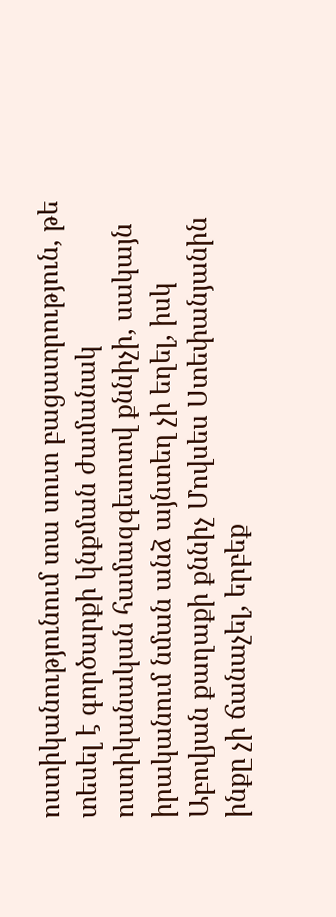ոստիկանությունում տա սուտ բացատրություն, թե տեսել է գործարքի կնքման ժամանակ ոստիկանական համազգեսոտվ քննիչի, սակայն իրականում նման անձ այնտեղ չի եղել, իսկ Աբովյան քաղաքի քննիչ Մովսես Ստեփանյանին ինքը չի ճանաչել, երբեք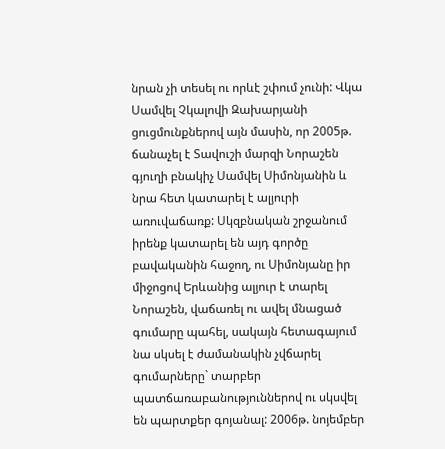նրան չի տեսել ու որևէ շփում չունի: Վկա Սամվել Չկալովի Զախարյանի ցուցմունքներով այն մասին, որ 2005թ. ճանաչել է Տավուշի մարզի Նորաշեն գյուղի բնակիչ Սամվել Սիմոնյանին և նրա հետ կատարել է ալյուրի առուվաճառք: Սկզբնական շրջանում իրենք կատարել են այդ գործը բավականին հաջող, ու Սիմոնյանը իր միջոցով Երևանից ալյուր է տարել Նորաշեն, վաճառել ու ավել մնացած գումարը պահել, սակայն հետագայում նա սկսել է ժամանակին չվճարել գումարները` տարբեր պատճառաբանություններով ու սկսվել են պարտքեր գոյանալ: 2006թ. նոյեմբեր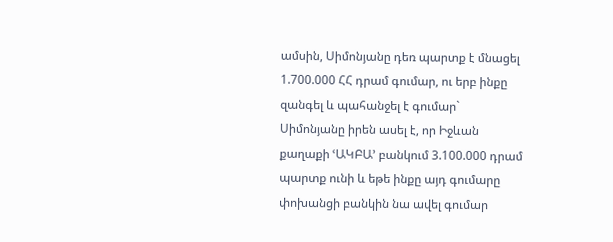ամսին, Սիմոնյանը դեռ պարտք է մնացել 1.700.000 ՀՀ դրամ գումար, ու երբ ինքը զանգել և պահանջել է գումար` Սիմոնյանը իրեն ասել է, որ Իջևան քաղաքի ՙԱԿԲԱ՚ բանկում 3.100.000 դրամ պարտք ունի և եթե ինքը այդ գումարը փոխանցի բանկին նա ավել գումար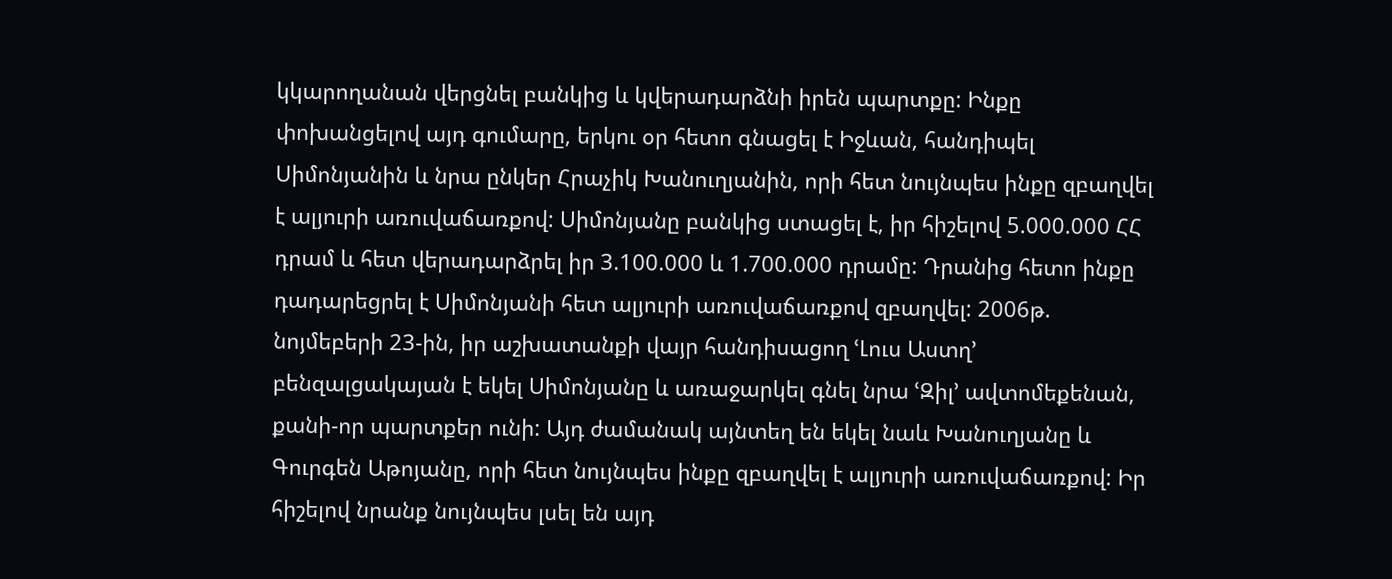կկարողանան վերցնել բանկից և կվերադարձնի իրեն պարտքը: Ինքը փոխանցելով այդ գումարը, երկու օր հետո գնացել է Իջևան, հանդիպել Սիմոնյանին և նրա ընկեր Հրաչիկ Խանուղյանին, որի հետ նույնպես ինքը զբաղվել է ալյուրի առուվաճառքով: Սիմոնյանը բանկից ստացել է, իր հիշելով 5.000.000 ՀՀ դրամ և հետ վերադարձրել իր 3.100.000 և 1.700.000 դրամը: Դրանից հետո ինքը դադարեցրել է Սիմոնյանի հետ ալյուրի առուվաճառքով զբաղվել: 2006թ. նոյմեբերի 23-ին, իր աշխատանքի վայր հանդիսացող ՙԼուս Աստղ՚ բենզալցակայան է եկել Սիմոնյանը և առաջարկել գնել նրա ՙԶիլ՚ ավտոմեքենան, քանի-որ պարտքեր ունի: Այդ ժամանակ այնտեղ են եկել նաև Խանուղյանը և Գուրգեն Աթոյանը, որի հետ նույնպես ինքը զբաղվել է ալյուրի առուվաճառքով: Իր հիշելով նրանք նույնպես լսել են այդ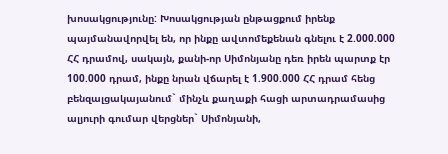խոսակցությունը: Խոսակցության ընթացքում իրենք պայմանավորվել են, որ ինքը ավտոմեքենան գնելու է 2.000.000 ՀՀ դրամով, սակայն, քանի-որ Սիմոնյանը դեռ իրեն պարտք էր 100.000 դրամ, ինքը նրան վճարել է 1.900.000 ՀՀ դրամ հենց բենզալցակայանում` մինչև քաղաքի հացի արտադրամասից ալյուրի գումար վերցներ` Սիմոնյանի,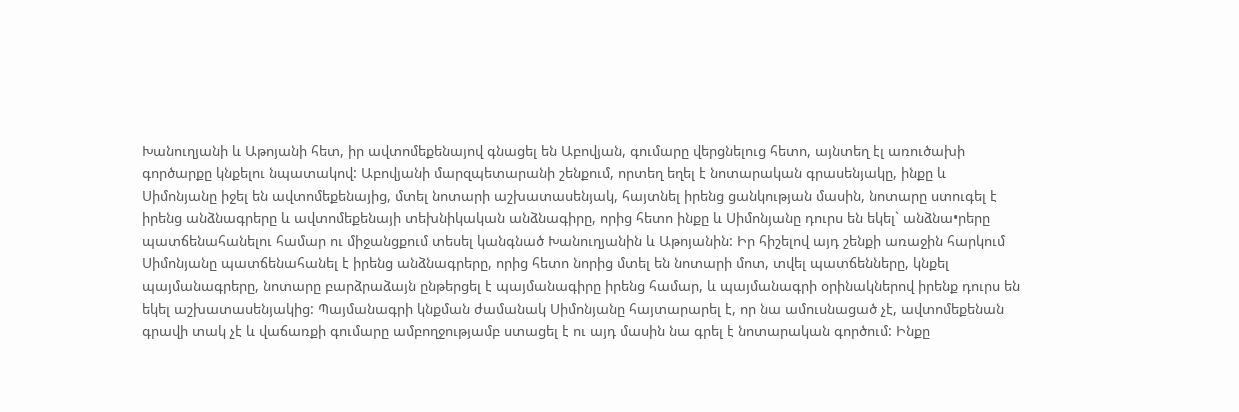Խանուղյանի և Աթոյանի հետ, իր ավտոմեքենայով գնացել են Աբովյան, գումարը վերցնելուց հետո, այնտեղ էլ առուծախի գործարքը կնքելու նպատակով: Աբովյանի մարզպետարանի շենքում, որտեղ եղել է նոտարական գրասենյակը, ինքը և Սիմոնյանը իջել են ավտոմեքենայից, մտել նոտարի աշխատասենյակ, հայտնել իրենց ցանկության մասին, նոտարը ստուգել է իրենց անձնագրերը և ավտոմեքենայի տեխնիկական անձնագիրը, որից հետո ինքը և Սիմոնյանը դուրս են եկել` անձնա•րերը պատճենահանելու համար ու միջանցքում տեսել կանգնած Խանուղյանին և Աթոյանին: Իր հիշելով այդ շենքի առաջին հարկում Սիմոնյանը պատճենահանել է իրենց անձնագրերը, որից հետո նորից մտել են նոտարի մոտ, տվել պատճենները, կնքել պայմանագրերը, նոտարը բարձրաձայն ընթերցել է պայմանագիրը իրենց համար, և պայմանագրի օրինակներով իրենք դուրս են եկել աշխատասենյակից: Պայմանագրի կնքման ժամանակ Սիմոնյանը հայտարարել է, որ նա ամուսնացած չէ, ավտոմեքենան գրավի տակ չէ և վաճառքի գումարը ամբողջությամբ ստացել է ու այդ մասին նա գրել է նոտարական գործում: Ինքը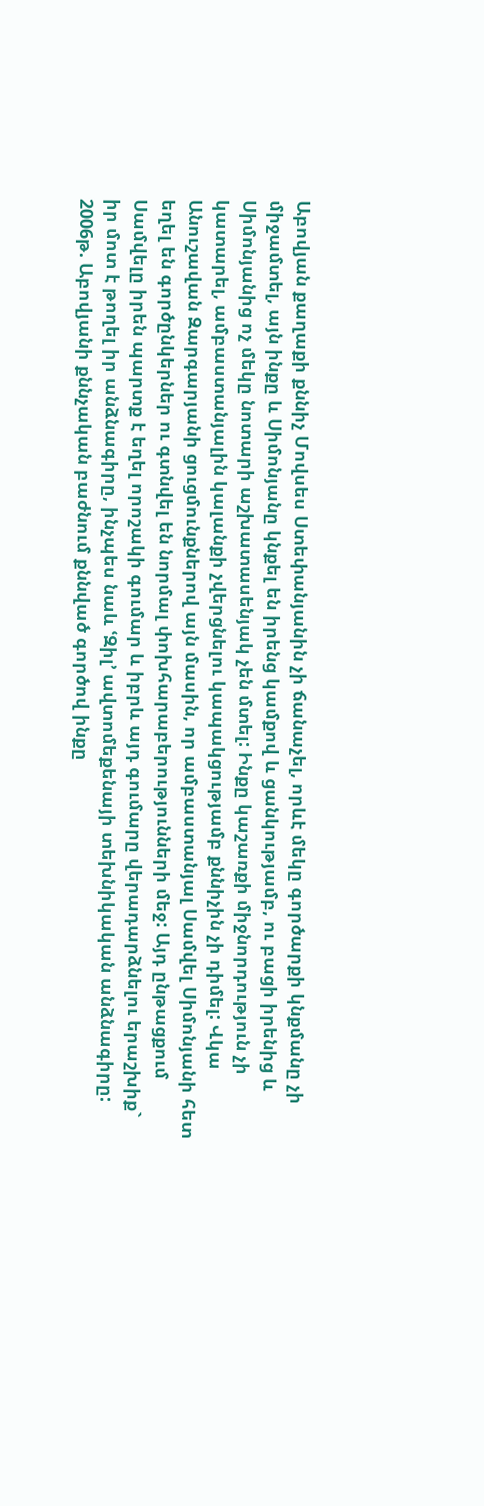Աբովյան քաղաքի քննիչ Մովսես Ստեփանյանին չի ճանաչել, որևէ մեկը գործարքի կնքմանը չի միջամտել, այն ինքը և Սիմոնյանը կնքել են իրենց կամքով և ցանկությամբ, ու բացի իրենից և Սիմոնյանից ոչ մեկը նոտարի աշխատասենյակ չեն մտել: Ինքը կաշառքի միջնորդություն չի կատարել, ամբաստանյալին կալանքի չվերցնելու կապակցությամբ քննիչին չի դիմել: Վկա Անուշավան Զարգարյանի ցուցմունքներով այն մասին, որ ամբաստանյալ Սամվել Սիմոնյանի հետ եղել են գործընկերներ ու գտնվել են նորմալ փոխհարաբերությունների մեջ: Այդ ընթացքում Սամվելը իրեն պարտք է եղել որոշակի գումար և իբրև այդ գումարը վերադարձնելու երաշխիք` իր մոտ է թողել իր անձնագիրը, ինչպես նաև ՙԶիլ՚ ավտոմեքենայի տեխնիկական անձնագիրը: 2006թ. Աբովյանի քննչական բաժնում քննված գործով ինքը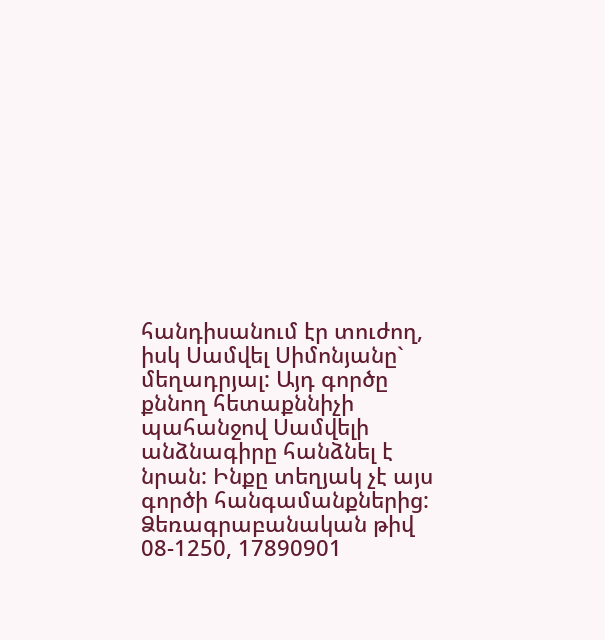հանդիսանում էր տուժող, իսկ Սամվել Սիմոնյանը` մեղադրյալ: Այդ գործը քննող հետաքննիչի պահանջով Սամվելի անձնագիրը հանձնել է նրան: Ինքը տեղյակ չէ այս գործի հանգամանքներից: Ձեռագրաբանական թիվ 08-1250, 17890901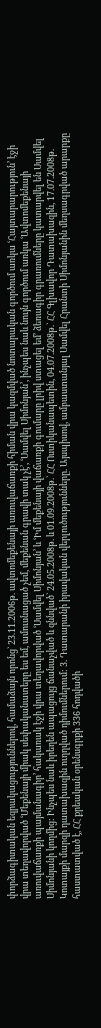փորձագիտական եզրակացություններով, համաձայն որոնց` 23.11.2006թ. ավտոմեքենայի առուվաճառքի հիման վրա կազմված նոտարական գործում առկա ՙՀայտարարություն՚ էջի վրա տեղավորված ՙՄեքենայի միակ սեփականատերը ես եմ, ամուսնացած չեմ, մեքենան գրավի տակ չէ՚, ՙՍամվել Սիմոնյան՚, ինչպես նաև նույն գործում առկա ՙԱվտոմեքենայի առուվաճառքի պայմանագիր՚ հակառակ էջի վրա տեղավորված ՙՍամվել Սիմոնյան՚ և ՙԻմ մեքենայի վաճառքի գումարը լրիվ ստացել եմ՚ ձեռագիր գրառումները կատարվել են Սամվել Սիմոնյանի կողմից: Ինչպես նաև իրեղեն ապացույց ճանաչված և զննված` 24.05.2008թ. և 01.09.2008թ.` ՀՀ Ոստիկանապետին, 04.07.2008թ.` ՀՀ Գլխավոր Դատախազին, 17.07.2008թ. Կոտայքի մարզի դատախազին ուղղված դիմումներում: 3. Դատարանի իրավական վերլուծությունները. Այսպիսով, ամբաստանյալ Սամվել Հրանտի Սիմոնյանին մեղսագրված արարքը հաստատված է, ՀՀ քրեական օրենսգրքի 336 հոդվածի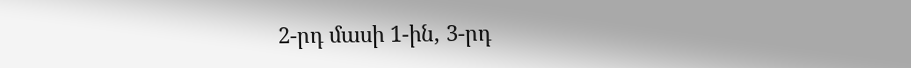2-րդ մասի 1-ին, 3-րդ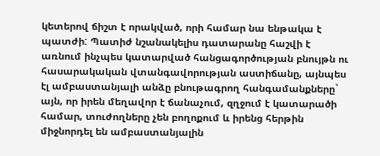կետերով ճիշտ է որակված, որի համար նա ենթակա է պատժի: Պատիժ նշանակելիս դատարանը հաշվի է առնում ինչպես կատարված հանցագործության բնույթն ու հասարակական վտանգավորության աստիճանը, այնպես էլ ամբաստանյալի անձը բնութագրող հանգամանքները` այն, որ իրեն մեղավոր է ճանաչում, զղջում է կատարածի համար, տուժողները չեն բողոքում և իրենց հերթին միջնորդել են ամբաստանյալին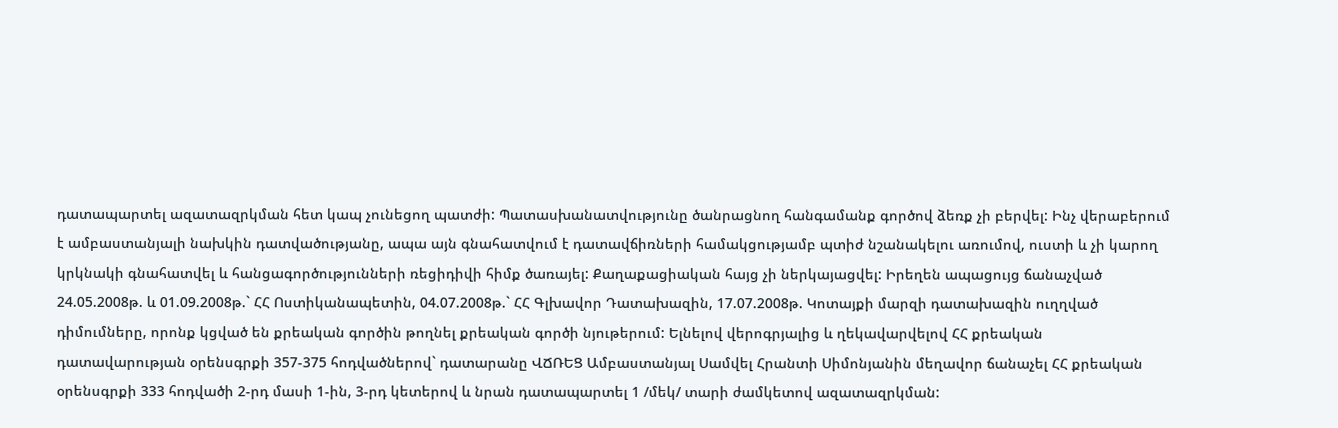դատապարտել ազատազրկման հետ կապ չունեցող պատժի: Պատասխանատվությունը ծանրացնող հանգամանք գործով ձեռք չի բերվել: Ինչ վերաբերում է ամբաստանյալի նախկին դատվածությանը, ապա այն գնահատվում է դատավճիռների համակցությամբ պտիժ նշանակելու առումով, ուստի և չի կարող կրկնակի գնահատվել և հանցագործությունների ռեցիդիվի հիմք ծառայել: Քաղաքացիական հայց չի ներկայացվել: Իրեղեն ապացույց ճանաչված 24.05.2008թ. և 01.09.2008թ.` ՀՀ Ոստիկանապետին, 04.07.2008թ.` ՀՀ Գլխավոր Դատախազին, 17.07.2008թ. Կոտայքի մարզի դատախազին ուղղված դիմումները, որոնք կցված են քրեական գործին թողնել քրեական գործի նյութերում: Ելնելով վերոգրյալից և ղեկավարվելով ՀՀ քրեական դատավարության օրենսգրքի 357-375 հոդվածներով` դատարանը ՎՃՌԵՑ Ամբաստանյալ Սամվել Հրանտի Սիմոնյանին մեղավոր ճանաչել ՀՀ քրեական օրենսգրքի 333 հոդվածի 2-րդ մասի 1-ին, 3-րդ կետերով և նրան դատապարտել 1 /մեկ/ տարի ժամկետով ազատազրկման: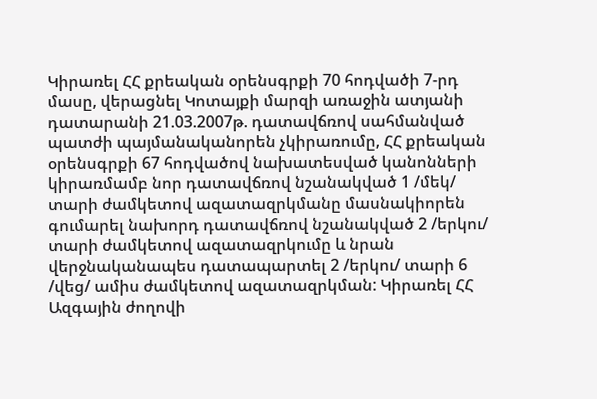Կիրառել ՀՀ քրեական օրենսգրքի 70 հոդվածի 7-րդ մասը, վերացնել Կոտայքի մարզի առաջին ատյանի դատարանի 21.03.2007թ. դատավճռով սահմանված պատժի պայմանականորեն չկիրառումը, ՀՀ քրեական օրենսգրքի 67 հոդվածով նախատեսված կանոնների կիրառմամբ նոր դատավճռով նշանակված 1 /մեկ/ տարի ժամկետով ազատազրկմանը մասնակիորեն գումարել նախորդ դատավճռով նշանակված 2 /երկու/ տարի ժամկետով ազատազրկումը և նրան վերջնականապես դատապարտել 2 /երկու/ տարի 6 /վեց/ ամիս ժամկետով ազատազրկման: Կիրառել ՀՀ Ազգային ժողովի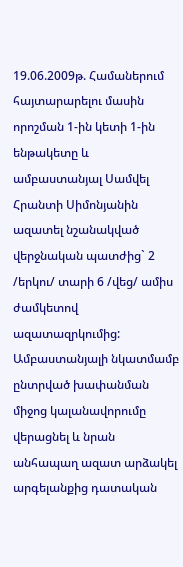19.06.2009թ. Համաներում հայտարարելու մասին որոշման 1-ին կետի 1-ին ենթակետը և ամբաստանյալ Սամվել Հրանտի Սիմոնյանին ազատել նշանակված վերջնական պատժից` 2 /երկու/ տարի 6 /վեց/ ամիս ժամկետով ազատազրկումից: Ամբաստանյալի նկատմամբ ընտրված խափանման միջոց կալանավորումը վերացնել և նրան անհապաղ ազատ արձակել արգելանքից դատական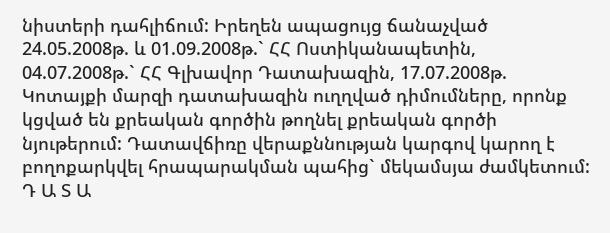նիստերի դահլիճում: Իրեղեն ապացույց ճանաչված 24.05.2008թ. և 01.09.2008թ.` ՀՀ Ոստիկանապետին, 04.07.2008թ.` ՀՀ Գլխավոր Դատախազին, 17.07.2008թ. Կոտայքի մարզի դատախազին ուղղված դիմումները, որոնք կցված են քրեական գործին թողնել քրեական գործի նյութերում: Դատավճիռը վերաքննության կարգով կարող է բողոքարկվել հրապարակման պահից` մեկամսյա ժամկետում: Դ Ա Տ Ա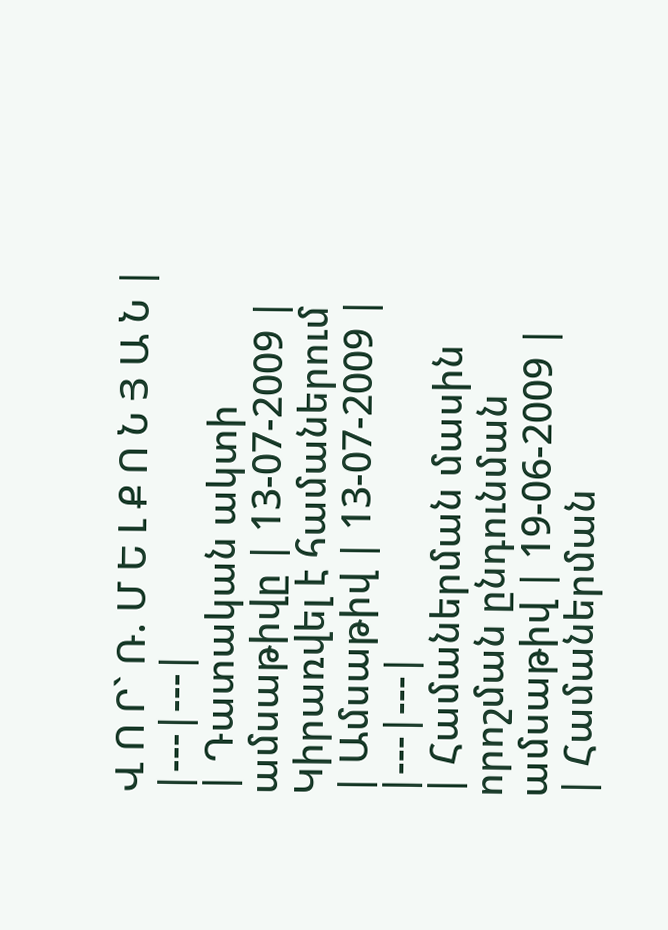Վ Ո Ր` Ռ. Մ Ե Լ Ք Ո Ն Յ Ա Ն |
|---|---|
| Դատական ակտի ամսաթիվը | 13-07-2009 |
Կիրառվել է համաներում
| Ամսաթիվ | 13-07-2009 |
|---|---|
| Համաներման մասին որոշման ընդունման ամսաթիվ | 19-06-2009 |
| Համաներման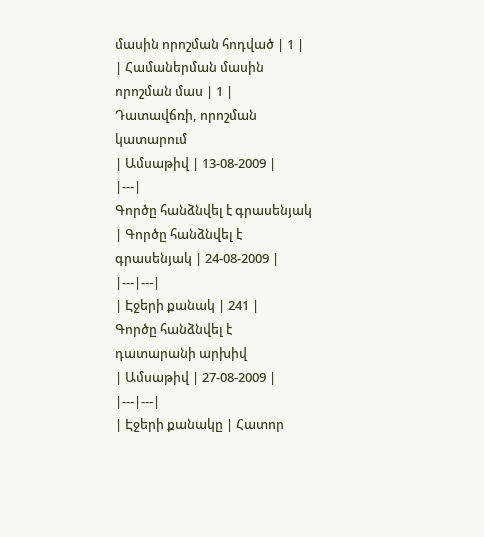մասին որոշման հոդված | 1 |
| Համաներման մասին որոշման մաս | 1 |
Դատավճռի, որոշման կատարում
| Ամսաթիվ | 13-08-2009 |
|---|
Գործը հանձնվել է գրասենյակ
| Գործը հանձնվել է գրասենյակ | 24-08-2009 |
|---|---|
| Էջերի քանակ | 241 |
Գործը հանձնվել է դատարանի արխիվ
| Ամսաթիվ | 27-08-2009 |
|---|---|
| Էջերի քանակը | Հատոր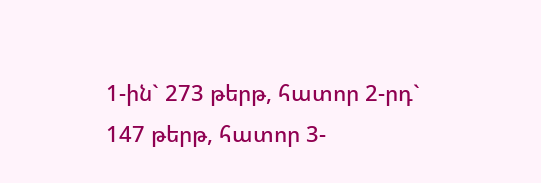1-ին` 273 թերթ, հատոր 2-րդ` 147 թերթ, հատոր 3-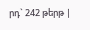րդ` 242 թերթ |